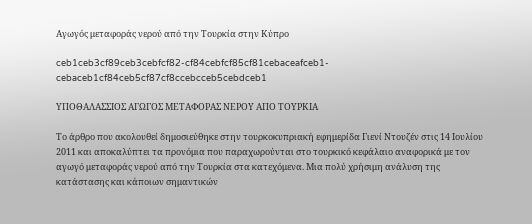Αγωγός μεταφοράς νερού από την Τουρκία στην Κύπρο

ceb1ceb3cf89ceb3cebfcf82-cf84cebfcf85cf81cebaceafceb1-cebaceb1cf84ceb5cf87cf8ccebcceb5cebdceb1

ΥΠΟΘΑΛΑΣΣΙΟΣ ΑΓΩΓΟΣ ΜΕΤΑΦΟΡΑΣ ΝΕΡΟΥ ΑΠΟ ΤΟΥΡΚΙΑ

Το άρθρο που ακολουθεί δημοσιεύθηκε στην τουρκοκυπριακή εφημερίδα Γιενί Ντουζέν στις 14 Ιουλίου 2011 και αποκαλύπτει τα προνόμια που παραχωρούνται στο τουρκικό κεφάλαιο αναφορικά με τον αγωγό μεταφοράς νερού από την Τουρκία στα κατεχόμενα. Μια πολύ χρήσιμη ανάλυση της κατάστασης και κάποιων σημαντικών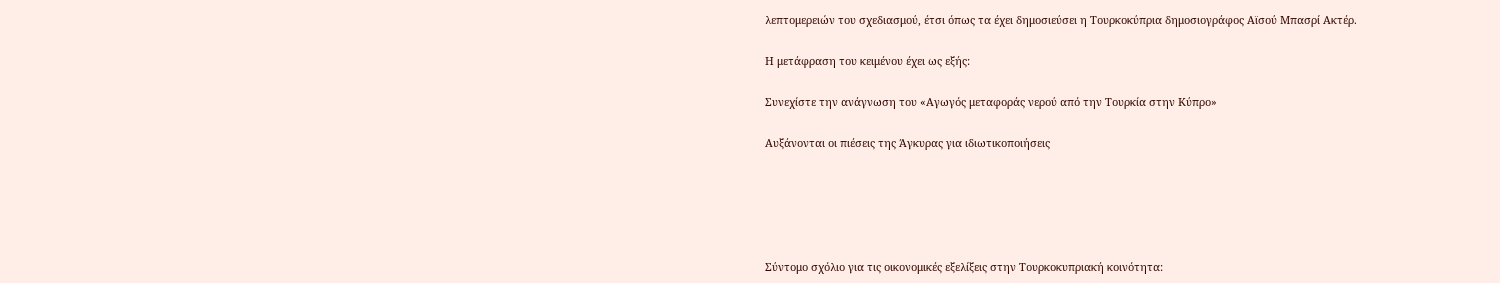λεπτομερειών του σχεδιασμού, έτσι όπως τα έχει δημοσιεύσει η Τουρκοκύπρια δημοσιογράφος Αϊσού Μπασρί Ακτέρ.

Η μετάφραση του κειμένου έχει ως εξής:

Συνεχίστε την ανάγνωση του «Αγωγός μεταφοράς νερού από την Τουρκία στην Κύπρο»

Αυξάνονται οι πιέσεις της Άγκυρας για ιδιωτικοποιήσεις





Σύντομο σχόλιο για τις οικονομικές εξελίξεις στην Τουρκοκυπριακή κοινότητα: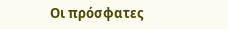Οι πρόσφατες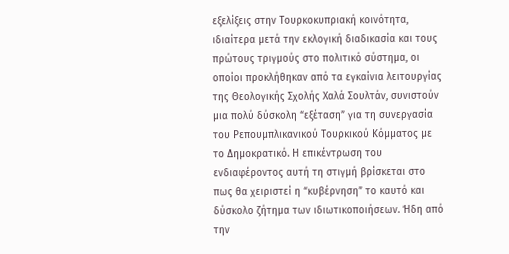εξελίξεις στην Τουρκοκυπριακή κοινότητα, ιδιαίτερα μετά την εκλογική διαδικασία και τους πρώτους τριγμούς στο πολιτικό σύστημα, οι οποίοι προκλήθηκαν από τα εγκαίνια λειτουργίας της Θεολογικής Σχολής Χαλά Σουλτάν, συνιστούν μια πολύ δύσκολη “εξέταση” για τη συνεργασία του Ρεπουμπλικανικού Τουρκικού Κόμματος με το Δημοκρατικό. Η επικέντρωση του ενδιαφέροντος αυτή τη στιγμή βρίσκεται στο πως θα χειριστεί η “κυβέρνηση” το καυτό και δύσκολο ζήτημα των ιδιωτικοποιήσεων. Ήδη από την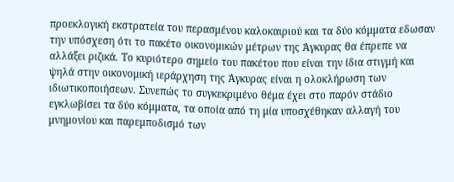προεκλογική εκστρατεία του περασμένου καλοκαιριού και τα δύο κόμματα εδωσαν την υπόσχεση ότι το πακέτο οικονομικών μέτρων της Άγκυρας θα έπρεπε να αλλάξει ριζικά. Το κυριότερο σημείο του πακέτου που είναι την ίδια στιγμή και ψηλά στην οικονομική ιεράρχηση της Άγκυρας είναι η ολοκλήρωση των ιδιωτικοποιήσεων. Συνεπώς το συγκεκριμένο θέμα έχει στο παρόν στάδιο εγκλωβίσει τα δύο κόμματα, τα οποία από τη μία υποσχέθηκαν αλλαγή του μνημονίου και παρεμποδισμό των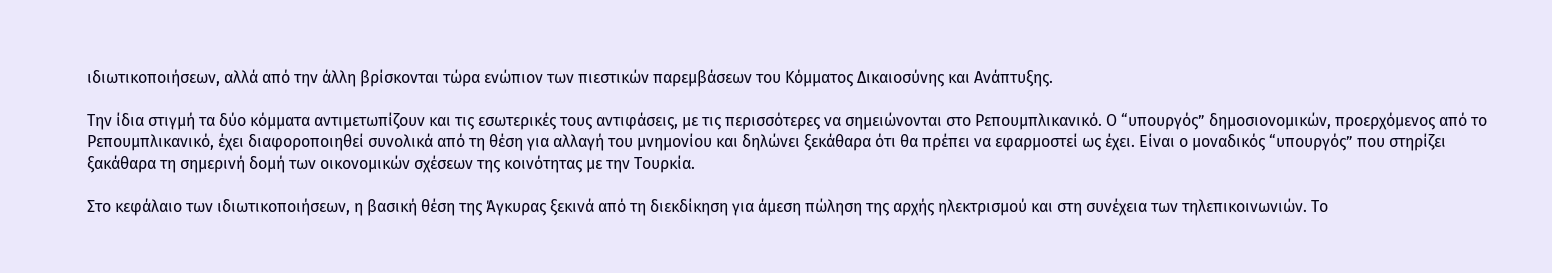ιδιωτικοποιήσεων, αλλά από την άλλη βρίσκονται τώρα ενώπιον των πιεστικών παρεμβάσεων του Κόμματος Δικαιοσύνης και Ανάπτυξης.

Την ίδια στιγμή τα δύο κόμματα αντιμετωπίζουν και τις εσωτερικές τους αντιφάσεις, με τις περισσότερες να σημειώνονται στο Ρεπουμπλικανικό. Ο “υπουργός” δημοσιονομικών, προερχόμενος από το Ρεπουμπλικανικό, έχει διαφοροποιηθεί συνολικά από τη θέση για αλλαγή του μνημονίου και δηλώνει ξεκάθαρα ότι θα πρέπει να εφαρμοστεί ως έχει. Είναι ο μοναδικός “υπουργός” που στηρίζει ξακάθαρα τη σημερινή δομή των οικονομικών σχέσεων της κοινότητας με την Τουρκία.

Στο κεφάλαιο των ιδιωτικοποιήσεων, η βασική θέση της Άγκυρας ξεκινά από τη διεκδίκηση για άμεση πώληση της αρχής ηλεκτρισμού και στη συνέχεια των τηλεπικοινωνιών. Το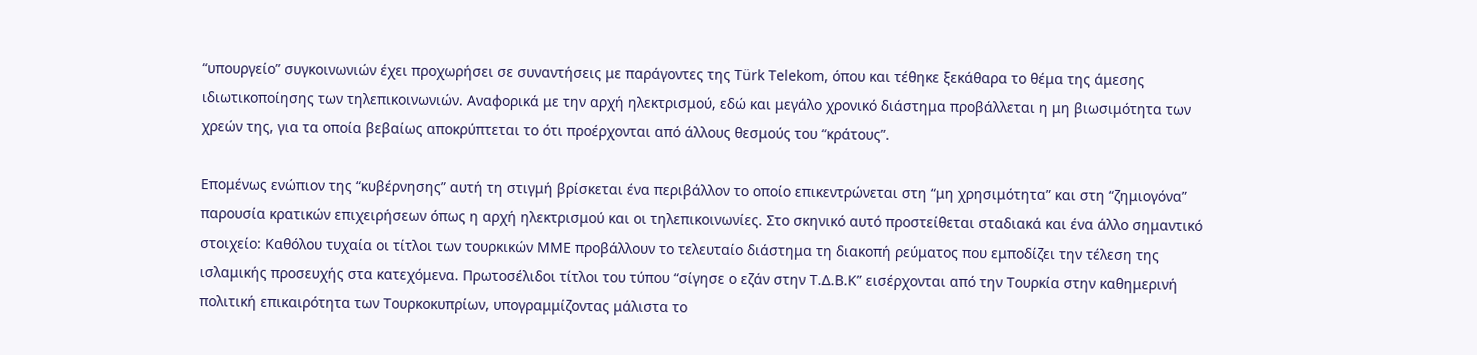“υπουργείο” συγκοινωνιών έχει προχωρήσει σε συναντήσεις με παράγοντες της Türk Telekom, όπου και τέθηκε ξεκάθαρα το θέμα της άμεσης ιδιωτικοποίησης των τηλεπικοινωνιών. Αναφορικά με την αρχή ηλεκτρισμού, εδώ και μεγάλο χρονικό διάστημα προβάλλεται η μη βιωσιμότητα των χρεών της, για τα οποία βεβαίως αποκρύπτεται το ότι προέρχονται από άλλους θεσμούς του “κράτους”.

Επομένως ενώπιον της “κυβέρνησης” αυτή τη στιγμή βρίσκεται ένα περιβάλλον το οποίο επικεντρώνεται στη “μη χρησιμότητα” και στη “ζημιογόνα” παρουσία κρατικών επιχειρήσεων όπως η αρχή ηλεκτρισμού και οι τηλεπικοινωνίες. Στο σκηνικό αυτό προστείθεται σταδιακά και ένα άλλο σημαντικό στοιχείο: Καθόλου τυχαία οι τίτλοι των τουρκικών ΜΜΕ προβάλλουν το τελευταίο διάστημα τη διακοπή ρεύματος που εμποδίζει την τέλεση της ισλαμικής προσευχής στα κατεχόμενα. Πρωτοσέλιδοι τίτλοι του τύπου “σίγησε ο εζάν στην Τ.Δ.Β.Κ” εισέρχονται από την Τουρκία στην καθημερινή πολιτική επικαιρότητα των Τουρκοκυπρίων, υπογραμμίζοντας μάλιστα το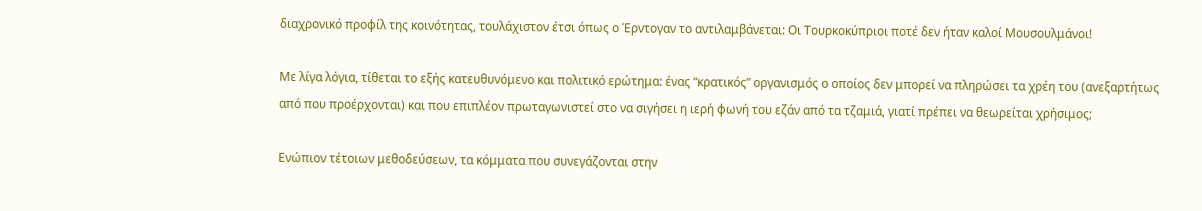διαχρονικό προφίλ της κοινότητας, τουλάχιστον έτσι όπως ο Έρντογαν το αντιλαμβάνεται: Οι Τουρκοκύπριοι ποτέ δεν ήταν καλοί Μουσουλμάνοι!

Με λίγα λόγια, τίθεται το εξής κατευθυνόμενο και πολιτικό ερώτημα: ένας “κρατικός” οργανισμός ο οποίος δεν μπορεί να πληρώσει τα χρέη του (ανεξαρτήτως από που προέρχονται) και που επιπλέον πρωταγωνιστεί στο να σιγήσει η ιερή φωνή του εζάν από τα τζαμιά, γιατί πρέπει να θεωρείται χρήσιμος;

Ενώπιον τέτοιων μεθοδεύσεων, τα κόμματα που συνεγάζονται στην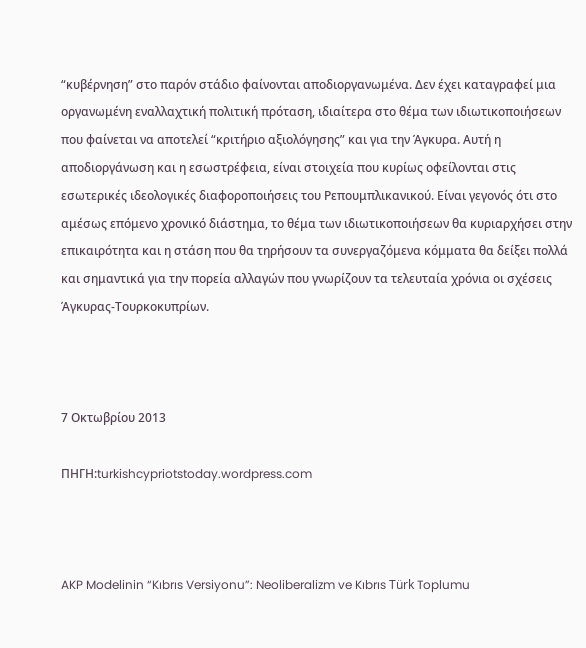“κυβέρνηση” στο παρόν στάδιο φαίνονται αποδιοργανωμένα. Δεν έχει καταγραφεί μια οργανωμένη εναλλαχτική πολιτική πρόταση, ιδιαίτερα στο θέμα των ιδιωτικοποιήσεων που φαίνεται να αποτελεί “κριτήριο αξιολόγησης” και για την Άγκυρα. Αυτή η αποδιοργάνωση και η εσωστρέφεια, είναι στοιχεία που κυρίως οφείλονται στις εσωτερικές ιδεολογικές διαφοροποιήσεις του Ρεπουμπλικανικού. Είναι γεγονός ότι στο αμέσως επόμενο χρονικό διάστημα, το θέμα των ιδιωτικοποιήσεων θα κυριαρχήσει στην επικαιρότητα και η στάση που θα τηρήσουν τα συνεργαζόμενα κόμματα θα δείξει πολλά και σημαντικά για την πορεία αλλαγών που γνωρίζουν τα τελευταία χρόνια οι σχέσεις Άγκυρας-Τουρκοκυπρίων.



7 Οκτωβρίου 2013

ΠΗΓΗ:turkishcypriotstoday.wordpress.com



AKP Modelinin “Kıbrıs Versiyonu”: Neoliberalizm ve Kıbrıs Türk Toplumu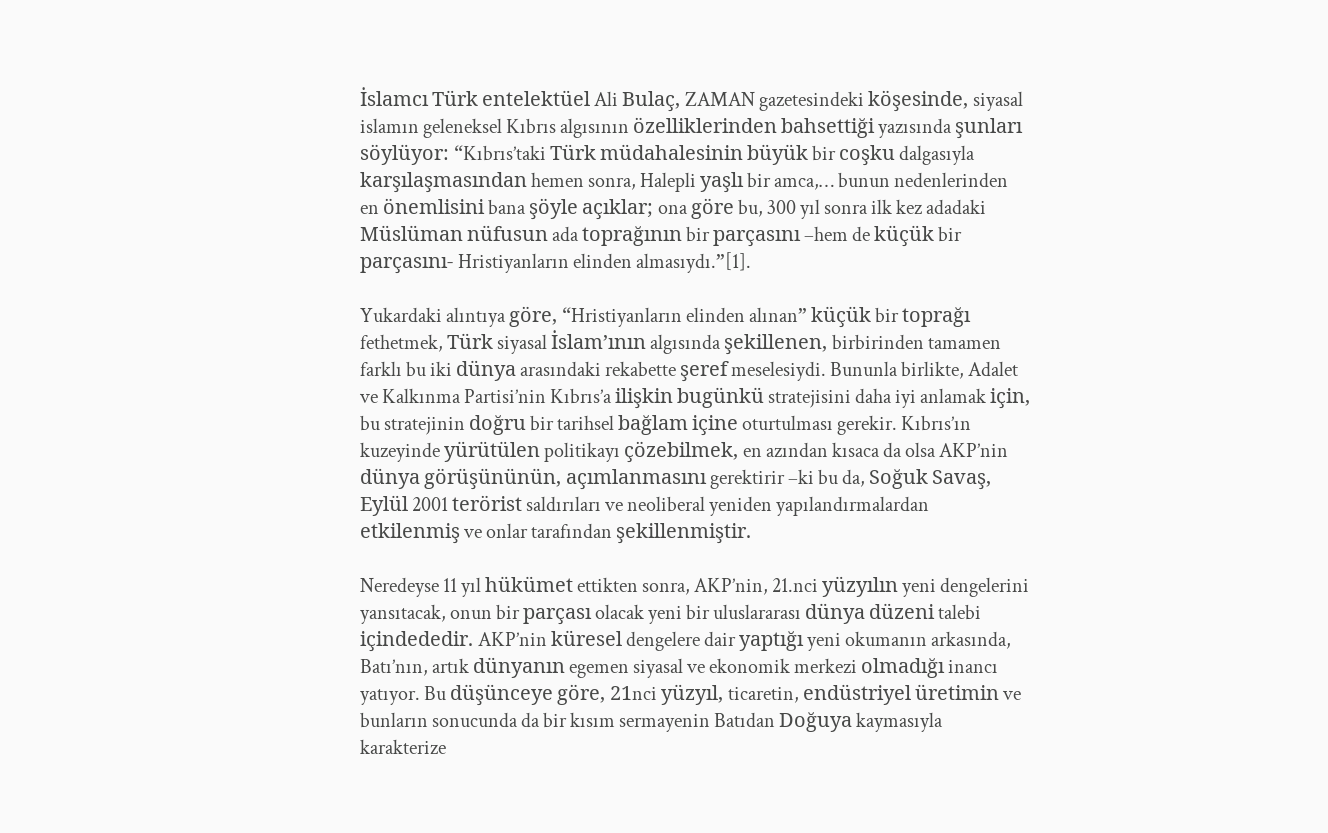İslamcı Türk entelektüel Ali Bulaç, ZAMAN gazetesindeki köşesinde, siyasal islamın geleneksel Kıbrıs algısının özelliklerinden bahsettiği yazısında şunları söylüyor: “Kıbrıs’taki Türk müdahalesinin büyük bir coşku dalgasıyla karşılaşmasından hemen sonra, Halepli yaşlı bir amca,… bunun nedenlerinden en önemlisini bana şöyle açıklar; ona göre bu, 300 yıl sonra ilk kez adadaki Müslüman nüfusun ada toprağının bir parçasını –hem de küçük bir parçasını- Hristiyanların elinden almasıydı.”[1].

Yukardaki alıntıya göre, “Hristiyanların elinden alınan” küçük bir toprağı fethetmek, Türk siyasal İslam’ının algısında şekillenen, birbirinden tamamen farklı bu iki dünya arasındaki rekabette şeref meselesiydi. Bununla birlikte, Adalet ve Kalkınma Partisi’nin Kıbrıs’a ilişkin bugünkü stratejisini daha iyi anlamak için, bu stratejinin doğru bir tarihsel bağlam içine oturtulması gerekir. Kıbrıs’ın kuzeyinde yürütülen politikayı çözebilmek, en azından kısaca da olsa AKP’nin dünya görüşününün, açımlanmasını gerektirir –ki bu da, Soğuk Savaş, Eylül 2001 terörist saldırıları ve neoliberal yeniden yapılandırmalardan etkilenmiş ve onlar tarafından şekillenmiştir.

Neredeyse 11 yıl hükümet ettikten sonra, AKP’nin, 21.nci yüzyılın yeni dengelerini yansıtacak, onun bir parçası olacak yeni bir uluslararası dünya düzeni talebi içindededir. AKP’nin küresel dengelere dair yaptığı yeni okumanın arkasında, Batı’nın, artık dünyanın egemen siyasal ve ekonomik merkezi olmadığı inancı yatıyor. Bu düşünceye göre, 21nci yüzyıl, ticaretin, endüstriyel üretimin ve bunların sonucunda da bir kısım sermayenin Batıdan Doğuya kaymasıyla karakterize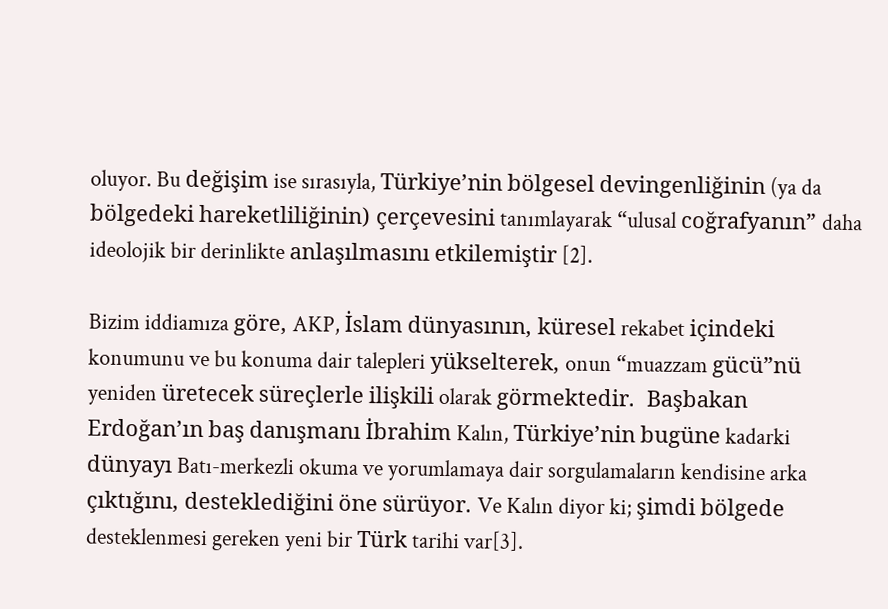oluyor. Bu değişim ise sırasıyla, Türkiye’nin bölgesel devingenliğinin (ya da bölgedeki hareketliliğinin) çerçevesini tanımlayarak “ulusal coğrafyanın” daha ideolojik bir derinlikte anlaşılmasını etkilemiştir [2].

Bizim iddiamıza göre, AKP, İslam dünyasının, küresel rekabet içindeki konumunu ve bu konuma dair talepleri yükselterek, onun “muazzam gücü”nü yeniden üretecek süreçlerle ilişkili olarak görmektedir.  Başbakan Erdoğan’ın baş danışmanı İbrahim Kalın, Türkiye’nin bugüne kadarki dünyayı Batı-merkezli okuma ve yorumlamaya dair sorgulamaların kendisine arka çıktığını, desteklediğini öne sürüyor. Ve Kalın diyor ki; şimdi bölgede desteklenmesi gereken yeni bir Türk tarihi var[3].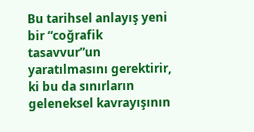Bu tarihsel anlayış yeni bir “coğrafik tasavvur”un yaratılmasını gerektirir, ki bu da sınırların geleneksel kavrayışının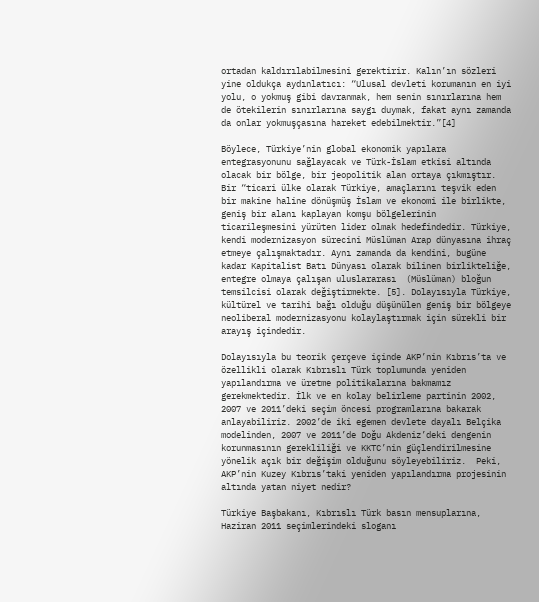ortadan kaldırılabilmesini gerektirir. Kalın’ın sözleri yine oldukça aydınlatıcı: “Ulusal devleti korumanın en iyi yolu, o yokmuş gibi davranmak, hem senin sınırlarına hem de ötekilerin sınırlarına saygı duymak, fakat aynı zamanda da onlar yokmuşçasına hareket edebilmektir.”[4]

Böylece, Türkiye’nin global ekonomik yapılara entegrasyonunu sağlayacak ve Türk-İslam etkisi altında olacak bir bölge, bir jeopolitik alan ortaya çıkmıştır. Bir “ticari ülke olarak Türkiye, amaçlarını teşvik eden bir makine haline dönüşmüş İslam ve ekonomi ile birlikte, geniş bir alanı kaplayan komşu bölgelerinin ticarileşmesini yürüten lider olmak hedefindedir. Türkiye, kendi modernizasyon sürecini Müslüman Arap dünyasına ihraç etmeye çalışmaktadır. Aynı zamanda da kendini, bugüne kadar Kapitalist Batı Dünyası olarak bilinen birlikteliğe, entegre olmaya çalışan uluslararası  (Müslüman) bloğun temsilcisi olarak değiştirmekte. [5]. Dolayısıyla Türkiye, kültürel ve tarihi bağı olduğu düşünülen geniş bir bölgeye neoliberal modernizasyonu kolaylaştırmak için sürekli bir arayış içindedir.

Dolayısıyla bu teorik çerçeve içinde AKP’nin Kıbrıs’ta ve özellikli olarak Kıbrıslı Türk toplumunda yeniden yapılandırma ve üretme politikalarına bakmamız gerekmektedir. İlk ve en kolay belirleme partinin 2002, 2007 ve 2011’deki seçim öncesi programlarına bakarak anlayabiliriz. 2002’de iki egemen devlete dayalı Belçika modelinden, 2007 ve 2011’de Doğu Akdeniz’deki dengenin korunmasının gerekliliği ve KKTC’nin güçlendirilmesine yönelik açık bir değişim olduğunu söyleyebiliriz.  Peki, AKP’nin Kuzey Kıbrıs’taki yeniden yapılandırma projesinin altında yatan niyet nedir?

Türkiye Başbakanı, Kıbrıslı Türk basın mensuplarına, Haziran 2011 seçimlerindeki sloganı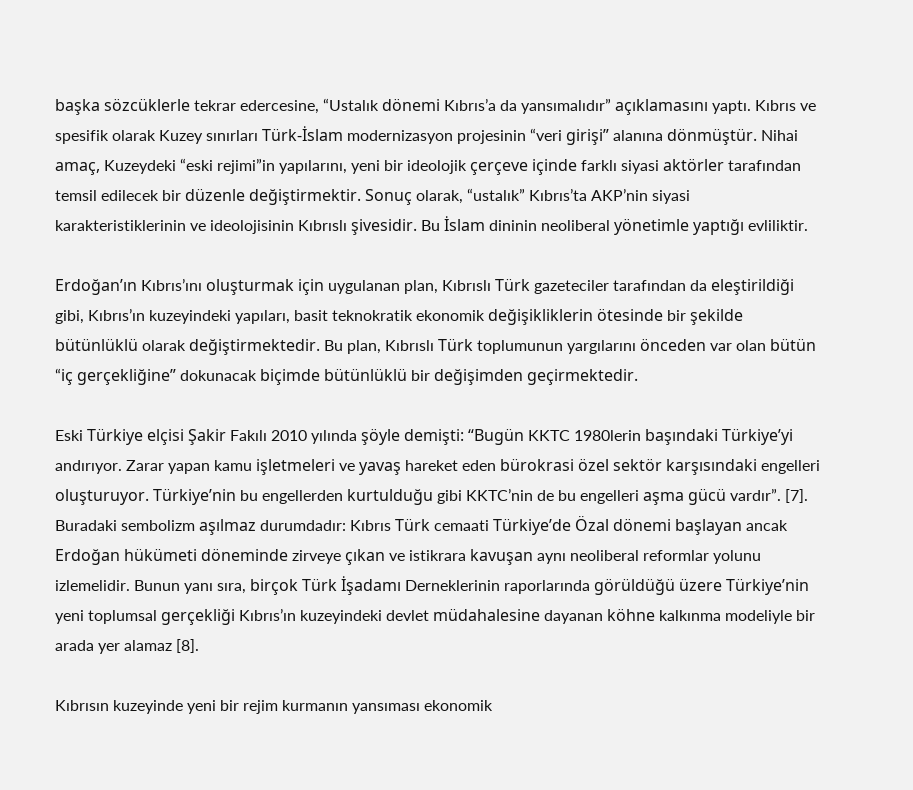başka sözcüklerle tekrar edercesine, “Ustalık dönemi Kıbrıs’a da yansımalıdır” açıklamasını yaptı. Kıbrıs ve spesifik olarak Kuzey sınırları Türk-İslam modernizasyon projesinin “veri girişi” alanına dönmüştür. Nihai amaç, Kuzeydeki “eski rejimi”in yapılarını, yeni bir ideolojik çerçeve içinde farklı siyasi aktörler tarafından temsil edilecek bir düzenle değiştirmektir. Sonuç olarak, “ustalık” Kıbrıs’ta AKP’nin siyasi karakteristiklerinin ve ideolojisinin Kıbrıslı şivesidir. Bu İslam dininin neoliberal yönetimle yaptığı evliliktir.

Erdoğan’ın Kıbrıs’ını oluşturmak için uygulanan plan, Kıbrıslı Türk gazeteciler tarafından da eleştirildiği gibi, Kıbrıs’ın kuzeyindeki yapıları, basit teknokratik ekonomik değişikliklerin ötesinde bir şekilde bütünlüklü olarak değiştirmektedir. Bu plan, Kıbrıslı Türk toplumunun yargılarını önceden var olan bütün “iç gerçekliğine” dokunacak biçimde bütünlüklü bir değişimden geçirmektedir.

Eski Türkiye elçisi Şakir Fakılı 2010 yılında şöyle demişti: “Bugün KKTC 1980lerin başındaki Türkiye’yi andırıyor. Zarar yapan kamu işletmeleri ve yavaş hareket eden bürokrasi özel sektör karşısındaki engelleri oluşturuyor. Türkiye’nin bu engellerden kurtulduğu gibi KKTC’nin de bu engelleri aşma gücü vardır”. [7]. Buradaki sembolizm aşılmaz durumdadır: Kıbrıs Türk cemaati Türkiye’de Özal dönemi başlayan ancak Erdoğan hükümeti döneminde zirveye çıkan ve istikrara kavuşan aynı neoliberal reformlar yolunu izlemelidir. Bunun yanı sıra, birçok Türk İşadamı Derneklerinin raporlarında görüldüğü üzere Türkiye’nin yeni toplumsal gerçekliği Kıbrıs’ın kuzeyindeki devlet müdahalesine dayanan köhne kalkınma modeliyle bir arada yer alamaz [8].

Kıbrısın kuzeyinde yeni bir rejim kurmanın yansıması ekonomik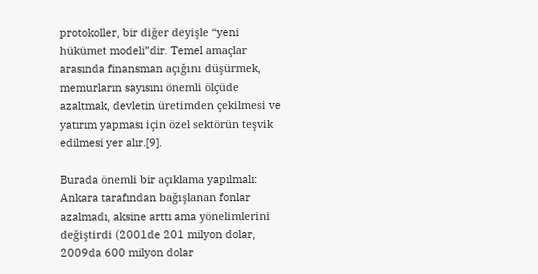protokoller, bir diğer deyişle “yeni hükümet modeli”dir. Temel amaçlar arasında finansman açığını düşürmek, memurların sayısını önemli ölçüde azaltmak, devletin üretimden çekilmesi ve yatırım yapması için özel sektörün teşvik edilmesi yer alır.[9].

Burada önemli bir açıklama yapılmalı: Ankara tarafından bağışlanan fonlar azalmadı, aksine arttı ama yönelimlerini değiştirdi (2001de 201 milyon dolar, 2009da 600 milyon dolar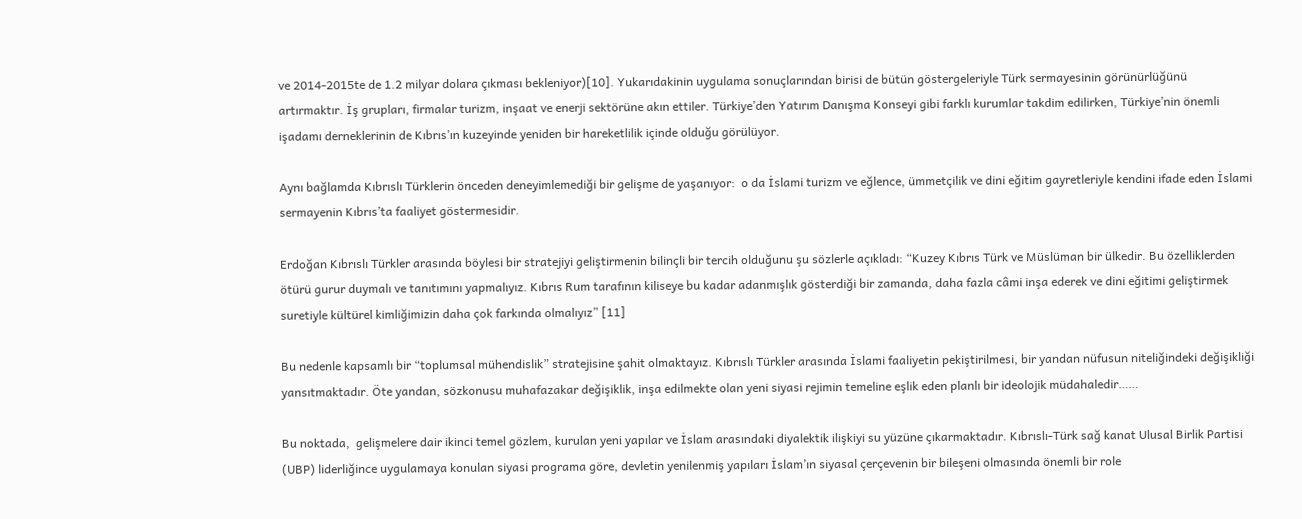ve 2014-2015te de 1.2 milyar dolara çıkması bekleniyor)[10]. Yukarıdakinin uygulama sonuçlarından birisi de bütün göstergeleriyle Türk sermayesinin görünürlüğünü artırmaktır. İş grupları, firmalar turizm, inşaat ve enerji sektörüne akın ettiler. Türkiye’den Yatırım Danışma Konseyi gibi farklı kurumlar takdim edilirken, Türkiye’nin önemli işadamı derneklerinin de Kıbrıs’ın kuzeyinde yeniden bir hareketlilik içinde olduğu görülüyor.

Aynı bağlamda Kıbrıslı Türklerin önceden deneyimlemediği bir gelişme de yaşanıyor:  o da İslami turizm ve eğlence, ümmetçilik ve dini eğitim gayretleriyle kendini ifade eden İslami sermayenin Kıbrıs’ta faaliyet göstermesidir.

Erdoğan Kıbrıslı Türkler arasında böylesi bir stratejiyi geliştirmenin bilinçli bir tercih olduğunu şu sözlerle açıkladı: “Kuzey Kıbrıs Türk ve Müslüman bir ülkedir. Bu özelliklerden ötürü gurur duymalı ve tanıtımını yapmalıyız. Kıbrıs Rum tarafının kiliseye bu kadar adanmışlık gösterdiği bir zamanda, daha fazla câmi inşa ederek ve dini eğitimi geliştirmek suretiyle kültürel kimliğimizin daha çok farkında olmalıyız” [11]

Bu nedenle kapsamlı bir “toplumsal mühendislik” stratejisine şahit olmaktayız. Kıbrıslı Türkler arasında İslami faaliyetin pekiştirilmesi, bir yandan nüfusun niteliğindeki değişikliği yansıtmaktadır. Öte yandan, sözkonusu muhafazakar değişiklik, inşa edilmekte olan yeni siyasi rejimin temeline eşlik eden planlı bir ideolojik müdahaledir……

Bu noktada,  gelişmelere dair ikinci temel gözlem, kurulan yeni yapılar ve İslam arasındaki diyalektik ilişkiyi su yüzüne çıkarmaktadır. Kıbrıslı-Türk sağ kanat Ulusal Birlik Partisi (UBP) liderliğince uygulamaya konulan siyasi programa göre, devletin yenilenmiş yapıları İslam’ın siyasal çerçevenin bir bileşeni olmasında önemli bir role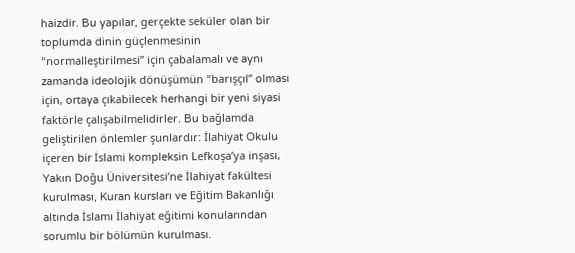haizdir. Bu yapılar, gerçekte seküler olan bir toplumda dinin güçlenmesinin “normalleştirilmesi” için çabalamalı ve aynı zamanda ideolojik dönüşümün “barışçıl” olması için, ortaya çıkabilecek herhangi bir yeni siyasi faktörle çalışabilmelidirler. Bu bağlamda geliştirilen önlemler şunlardır: İlahiyat Okulu içeren bir İslami kompleksin Lefkoşa’ya inşası, Yakın Doğu Üniversitesi’ne İlahiyat fakültesi kurulması, Kuran kursları ve Eğitim Bakanlığı altında İslamı İlahiyat eğitimi konularından sorumlu bir bölümün kurulması.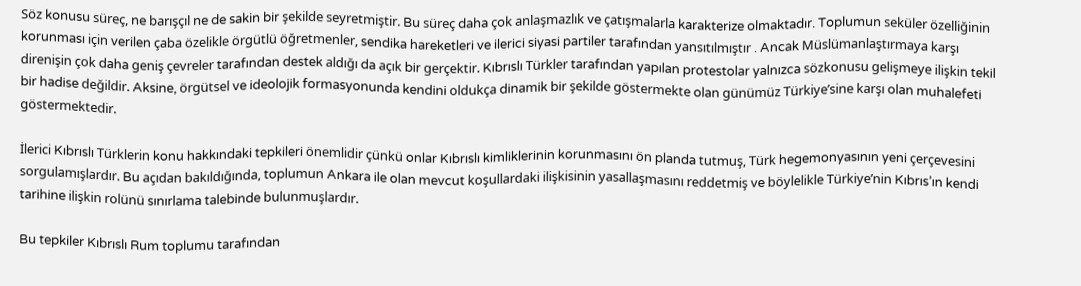Söz konusu süreç, ne barışçıl ne de sakin bir şekilde seyretmiştir. Bu süreç daha çok anlaşmazlık ve çatışmalarla karakterize olmaktadır. Toplumun seküler özelliğinin korunması için verilen çaba özelikle örgütlü öğretmenler, sendika hareketleri ve ilerici siyasi partiler tarafından yansıtılmıştır . Ancak Müslümanlaştırmaya karşı direnişin çok daha geniş çevreler tarafından destek aldığı da açık bir gerçektir. Kıbrıslı Türkler tarafından yapılan protestolar yalnızca sözkonusu gelişmeye ilişkin tekil bir hadise değildir. Aksine, örgütsel ve ideolojik formasyonunda kendini oldukça dinamik bir şekilde göstermekte olan günümüz Türkiye’sine karşı olan muhalefeti göstermektedir.

İlerici Kıbrıslı Türklerin konu hakkındaki tepkileri önemlidir çünkü onlar Kıbrıslı kimliklerinin korunmasını ön planda tutmuş, Türk hegemonyasının yeni çerçevesini sorgulamışlardır. Bu açıdan bakıldığında, toplumun Ankara ile olan mevcut koşullardaki ilişkisinin yasallaşmasını reddetmiş ve böylelikle Türkiye’nin Kıbrıs’ın kendi tarihine ilişkin rolünü sınırlama talebinde bulunmuşlardır.

Bu tepkiler Kıbrıslı Rum toplumu tarafından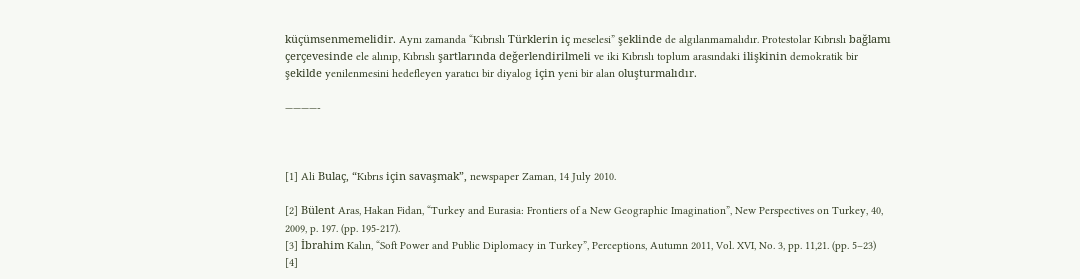küçümsenmemelidir. Aynı zamanda “Kıbrıslı Türklerin iç meselesi” şeklinde de algılanmamalıdır. Protestolar Kıbrıslı bağlamı çerçevesinde ele alınıp, Kıbrıslı şartlarında değerlendirilmeli ve iki Kıbrıslı toplum arasındaki ilişkinin demokratik bir şekilde yenilenmesini hedefleyen yaratıcı bir diyalog için yeni bir alan oluşturmalıdır.

————-



[1] Ali Bulaç, “Kıbrıs için savaşmak”, newspaper Zaman, 14 July 2010.

[2] Bülent Aras, Hakan Fidan, “Turkey and Eurasia: Frontiers of a New Geographic Imagination”, New Perspectives on Turkey, 40, 2009, p. 197. (pp. 195-217).
[3] İbrahim Kalın, “Soft Power and Public Diplomacy in Turkey”, Perceptions, Autumn 2011, Vol. XVI, No. 3, pp. 11,21. (pp. 5–23)
[4]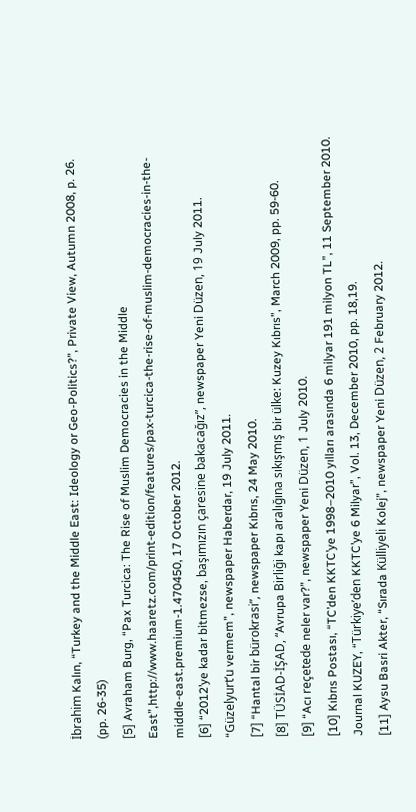İbrahim Kalın, “Turkey and the Middle East: Ideology or Geo-Politics?”, Private View, Autumn 2008, p. 26. (pp. 26-35)
[5] Avraham Burg, “Pax Turcica: The Rise of Muslim Democracies in the Middle East”,http://www.haaretz.com/print-edition/features/pax-turcica-the-rise-of-muslim-democracies-in-the-middle-east.premium-1.470450, 17 October 2012.
[6] “2012’ye kadar bitmezse, başımızın çaresine bakacağız”, newspaper Yeni Düzen, 19 July 2011. “Güzelyurt’u vermem”, newspaper Haberdar, 19 July 2011.
[7] “Hantal bir bürokrasi”, newspaper Kıbrıs, 24 May 2010.
[8] TÜSİAD-İŞAD, “Avrupa Birliği kapı aralığına sıkışmış bir ülke: Kuzey Kıbrıs”, March 2009, pp. 59-60.
[9] “Acı reçetede neler var?”, newspaper Yeni Düzen, 1 July 2010.
[10] Kıbrıs Postası, “TC’den KKTC’ye 1998–2010 yılları arasında 6 milyar 191 milyon TL”, 11 September 2010. Journal KUZEY, “Türkiye’den KKTC’ye 6 Milyar”, Vol. 13, December 2010, pp. 18,19.
[11] Aysu Basri Akter, “Sırada Külliyeli Kolej”, newspaper Yeni Düzen, 2 February 2012.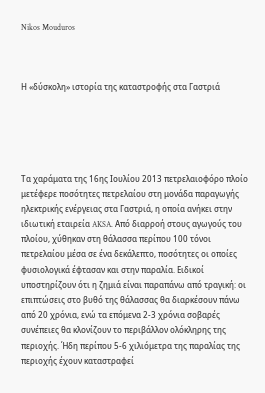Nikos Mouduros



Η «δύσκολη» ιστορία της καταστροφής στα Γαστριά





Τα χαράματα της 16ης Ιουλίου 2013 πετρελαιοφόρο πλοίο μετέφερε ποσότητες πετρελαίου στη μονάδα παραγωγής ηλεκτρικής ενέργειας στα Γαστριά, η οποία ανήκει στην ιδιωτική εταιρεία AKSA. Από διαρροή στους αγωγούς του πλοίου, χύθηκαν στη θάλασσα περίπου 100 τόνοι πετρελαίου μέσα σε ένα δεκάλεπτο, ποσότητες οι οποίες φυσιολογικά έφτασαν και στην παραλία. Ειδικοί υποστηρίζουν ότι η ζημιά είναι παραπάνω από τραγική: οι επιπτώσεις στο βυθό της θάλασσας θα διαρκέσουν πάνω από 20 χρόνια, ενώ τα επόμενα 2-3 χρόνια σοβαρές συνέπειες θα κλονίζουν το περιβάλλον ολόκληρης της περιοχής. Ήδη περίπου 5-6 χιλιόμετρα της παραλίας της περιοχής έχουν καταστραφεί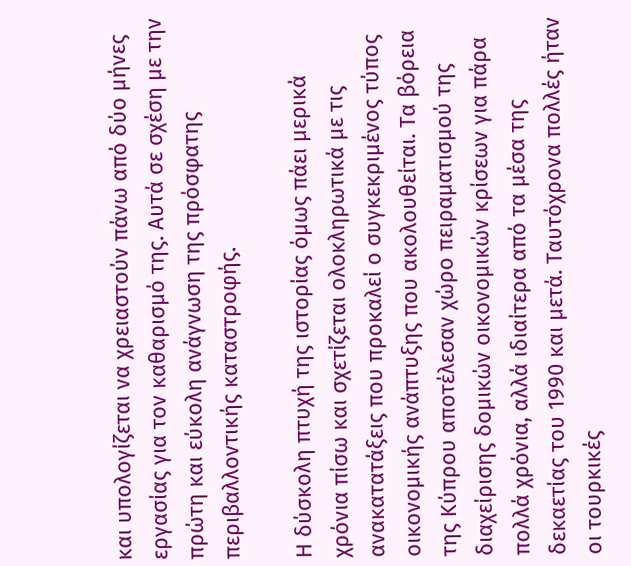και υπολογίζεται να χρειαστούν πάνω από δύο μήνες εργασίας για τον καθαρισμό της. Αυτά σε σχέση με την πρώτη και εύκολη ανάγνωση της πρόσφατης περιβαλλοντικής καταστροφής.

Η δύσκολη πτυχή της ιστορίας όμως πάει μερικά χρόνια πίσω και σχετίζεται ολοκληρωτικά με τις ανακατατάξεις που προκαλεί ο συγκεκριμένος τύπος οικονομικής ανάπτυξης που ακολουθείται. Τα βόρεια της Κύπρου αποτέλεσαν χώρο πειραματισμού της διαχείρισης δομικών οικονομικών κρίσεων για πάρα πολλά χρόνια, αλλά ιδιαίτερα από τα μέσα της δεκαετίας του 1990 και μετά. Ταυτόχρονα πολλές ήταν οι τουρκικές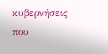κυβερνήσεις που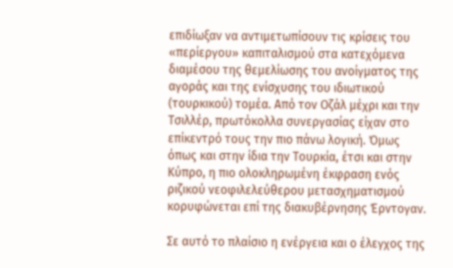επιδίωξαν να αντιμετωπίσουν τις κρίσεις του «περίεργου» καπιταλισμού στα κατεχόμενα διαμέσου της θεμελίωσης του ανοίγματος της αγοράς και της ενίσχυσης του ιδιωτικού (τουρκικού) τομέα. Από τον Οζάλ μέχρι και την Τσιλλέρ, πρωτόκολλα συνεργασίας είχαν στο επίκεντρό τους την πιο πάνω λογική. Όμως όπως και στην ίδια την Τουρκία, έτσι και στην Κύπρο, η πιο ολοκληρωμένη έκφραση ενός ριζικού νεοφιλελεύθερου μετασχηματισμού κορυφώνεται επί της διακυβέρνησης Έρντογαν.

Σε αυτό το πλαίσιο η ενέργεια και ο έλεγχος της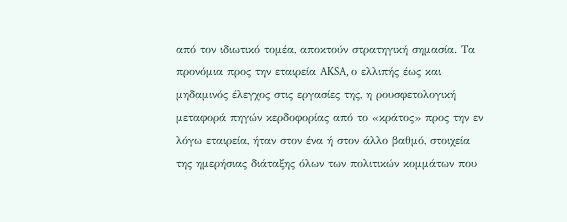από τον ιδιωτικό τομέα, αποκτούν στρατηγική σημασία. Τα προνόμια προς την εταιρεία AKSA, ο ελλιπής έως και μηδαμινός έλεγχος στις εργασίες της, η ρουσφετολογική μεταφορά πηγών κερδοφορίας από το «κράτος» προς την εν λόγω εταιρεία, ήταν στον ένα ή στον άλλο βαθμό, στοιχεία της ημερήσιας διάταξης όλων των πολιτικών κομμάτων που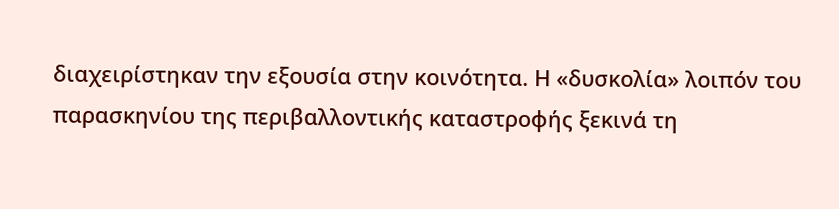διαχειρίστηκαν την εξουσία στην κοινότητα. Η «δυσκολία» λοιπόν του παρασκηνίου της περιβαλλοντικής καταστροφής ξεκινά τη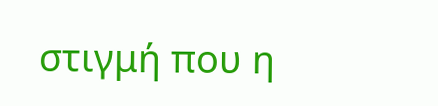στιγμή που η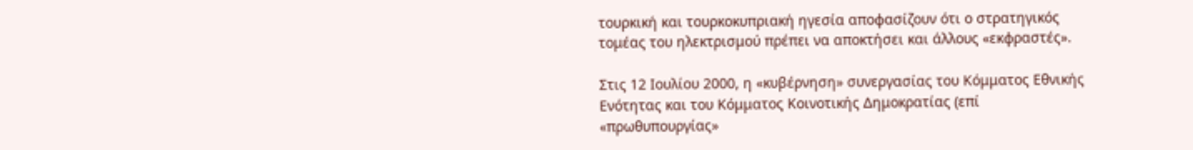τουρκική και τουρκοκυπριακή ηγεσία αποφασίζουν ότι ο στρατηγικός τομέας του ηλεκτρισμού πρέπει να αποκτήσει και άλλους «εκφραστές».

Στις 12 Ιουλίου 2000, η «κυβέρνηση» συνεργασίας του Κόμματος Εθνικής Ενότητας και του Κόμματος Κοινοτικής Δημοκρατίας (επί «πρωθυπουργίας»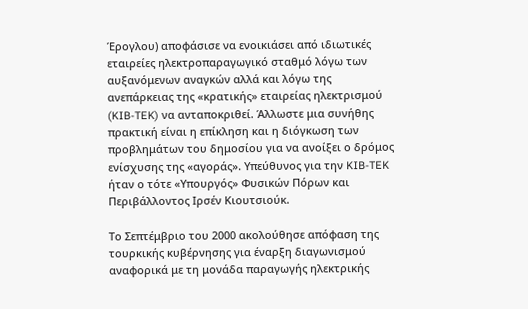Έρογλου) αποφάσισε να ενοικιάσει από ιδιωτικές εταιρείες ηλεκτροπαραγωγικό σταθμό λόγω των αυξανόμενων αναγκών αλλά και λόγω της ανεπάρκειας της «κρατικής» εταιρείας ηλεκτρισμού (KIB-TEK) να ανταποκριθεί. Άλλωστε μια συνήθης πρακτική είναι η επίκληση και η διόγκωση των προβλημάτων του δημοσίου για να ανοίξει ο δρόμος ενίσχυσης της «αγοράς». Υπεύθυνος για την KIB-TEK ήταν ο τότε «Υπουργός» Φυσικών Πόρων και Περιβάλλοντος Ιρσέν Κιουτσιούκ.

Το Σεπτέμβριο του 2000 ακολούθησε απόφαση της τουρκικής κυβέρνησης για έναρξη διαγωνισμού αναφορικά με τη μονάδα παραγωγής ηλεκτρικής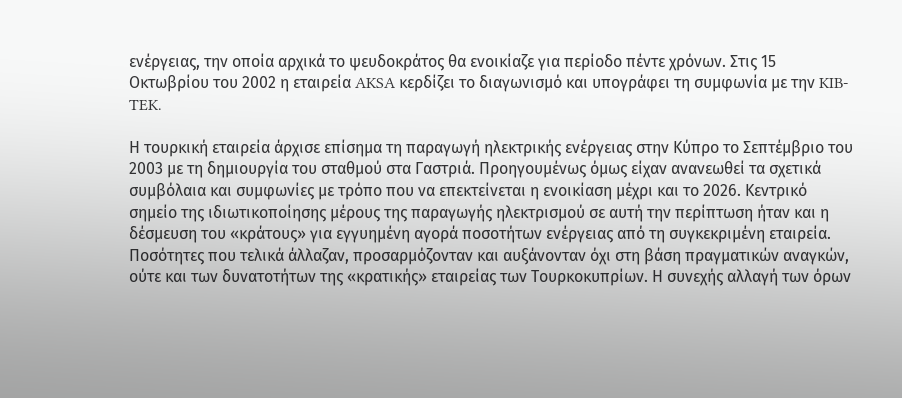ενέργειας, την οποία αρχικά το ψευδοκράτος θα ενοικίαζε για περίοδο πέντε χρόνων. Στις 15 Οκτωβρίου του 2002 η εταιρεία AKSA κερδίζει το διαγωνισμό και υπογράφει τη συμφωνία με την KIB-TEK.

Η τουρκική εταιρεία άρχισε επίσημα τη παραγωγή ηλεκτρικής ενέργειας στην Κύπρο το Σεπτέμβριο του 2003 με τη δημιουργία του σταθμού στα Γαστριά. Προηγουμένως όμως είχαν ανανεωθεί τα σχετικά συμβόλαια και συμφωνίες με τρόπο που να επεκτείνεται η ενοικίαση μέχρι και το 2026. Κεντρικό σημείο της ιδιωτικοποίησης μέρους της παραγωγής ηλεκτρισμού σε αυτή την περίπτωση ήταν και η δέσμευση του «κράτους» για εγγυημένη αγορά ποσοτήτων ενέργειας από τη συγκεκριμένη εταιρεία. Ποσότητες που τελικά άλλαζαν, προσαρμόζονταν και αυξάνονταν όχι στη βάση πραγματικών αναγκών, ούτε και των δυνατοτήτων της «κρατικής» εταιρείας των Τουρκοκυπρίων. Η συνεχής αλλαγή των όρων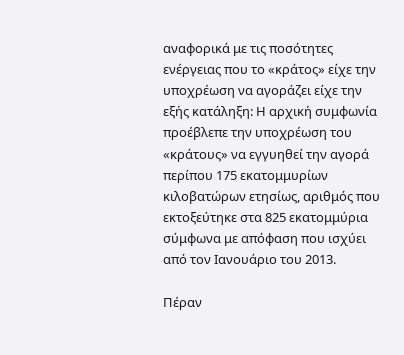αναφορικά με τις ποσότητες ενέργειας που το «κράτος» είχε την υποχρέωση να αγοράζει είχε την εξής κατάληξη: Η αρχική συμφωνία προέβλεπε την υποχρέωση του «κράτους» να εγγυηθεί την αγορά περίπου 175 εκατομμυρίων κιλοβατώρων ετησίως, αριθμός που εκτοξεύτηκε στα 825 εκατομμύρια σύμφωνα με απόφαση που ισχύει από τον Ιανουάριο του 2013.

Πέραν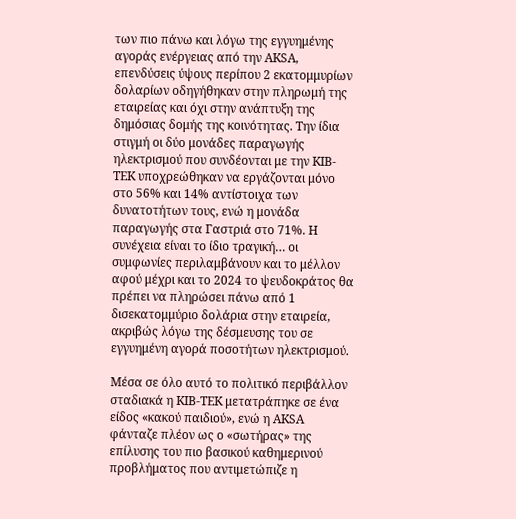των πιο πάνω και λόγω της εγγυημένης αγοράς ενέργειας από την AKSA, επενδύσεις ύψους περίπου 2 εκατομμυρίων δολαρίων οδηγήθηκαν στην πληρωμή της εταιρείας και όχι στην ανάπτυξη της δημόσιας δομής της κοινότητας. Την ίδια στιγμή οι δύο μονάδες παραγωγής ηλεκτρισμού που συνδέονται με την KIB-TEK υποχρεώθηκαν να εργάζονται μόνο στο 56% και 14% αντίστοιχα των δυνατοτήτων τους, ενώ η μονάδα παραγωγής στα Γαστριά στο 71%. Η συνέχεια είναι το ίδιο τραγική… οι συμφωνίες περιλαμβάνουν και το μέλλον αφού μέχρι και το 2024 το ψευδοκράτος θα πρέπει να πληρώσει πάνω από 1 δισεκατομμύριο δολάρια στην εταιρεία, ακριβώς λόγω της δέσμευσης του σε εγγυημένη αγορά ποσοτήτων ηλεκτρισμού.

Μέσα σε όλο αυτό το πολιτικό περιβάλλον σταδιακά η KIB-TEK μετατράπηκε σε ένα είδος «κακού παιδιού», ενώ η AKSA φάνταζε πλέον ως ο «σωτήρας» της επίλυσης του πιο βασικού καθημερινού προβλήματος που αντιμετώπιζε η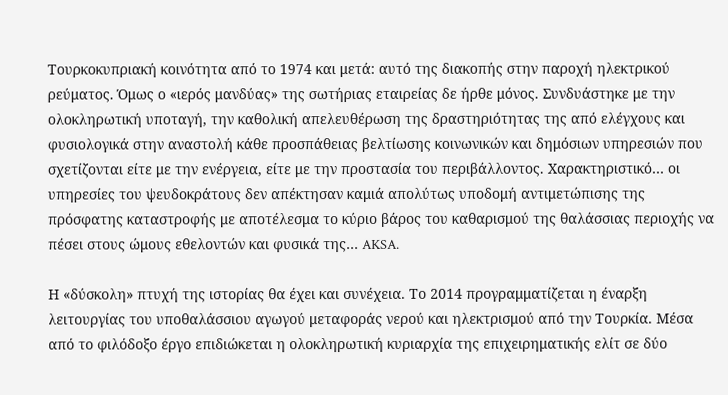Τουρκοκυπριακή κοινότητα από το 1974 και μετά: αυτό της διακοπής στην παροχή ηλεκτρικού ρεύματος. Όμως ο «ιερός μανδύας» της σωτήριας εταιρείας δε ήρθε μόνος. Συνδυάστηκε με την ολοκληρωτική υποταγή, την καθολική απελευθέρωση της δραστηριότητας της από ελέγχους και φυσιολογικά στην αναστολή κάθε προσπάθειας βελτίωσης κοινωνικών και δημόσιων υπηρεσιών που σχετίζονται είτε με την ενέργεια, είτε με την προστασία του περιβάλλοντος. Χαρακτηριστικό… οι υπηρεσίες του ψευδοκράτους δεν απέκτησαν καμιά απολύτως υποδομή αντιμετώπισης της πρόσφατης καταστροφής με αποτέλεσμα το κύριο βάρος του καθαρισμού της θαλάσσιας περιοχής να πέσει στους ώμους εθελοντών και φυσικά της… AKSA.

Η «δύσκολη» πτυχή της ιστορίας θα έχει και συνέχεια. Το 2014 προγραμματίζεται η έναρξη λειτουργίας του υποθαλάσσιου αγωγού μεταφοράς νερού και ηλεκτρισμού από την Τουρκία. Μέσα από το φιλόδοξο έργο επιδιώκεται η ολοκληρωτική κυριαρχία της επιχειρηματικής ελίτ σε δύο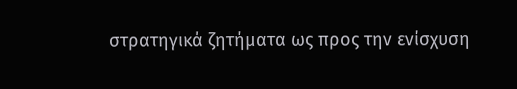στρατηγικά ζητήματα ως προς την ενίσχυση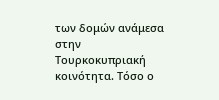των δομών ανάμεσα στην Τουρκοκυπριακή κοινότητα. Τόσο ο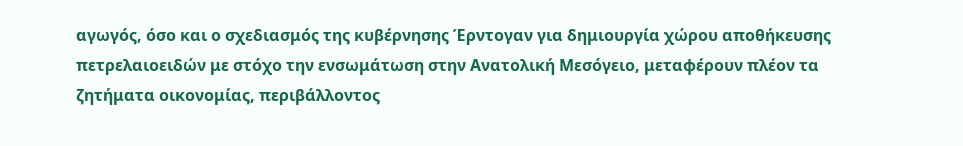αγωγός, όσο και ο σχεδιασμός της κυβέρνησης Έρντογαν για δημιουργία χώρου αποθήκευσης πετρελαιοειδών με στόχο την ενσωμάτωση στην Ανατολική Μεσόγειο, μεταφέρουν πλέον τα ζητήματα οικονομίας, περιβάλλοντος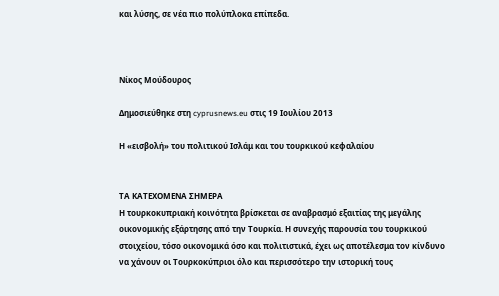και λύσης, σε νέα πιο πολύπλοκα επίπεδα.



Νίκος Μούδουρος

Δημοσιεύθηκε στη cyprusnews.eu στις 19 Ιουλίου 2013

Η «εισβολή» του πολιτικού Ισλάμ και του τουρκικού κεφαλαίου


ΤΑ ΚΑΤΕΧΟΜΕΝΑ ΣΗΜΕΡΑ
Η τουρκοκυπριακή κοινότητα βρίσκεται σε αναβρασμό εξαιτίας της μεγάλης οικονομικής εξάρτησης από την Τουρκία. Η συνεχής παρουσία του τουρκικού στοιχείου, τόσο οικονομικά όσο και πολιτιστικά, έχει ως αποτέλεσμα τον κίνδυνο να χάνουν οι Τουρκοκύπριοι όλο και περισσότερο την ιστορική τους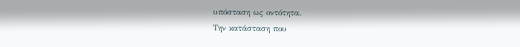υπόσταση ως οντότητα.
Την κατάσταση που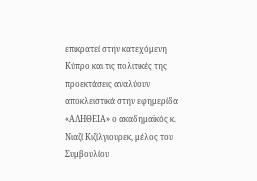επικρατεί στην κατεχόμενη Κύπρο και τις πολιτικές της προεκτάσεις αναλύουν αποκλειστικά στην εφημερίδα «ΑΛΗΘΕΙΑ» ο ακαδημαϊκός κ. Νιαζί Κιζίλγιουρεκ, μέλος του Συμβουλίου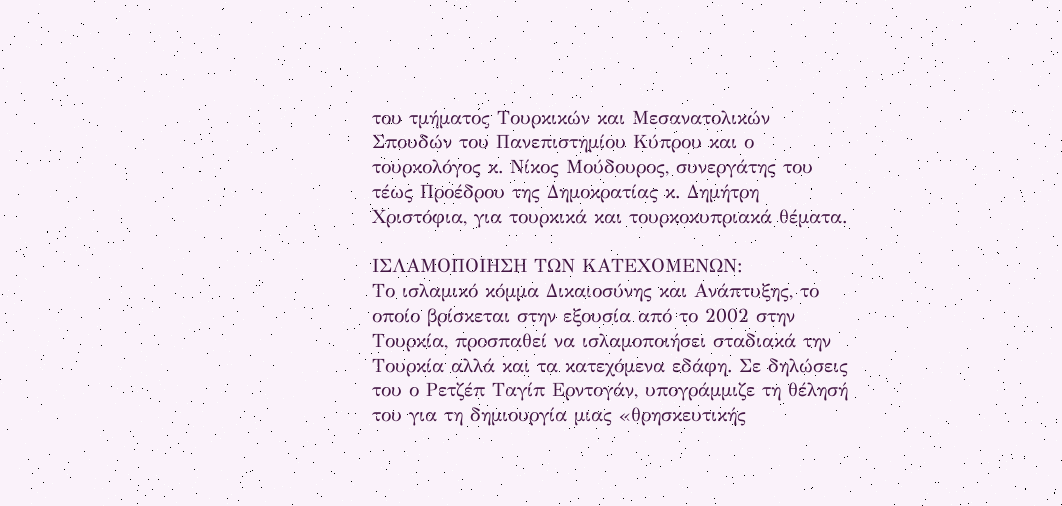του τμήματος Τουρκικών και Μεσανατολικών Σπουδών του Πανεπιστημίου Κύπρου και ο τουρκολόγος κ. Νίκος Μούδουρος, συνεργάτης του τέως Προέδρου της Δημοκρατίας κ. Δημήτρη Χριστόφια, για τουρκικά και τουρκοκυπριακά θέματα.

ΙΣΛΑΜΟΠΟΙΗΣΗ ΤΩΝ ΚΑΤΕΧΟΜΕΝΩΝ:
Το ισλαμικό κόμμα Δικαιοσύνης και Ανάπτυξης, το οποίο βρίσκεται στην εξουσία από το 2002 στην Τουρκία, προσπαθεί να ισλαμοποιήσει σταδιακά την Τουρκία αλλά και τα κατεχόμενα εδάφη. Σε δηλώσεις του ο Ρετζέπ Ταγίπ Ερντογάν, υπογράμμιζε τη θέλησή του για τη δημιουργία μιας «θρησκευτικής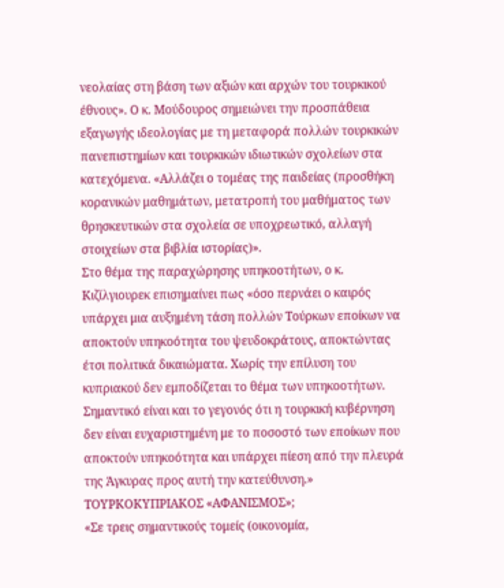νεολαίας στη βάση των αξιών και αρχών του τουρκικού έθνους». Ο κ. Μούδουρος σημειώνει την προσπάθεια εξαγωγής ιδεολογίας με τη μεταφορά πολλών τουρκικών πανεπιστημίων και τουρκικών ιδιωτικών σχολείων στα κατεχόμενα. «Αλλάζει ο τομέας της παιδείας (προσθήκη κορανικών μαθημάτων, μετατροπή του μαθήματος των θρησκευτικών στα σχολεία σε υποχρεωτικό, αλλαγή στοιχείων στα βιβλία ιστορίας)».
Στο θέμα της παραχώρησης υπηκοοτήτων, ο κ. Κιζίλγιουρεκ επισημαίνει πως «όσο περνάει ο καιρός υπάρχει μια αυξημένη τάση πολλών Τούρκων εποίκων να αποκτούν υπηκοότητα του ψευδοκράτους, αποκτώντας έτσι πολιτικά δικαιώματα. Χωρίς την επίλυση του κυπριακού δεν εμποδίζεται το θέμα των υπηκοοτήτων. Σημαντικό είναι και το γεγονός ότι η τουρκική κυβέρνηση δεν είναι ευχαριστημένη με το ποσοστό των εποίκων που αποκτούν υπηκοότητα και υπάρχει πίεση από την πλευρά της Άγκυρας προς αυτή την κατεύθυνση.»
ΤΟΥΡΚΟΚΥΠΡΙΑΚΟΣ «ΑΦΑΝΙΣΜΟΣ»;
«Σε τρεις σημαντικούς τομείς (οικονομία,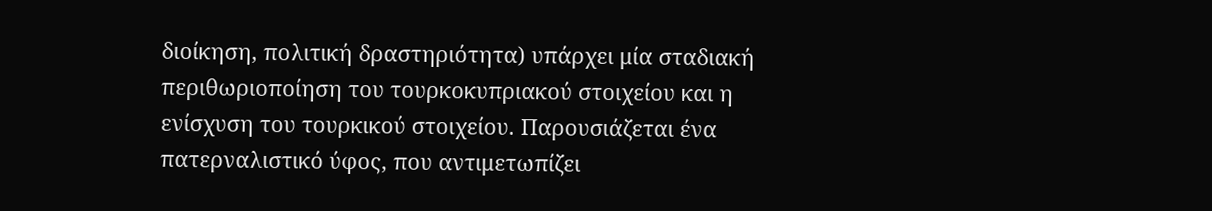διοίκηση, πολιτική δραστηριότητα) υπάρχει μία σταδιακή περιθωριοποίηση του τουρκοκυπριακού στοιχείου και η ενίσχυση του τουρκικού στοιχείου. Παρουσιάζεται ένα πατερναλιστικό ύφος, που αντιμετωπίζει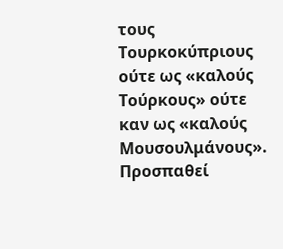τους Τουρκοκύπριους ούτε ως «καλούς Τούρκους» ούτε καν ως «καλούς Μουσουλμάνους». Προσπαθεί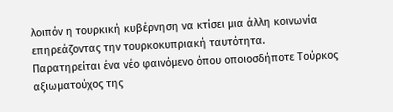λοιπόν η τουρκική κυβέρνηση να κτίσει μια άλλη κοινωνία επηρεάζοντας την τουρκοκυπριακή ταυτότητα.
Παρατηρείται ένα νέο φαινόμενο όπου οποιοσδήποτε Τούρκος αξιωματούχος της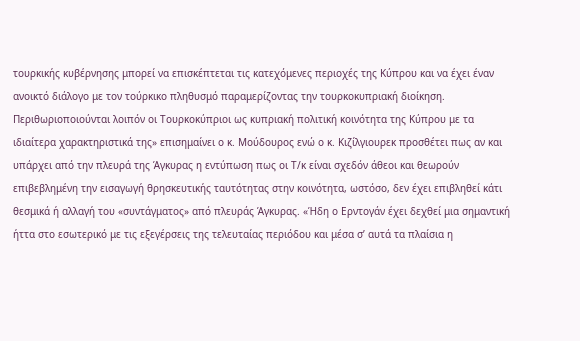τουρκικής κυβέρνησης μπορεί να επισκέπτεται τις κατεχόμενες περιοχές της Κύπρου και να έχει έναν ανοικτό διάλογο με τον τούρκικο πληθυσμό παραμερίζοντας την τουρκοκυπριακή διοίκηση. Περιθωριοποιούνται λοιπόν οι Τουρκοκύπριοι ως κυπριακή πολιτική κοινότητα της Κύπρου με τα ιδιαίτερα χαρακτηριστικά της» επισημαίνει ο κ. Μούδουρος ενώ ο κ. Κιζίλγιουρεκ προσθέτει πως αν και υπάρχει από την πλευρά της Άγκυρας η εντύπωση πως οι Τ/κ είναι σχεδόν άθεοι και θεωρούν επιβεβλημένη την εισαγωγή θρησκευτικής ταυτότητας στην κοινότητα, ωστόσο, δεν έχει επιβληθεί κάτι θεσμικά ή αλλαγή του «συντάγματος» από πλευράς Άγκυρας. «Ήδη ο Ερντογάν έχει δεχθεί μια σημαντική ήττα στο εσωτερικό με τις εξεγέρσεις της τελευταίας περιόδου και μέσα σ’ αυτά τα πλαίσια η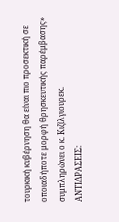τουρκική κυβέρνηση θα είναι πιο προσεκτική σε οποιαδήποτε μορφή θρησκευτικής παρέμβασης» συμπληρώνει ο κ. Κιζίλγιουρεκ.
ΑΝΤΙΔΡΑΣΕΙΣ: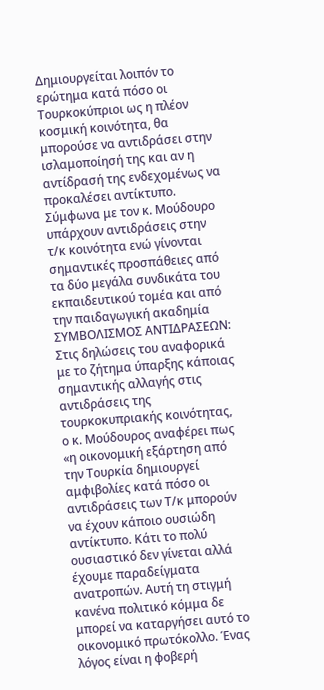Δημιουργείται λοιπόν το ερώτημα κατά πόσο οι Τουρκοκύπριοι ως η πλέον κοσμική κοινότητα, θα μπορούσε να αντιδράσει στην ισλαμοποίησή της και αν η αντίδρασή της ενδεχομένως να προκαλέσει αντίκτυπο. Σύμφωνα με τον κ. Μούδουρο υπάρχουν αντιδράσεις στην τ/κ κοινότητα ενώ γίνονται σημαντικές προσπάθειες από τα δύο μεγάλα συνδικάτα του εκπαιδευτικού τομέα και από την παιδαγωγική ακαδημία
ΣΥΜΒΟΛΙΣΜΟΣ ΑΝΤΙΔΡΑΣΕΩΝ:
Στις δηλώσεις του αναφορικά με το ζήτημα ύπαρξης κάποιας σημαντικής αλλαγής στις αντιδράσεις της τουρκοκυπριακής κοινότητας, ο κ. Μούδουρος αναφέρει πως «η οικονομική εξάρτηση από την Τουρκία δημιουργεί αμφιβολίες κατά πόσο οι αντιδράσεις των Τ/κ μπορούν να έχουν κάποιο ουσιώδη αντίκτυπο. Κάτι το πολύ ουσιαστικό δεν γίνεται αλλά έχουμε παραδείγματα ανατροπών. Αυτή τη στιγμή κανένα πολιτικό κόμμα δε μπορεί να καταργήσει αυτό το οικονομικό πρωτόκολλο. Ένας λόγος είναι η φοβερή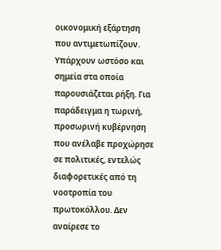οικονομική εξάρτηση που αντιμετωπίζουν. Υπάρχουν ωστόσο και σημεία στα οποία παρουσιάζεται ρήξη. Για παράδειγμα η τωρινή, προσωρινή κυβέρνηση που ανέλαβε προχώρησε σε πολιτικές, εντελώς διαφορετικές από τη νοοτροπία του πρωτοκόλλου. Δεν αναίρεσε το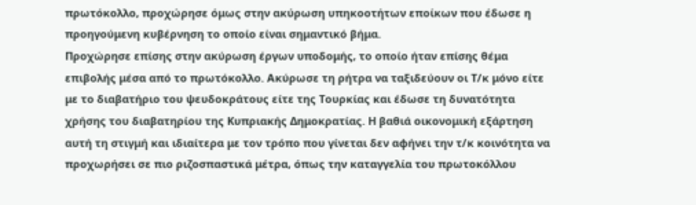πρωτόκολλο, προχώρησε όμως στην ακύρωση υπηκοοτήτων εποίκων που έδωσε η προηγούμενη κυβέρνηση το οποίο είναι σημαντικό βήμα.
Προχώρησε επίσης στην ακύρωση έργων υποδομής, το οποίο ήταν επίσης θέμα επιβολής μέσα από το πρωτόκολλο. Ακύρωσε τη ρήτρα να ταξιδεύουν οι Τ/κ μόνο είτε με το διαβατήριο του ψευδοκράτους είτε της Τουρκίας και έδωσε τη δυνατότητα χρήσης του διαβατηρίου της Κυπριακής Δημοκρατίας. Η βαθιά οικονομική εξάρτηση αυτή τη στιγμή και ιδιαίτερα με τον τρόπο που γίνεται δεν αφήνει την τ/κ κοινότητα να προχωρήσει σε πιο ριζοσπαστικά μέτρα, όπως την καταγγελία του πρωτοκόλλου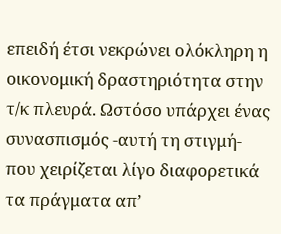επειδή έτσι νεκρώνει ολόκληρη η οικονομική δραστηριότητα στην τ/κ πλευρά. Ωστόσο υπάρχει ένας συνασπισμός -αυτή τη στιγμή- που χειρίζεται λίγο διαφορετικά τα πράγματα απ’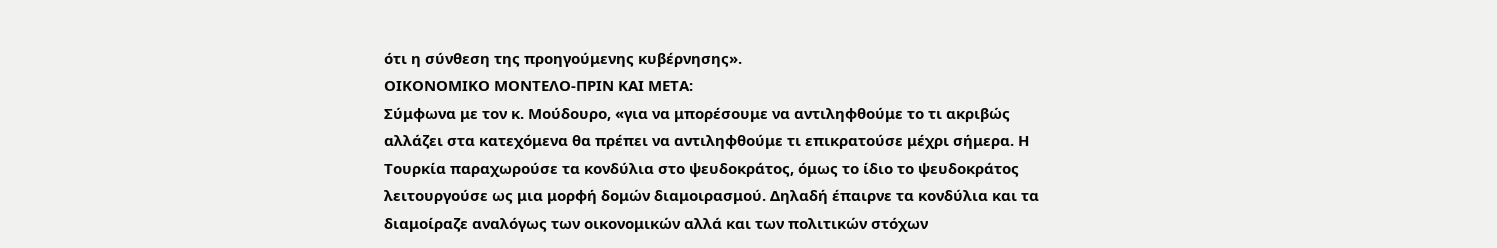ότι η σύνθεση της προηγούμενης κυβέρνησης».
ΟΙΚΟΝΟΜΙΚΟ ΜΟΝΤΕΛΟ-ΠΡΙΝ ΚΑΙ ΜΕΤΑ:
Σύμφωνα με τον κ. Μούδουρο, «για να μπορέσουμε να αντιληφθούμε το τι ακριβώς αλλάζει στα κατεχόμενα θα πρέπει να αντιληφθούμε τι επικρατούσε μέχρι σήμερα. Η Τουρκία παραχωρούσε τα κονδύλια στο ψευδοκράτος, όμως το ίδιο το ψευδοκράτος λειτουργούσε ως μια μορφή δομών διαμοιρασμού. Δηλαδή έπαιρνε τα κονδύλια και τα διαμοίραζε αναλόγως των οικονομικών αλλά και των πολιτικών στόχων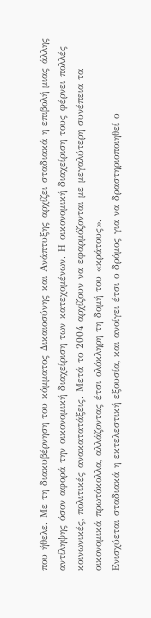που ήθελε. Με τη διακυβέρνηση του κόμματος Δικαιοσύνης και Ανάπτυξης αρχίζει σταδιακά η επιβολή μιας άλλης αντίληψης όσον αφορά την οικονομική διαχείριση των κατεχομένων. Η οικονομική διαχείριση τους φέρνει πολλές κοινωνικές, πολιτικές ανακατατάξεις. Μετά το 2004 αρχίζουν να εφαρμόζονται με μεγαλύτερη συνέπεια τα οικονομικά πρωτόκολλα, αλλάζοντας έτσι ολόκληρη τη δομή του «κράτους».
Ενισχύεται σταδιακά η εκτελεστική εξουσία, και ανοίγει έτσι ο δρόμος για να δραστηριοποιηθεί ο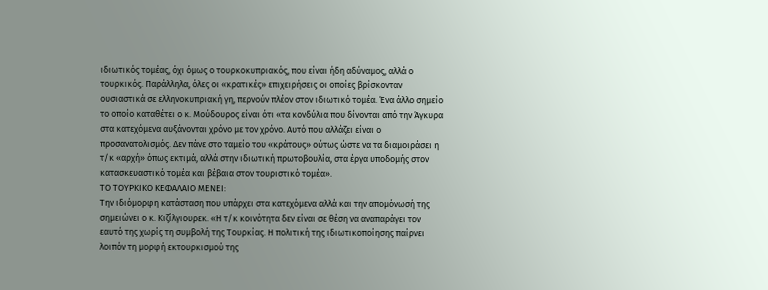ιδιωτικός τομέας, όχι όμως ο τουρκοκυπριακός, που είναι ήδη αδύναμος, αλλά ο τουρκικός. Παράλληλα, όλες οι «κρατικές» επιχειρήσεις οι οποίες βρίσκονταν ουσιαστικά σε ελληνοκυπριακή γη, περνούν πλέον στον ιδιωτικό τομέα. Ένα άλλο σημείο το οποίο καταθέτει ο κ. Μούδουρος είναι ότι «τα κονδύλια που δίνονται από την Άγκυρα στα κατεχόμενα αυξάνονται χρόνο με τον χρόνο. Αυτό που αλλάζει είναι ο προσανατολισμός. Δεν πάνε στο ταμείο του «κράτους» ούτως ώστε να τα διαμοιράσει η τ/κ «αρχή» όπως εκτιμά, αλλά στην ιδιωτική πρωτοβουλία, στα έργα υποδομής στον κατασκευαστικό τομέα και βέβαια στον τουριστικό τομέα».
ΤΟ ΤΟΥΡΚΙΚΟ ΚΕΦΑΛΑΙΟ ΜΕΝΕΙ:
Την ιδιόμορφη κατάσταση που υπάρχει στα κατεχόμενα αλλά και την απομόνωσή της σημειώνει ο κ. Κιζίλγιουρεκ. «Η τ/κ κοινότητα δεν είναι σε θέση να αναπαράγει τον εαυτό της χωρίς τη συμβολή της Τουρκίας. Η πολιτική της ιδιωτικοποίησης παίρνει λοιπόν τη μορφή εκτουρκισμού της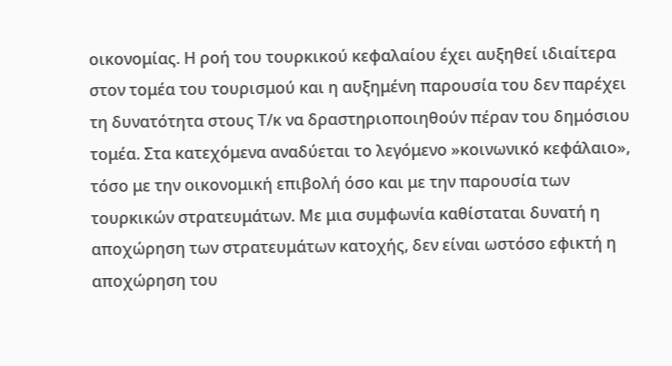οικονομίας. Η ροή του τουρκικού κεφαλαίου έχει αυξηθεί ιδιαίτερα στον τομέα του τουρισμού και η αυξημένη παρουσία του δεν παρέχει τη δυνατότητα στους Τ/κ να δραστηριοποιηθούν πέραν του δημόσιου τομέα. Στα κατεχόμενα αναδύεται το λεγόμενο »κοινωνικό κεφάλαιο», τόσο με την οικονομική επιβολή όσο και με την παρουσία των τουρκικών στρατευμάτων. Με μια συμφωνία καθίσταται δυνατή η αποχώρηση των στρατευμάτων κατοχής, δεν είναι ωστόσο εφικτή η αποχώρηση του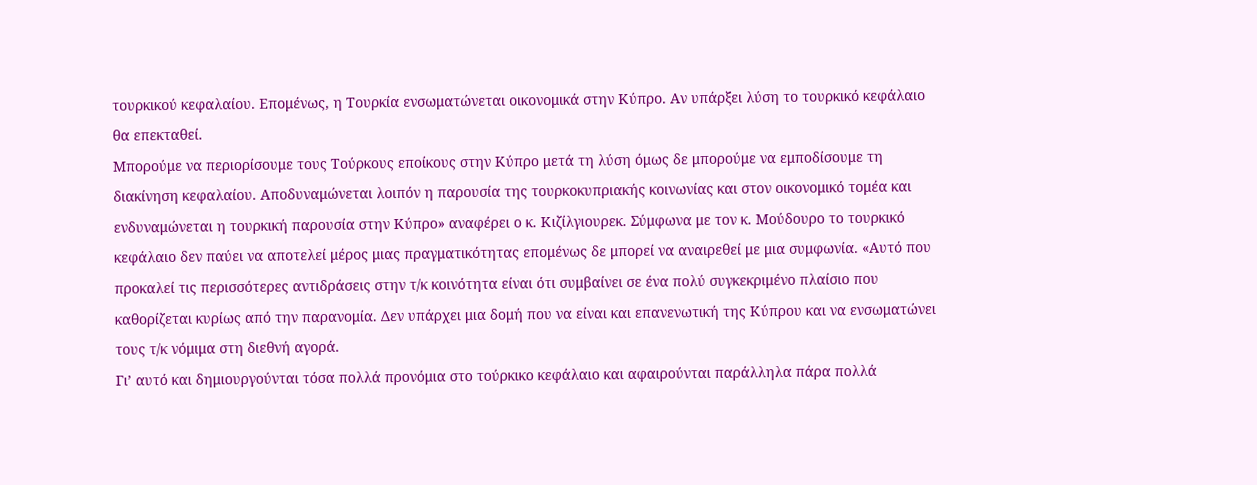τουρκικού κεφαλαίου. Επομένως, η Τουρκία ενσωματώνεται οικονομικά στην Κύπρο. Αν υπάρξει λύση το τουρκικό κεφάλαιο θα επεκταθεί.
Μπορούμε να περιορίσουμε τους Τούρκους εποίκους στην Κύπρο μετά τη λύση όμως δε μπορούμε να εμποδίσουμε τη διακίνηση κεφαλαίου. Αποδυναμώνεται λοιπόν η παρουσία της τουρκοκυπριακής κοινωνίας και στον οικονομικό τομέα και ενδυναμώνεται η τουρκική παρουσία στην Κύπρο» αναφέρει ο κ. Κιζίλγιουρεκ. Σύμφωνα με τον κ. Μούδουρο το τουρκικό κεφάλαιο δεν παύει να αποτελεί μέρος μιας πραγματικότητας επομένως δε μπορεί να αναιρεθεί με μια συμφωνία. «Αυτό που προκαλεί τις περισσότερες αντιδράσεις στην τ/κ κοινότητα είναι ότι συμβαίνει σε ένα πολύ συγκεκριμένο πλαίσιο που καθορίζεται κυρίως από την παρανομία. Δεν υπάρχει μια δομή που να είναι και επανενωτική της Κύπρου και να ενσωματώνει τους τ/κ νόμιμα στη διεθνή αγορά.
Γι’ αυτό και δημιουργούνται τόσα πολλά προνόμια στο τούρκικο κεφάλαιο και αφαιρούνται παράλληλα πάρα πολλά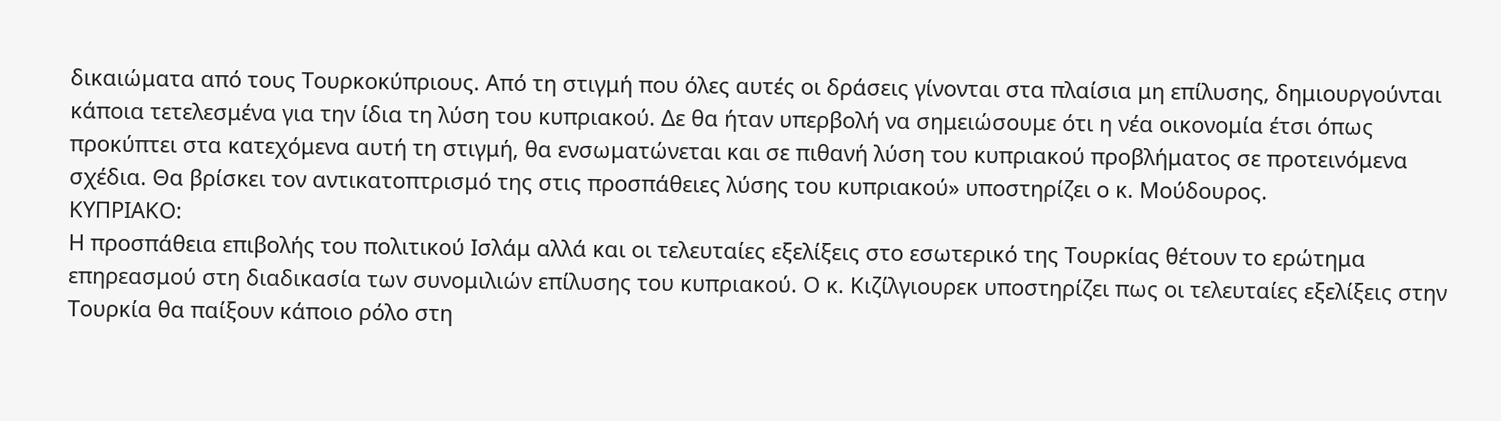δικαιώματα από τους Τουρκοκύπριους. Από τη στιγμή που όλες αυτές οι δράσεις γίνονται στα πλαίσια μη επίλυσης, δημιουργούνται κάποια τετελεσμένα για την ίδια τη λύση του κυπριακού. Δε θα ήταν υπερβολή να σημειώσουμε ότι η νέα οικονομία έτσι όπως προκύπτει στα κατεχόμενα αυτή τη στιγμή, θα ενσωματώνεται και σε πιθανή λύση του κυπριακού προβλήματος σε προτεινόμενα σχέδια. Θα βρίσκει τον αντικατοπτρισμό της στις προσπάθειες λύσης του κυπριακού» υποστηρίζει ο κ. Μούδουρος.
ΚΥΠΡΙΑΚΟ:
Η προσπάθεια επιβολής του πολιτικού Ισλάμ αλλά και οι τελευταίες εξελίξεις στο εσωτερικό της Τουρκίας θέτουν το ερώτημα επηρεασμού στη διαδικασία των συνομιλιών επίλυσης του κυπριακού. Ο κ. Κιζίλγιουρεκ υποστηρίζει πως οι τελευταίες εξελίξεις στην Τουρκία θα παίξουν κάποιο ρόλο στη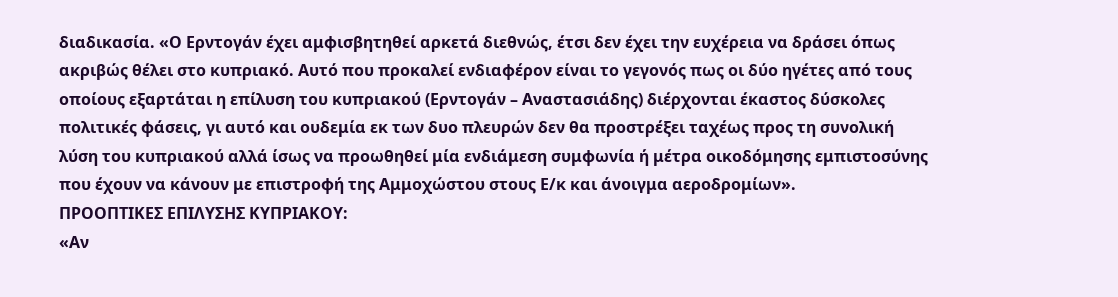διαδικασία. «Ο Ερντογάν έχει αμφισβητηθεί αρκετά διεθνώς, έτσι δεν έχει την ευχέρεια να δράσει όπως ακριβώς θέλει στο κυπριακό. Αυτό που προκαλεί ενδιαφέρον είναι το γεγονός πως οι δύο ηγέτες από τους οποίους εξαρτάται η επίλυση του κυπριακού (Ερντογάν – Αναστασιάδης) διέρχονται έκαστος δύσκολες πολιτικές φάσεις, γι αυτό και ουδεμία εκ των δυο πλευρών δεν θα προστρέξει ταχέως προς τη συνολική λύση του κυπριακού αλλά ίσως να προωθηθεί μία ενδιάμεση συμφωνία ή μέτρα οικοδόμησης εμπιστοσύνης που έχουν να κάνουν με επιστροφή της Αμμοχώστου στους Ε/κ και άνοιγμα αεροδρομίων».
ΠΡΟΟΠΤΙΚΕΣ ΕΠΙΛΥΣΗΣ ΚΥΠΡΙΑΚΟΥ:
«Αν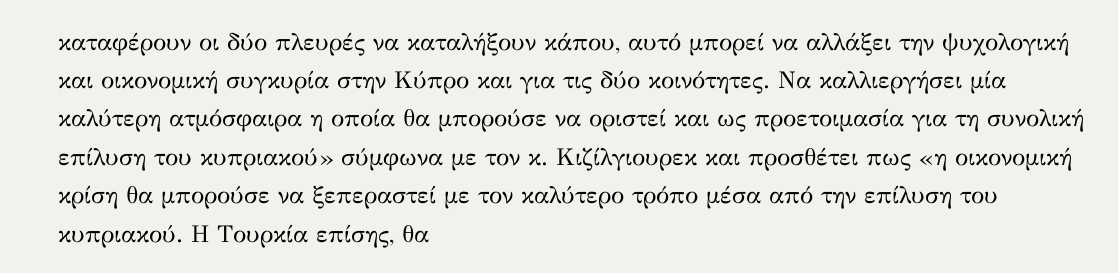καταφέρουν οι δύο πλευρές να καταλήξουν κάπου, αυτό μπορεί να αλλάξει την ψυχολογική και οικονομική συγκυρία στην Κύπρο και για τις δύο κοινότητες. Να καλλιεργήσει μία καλύτερη ατμόσφαιρα η οποία θα μπορούσε να οριστεί και ως προετοιμασία για τη συνολική επίλυση του κυπριακού» σύμφωνα με τον κ. Κιζίλγιουρεκ και προσθέτει πως «η οικονομική κρίση θα μπορούσε να ξεπεραστεί με τον καλύτερο τρόπο μέσα από την επίλυση του κυπριακού. Η Τουρκία επίσης, θα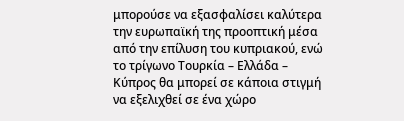μπορούσε να εξασφαλίσει καλύτερα την ευρωπαϊκή της προοπτική μέσα από την επίλυση του κυπριακού, ενώ το τρίγωνο Τουρκία – Ελλάδα – Κύπρος θα μπορεί σε κάποια στιγμή να εξελιχθεί σε ένα χώρο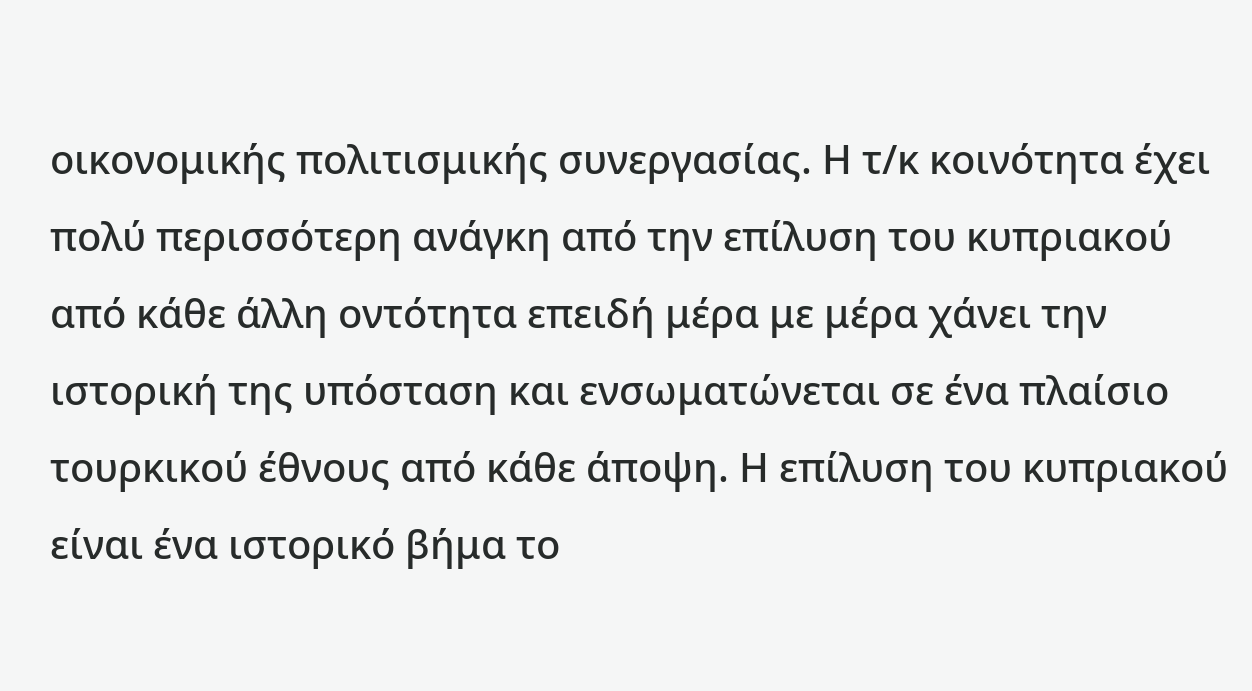οικονομικής πολιτισμικής συνεργασίας. Η τ/κ κοινότητα έχει πολύ περισσότερη ανάγκη από την επίλυση του κυπριακού από κάθε άλλη οντότητα επειδή μέρα με μέρα χάνει την ιστορική της υπόσταση και ενσωματώνεται σε ένα πλαίσιο τουρκικού έθνους από κάθε άποψη. Η επίλυση του κυπριακού είναι ένα ιστορικό βήμα το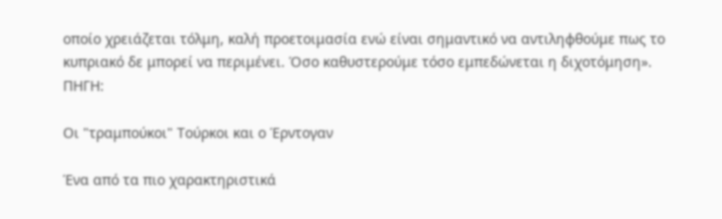οποίο χρειάζεται τόλμη, καλή προετοιμασία ενώ είναι σημαντικό να αντιληφθούμε πως το κυπριακό δε μπορεί να περιμένει. Όσο καθυστερούμε τόσο εμπεδώνεται η διχοτόμηση».
ΠΗΓΗ:

Οι "τραμπούκοι" Τούρκοι και ο Έρντογαν

Ένα από τα πιο χαρακτηριστικά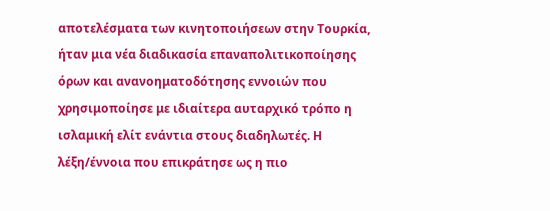αποτελέσματα των κινητοποιήσεων στην Τουρκία, ήταν μια νέα διαδικασία επαναπολιτικοποίησης όρων και ανανοηματοδότησης εννοιών που χρησιμοποίησε με ιδιαίτερα αυταρχικό τρόπο η ισλαμική ελίτ ενάντια στους διαδηλωτές. Η λέξη/έννοια που επικράτησε ως η πιο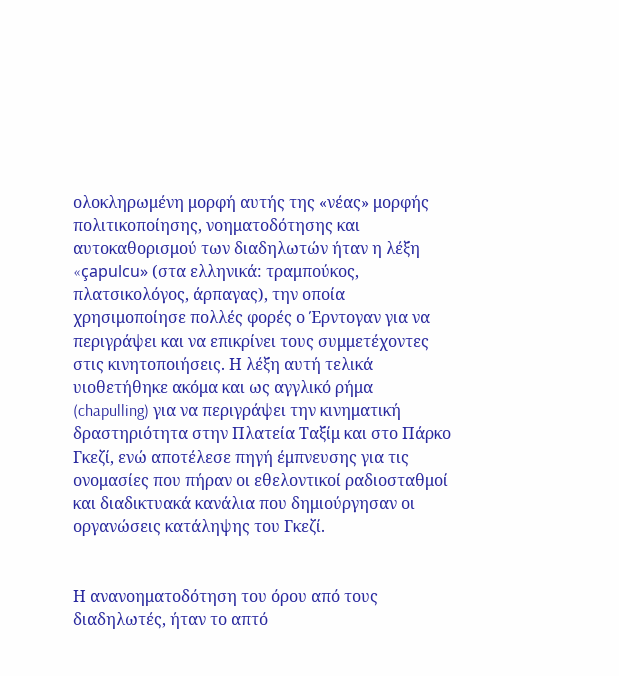ολοκληρωμένη μορφή αυτής της «νέας» μορφής πολιτικοποίησης, νοηματοδότησης και αυτοκαθορισμού των διαδηλωτών ήταν η λέξη «çapulcu» (στα ελληνικά: τραμπούκος, πλατσικολόγος, άρπαγας), την οποία χρησιμοποίησε πολλές φορές ο Έρντογαν για να περιγράψει και να επικρίνει τους συμμετέχοντες στις κινητοποιήσεις. Η λέξη αυτή τελικά υιοθετήθηκε ακόμα και ως αγγλικό ρήμα (chapulling) για να περιγράψει την κινηματική δραστηριότητα στην Πλατεία Ταξίμ και στο Πάρκο Γκεζί, ενώ αποτέλεσε πηγή έμπνευσης για τις ονομασίες που πήραν οι εθελοντικοί ραδιοσταθμοί και διαδικτυακά κανάλια που δημιούργησαν οι οργανώσεις κατάληψης του Γκεζί.


Η ανανοηματοδότηση του όρου από τους διαδηλωτές, ήταν το απτό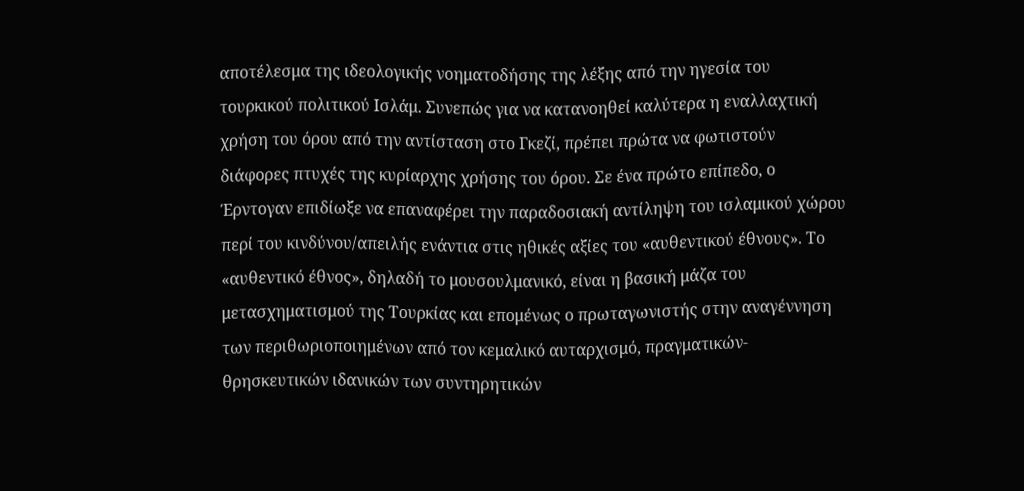αποτέλεσμα της ιδεολογικής νοηματοδήσης της λέξης από την ηγεσία του τουρκικού πολιτικού Ισλάμ. Συνεπώς για να κατανοηθεί καλύτερα η εναλλαχτική χρήση του όρου από την αντίσταση στο Γκεζί, πρέπει πρώτα να φωτιστούν διάφορες πτυχές της κυρίαρχης χρήσης του όρου. Σε ένα πρώτο επίπεδο, ο Έρντογαν επιδίωξε να επαναφέρει την παραδοσιακή αντίληψη του ισλαμικού χώρου περί του κινδύνου/απειλής ενάντια στις ηθικές αξίες του «αυθεντικού έθνους». Το «αυθεντικό έθνος», δηλαδή το μουσουλμανικό, είναι η βασική μάζα του μετασχηματισμού της Τουρκίας και επομένως ο πρωταγωνιστής στην αναγέννηση των περιθωριοποιημένων από τον κεμαλικό αυταρχισμό, πραγματικών-θρησκευτικών ιδανικών των συντηρητικών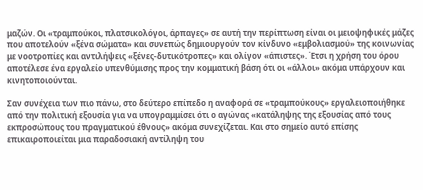μαζών. Οι «τραμπούκοι, πλατσικολόγοι, άρπαγες» σε αυτή την περίπτωση είναι οι μειοψηφικές μάζες που αποτελούν «ξένα σώματα» και συνεπώς δημιουργούν τον κίνδυνο «εμβολιασμού» της κοινωνίας με νοοτροπίες και αντιλήψεις «ξένες-δυτικότροπες» και ολίγον «άπιστες». Έτσι η χρήση του όρου αποτέλεσε ένα εργαλείο υπενθύμισης προς την κομματική βάση ότι οι «άλλοι» ακόμα υπάρχουν και κινητοποιούνται.

Σαν συνέχεια των πιο πάνω, στο δεύτερο επίπεδο η αναφορά σε «τραμπούκους» εργαλειοποιήθηκε από την πολιτική εξουσία για να υπογραμμίσει ότι ο αγώνας «κατάληψης της εξουσίας από τους εκπροσώπους του πραγματικού έθνους» ακόμα συνεχίζεται. Και στο σημείο αυτό επίσης επικαιροποιείται μια παραδοσιακή αντίληψη του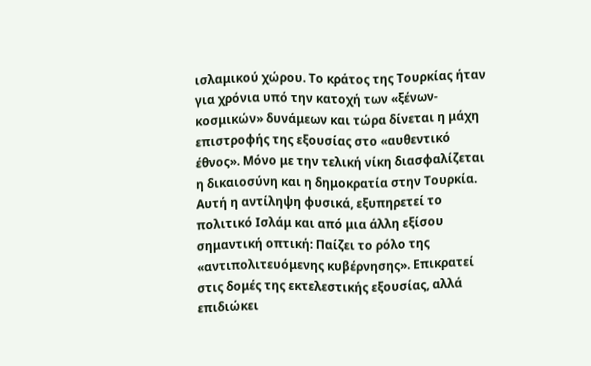ισλαμικού χώρου. Το κράτος της Τουρκίας ήταν για χρόνια υπό την κατοχή των «ξένων-κοσμικών» δυνάμεων και τώρα δίνεται η μάχη επιστροφής της εξουσίας στο «αυθεντικό έθνος». Μόνο με την τελική νίκη διασφαλίζεται η δικαιοσύνη και η δημοκρατία στην Τουρκία. Αυτή η αντίληψη φυσικά, εξυπηρετεί το πολιτικό Ισλάμ και από μια άλλη εξίσου σημαντική οπτική: Παίζει το ρόλο της «αντιπολιτευόμενης κυβέρνησης». Επικρατεί στις δομές της εκτελεστικής εξουσίας, αλλά επιδιώκει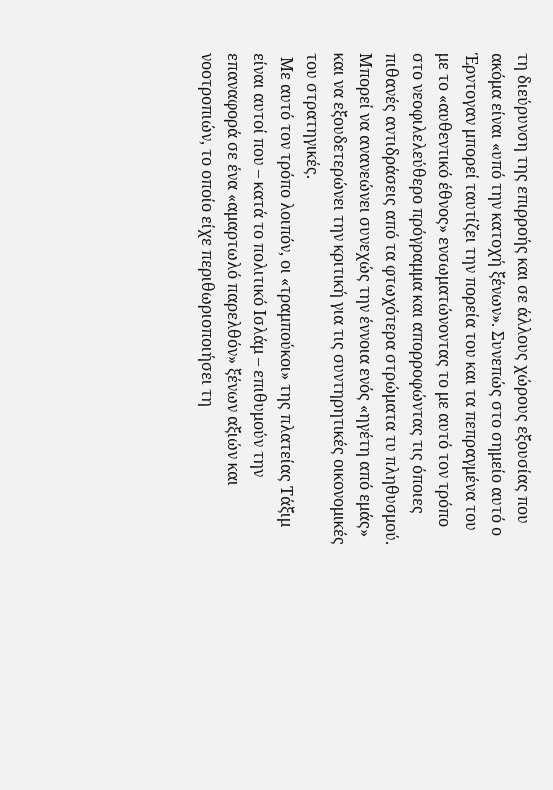τη διεύρυνση της επιρροής και σε άλλους χώρους εξουσίας που ακόμα είναι «υπό την κατοχή ξένων». Συνεπώς στο σημείο αυτό ο Έρντογαν μπορεί ταυτίζει την πορεία του και τα πεπραγμένα του με το «αυθεντικό έθνος» ενσωματώνοντας το με αυτό τον τρόπο στο νεοφιλελεύθερο πρόγραμμα και απορροφώντας τις όποιες πιθανές αντιδράσεις από τα φτωχότερα στρώματα τυ πληθυσμού. Μπορεί να ανανεώνει συνεχώς την έννοια ενός «ηγέτη από εμάς» και να εξουδετερώνει την κριτική για τις συντηρητικές οικονομικές του στρατηγικές.
 Με αυτό τον τρόπο λοιπόν, οι «τραμπούκοι» της πλατείας Τάξιμ είναι αυτοί που – κατά το πολιτικό Ισλάμ – επιθυμούν την επαναφορά σε ένα «αμαρτωλό παρελθόν» ξένων αξιών και νοοτροπιών, το οποίο είχε περιθωριοποιήσει τη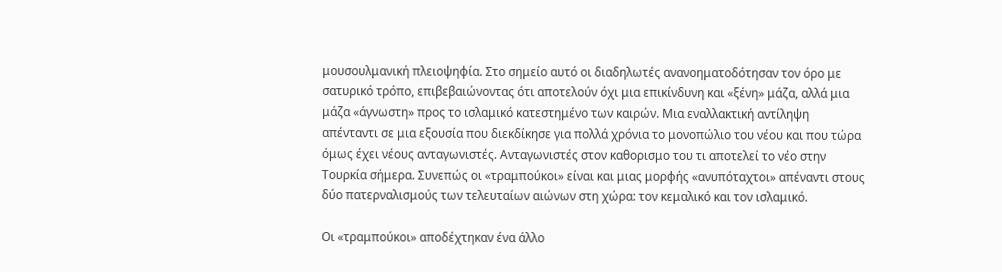μουσουλμανική πλειοψηφία. Στο σημείο αυτό οι διαδηλωτές ανανοηματοδότησαν τον όρο με σατυρικό τρόπο, επιβεβαιώνοντας ότι αποτελούν όχι μια επικίνδυνη και «ξένη» μάζα, αλλά μια μάζα «άγνωστη» προς το ισλαμικό κατεστημένο των καιρών. Μια εναλλακτική αντίληψη απένταντι σε μια εξουσία που διεκδίκησε για πολλά χρόνια το μονοπώλιο του νέου και που τώρα όμως έχει νέους ανταγωνιστές. Ανταγωνιστές στον καθορισμο του τι αποτελεί το νέο στην Τουρκία σήμερα. Συνεπώς οι «τραμπούκοι» είναι και μιας μορφής «ανυπόταχτοι» απέναντι στους δύο πατερναλισμούς των τελευταίων αιώνων στη χώρα: τον κεμαλικό και τον ισλαμικό.

Οι «τραμπούκοι» αποδέχτηκαν ένα άλλο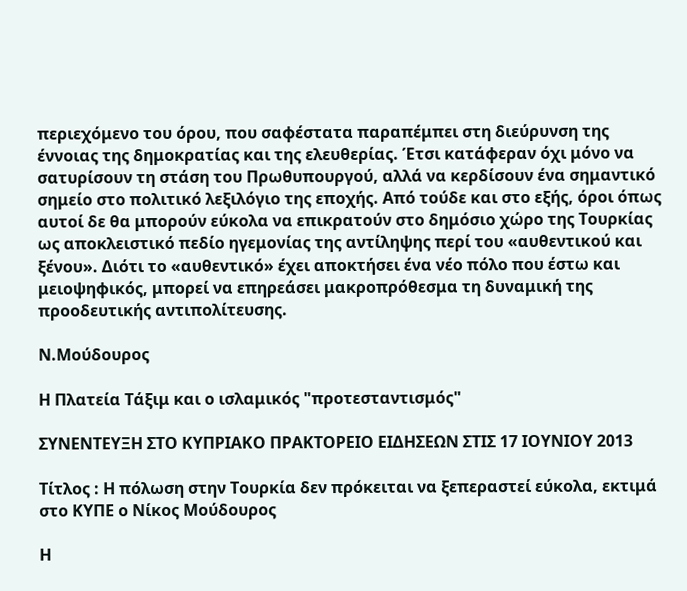περιεχόμενο του όρου, που σαφέστατα παραπέμπει στη διεύρυνση της έννοιας της δημοκρατίας και της ελευθερίας. Έτσι κατάφεραν όχι μόνο να σατυρίσουν τη στάση του Πρωθυπουργού, αλλά να κερδίσουν ένα σημαντικό σημείο στο πολιτικό λεξιλόγιο της εποχής. Από τούδε και στο εξής, όροι όπως αυτοί δε θα μπορούν εύκολα να επικρατούν στο δημόσιο χώρο της Τουρκίας ως αποκλειστικό πεδίο ηγεμονίας της αντίληψης περί του «αυθεντικού και ξένου». Διότι το «αυθεντικό» έχει αποκτήσει ένα νέο πόλο που έστω και μειοψηφικός, μπορεί να επηρεάσει μακροπρόθεσμα τη δυναμική της προοδευτικής αντιπολίτευσης.

Ν.Μούδουρος

Η Πλατεία Τάξιμ και ο ισλαμικός "προτεσταντισμός"

ΣΥΝΕΝΤΕΥΞΗ ΣΤΟ ΚΥΠΡΙΑΚΟ ΠΡΑΚΤΟΡΕΙΟ ΕΙΔΗΣΕΩΝ ΣΤΙΣ 17 ΙΟΥΝΙΟΥ 2013

Τίτλος : Η πόλωση στην Τουρκία δεν πρόκειται να ξεπεραστεί εύκολα, εκτιμά στο ΚΥΠΕ ο Νίκος Μούδουρος

Η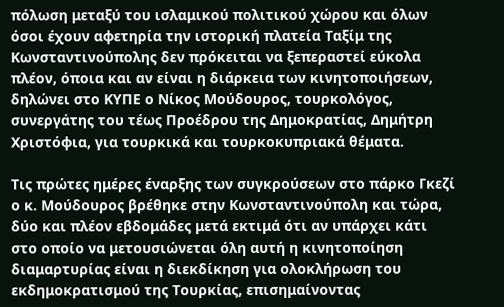πόλωση μεταξύ του ισλαμικού πολιτικού χώρου και όλων όσοι έχουν αφετηρία την ιστορική πλατεία Ταξίμ της Κωνσταντινούπολης δεν πρόκειται να ξεπεραστεί εύκολα πλέον, όποια και αν είναι η διάρκεια των κινητοποιήσεων, δηλώνει στο ΚΥΠΕ ο Νίκος Μούδουρος, τουρκολόγος, συνεργάτης του τέως Προέδρου της Δημοκρατίας, Δημήτρη Χριστόφια, για τουρκικά και τουρκοκυπριακά θέματα.

Τις πρώτες ημέρες έναρξης των συγκρούσεων στο πάρκο Γκεζί ο κ. Μούδουρος βρέθηκε στην Κωνσταντινούπολη και τώρα, δύο και πλέον εβδομάδες μετά εκτιμά ότι αν υπάρχει κάτι στο οποίο να μετουσιώνεται όλη αυτή η κινητοποίηση διαμαρτυρίας είναι η διεκδίκηση για ολοκλήρωση του εκδημοκρατισμού της Τουρκίας, επισημαίνοντας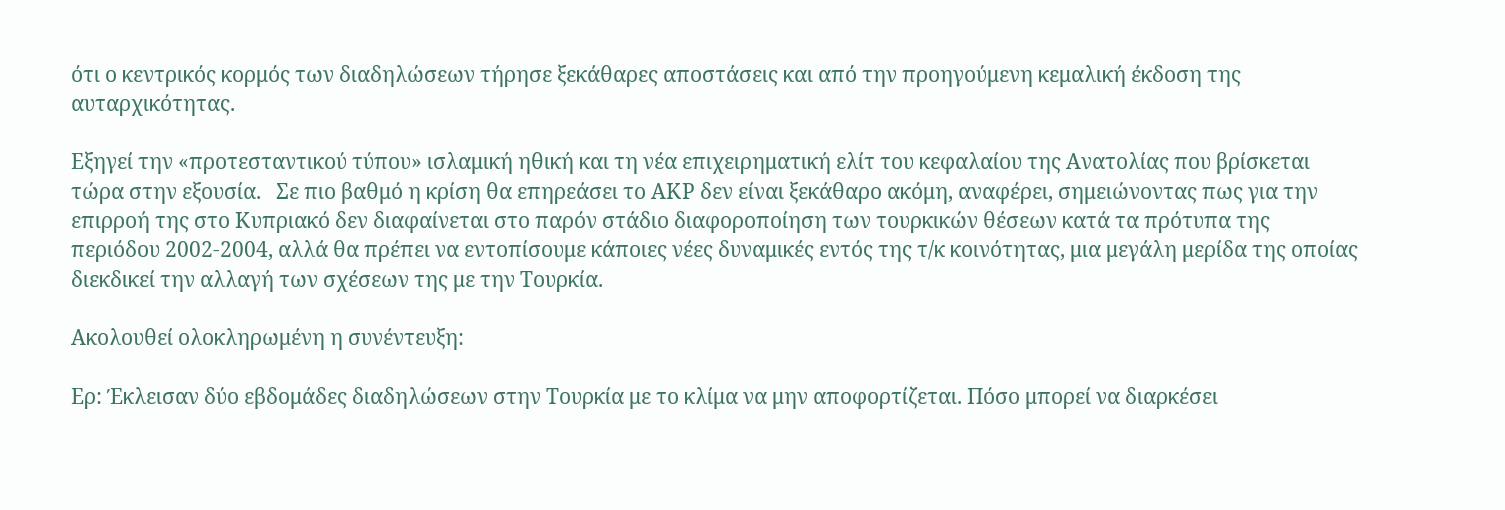ότι ο κεντρικός κορμός των διαδηλώσεων τήρησε ξεκάθαρες αποστάσεις και από την προηγούμενη κεμαλική έκδοση της αυταρχικότητας.

Εξηγεί την «προτεσταντικού τύπου» ισλαμική ηθική και τη νέα επιχειρηματική ελίτ του κεφαλαίου της Ανατολίας που βρίσκεται τώρα στην εξουσία.   Σε πιο βαθμό η κρίση θα επηρεάσει το ΑΚΡ δεν είναι ξεκάθαρο ακόμη, αναφέρει, σημειώνοντας πως για την επιρροή της στο Κυπριακό δεν διαφαίνεται στο παρόν στάδιο διαφοροποίηση των τουρκικών θέσεων κατά τα πρότυπα της περιόδου 2002-2004, αλλά θα πρέπει να εντοπίσουμε κάποιες νέες δυναμικές εντός της τ/κ κοινότητας, μια μεγάλη μερίδα της οποίας διεκδικεί την αλλαγή των σχέσεων της με την Τουρκία.

Ακολουθεί ολοκληρωμένη η συνέντευξη:

Ερ: Έκλεισαν δύο εβδομάδες διαδηλώσεων στην Τουρκία με το κλίμα να μην αποφορτίζεται. Πόσο μπορεί να διαρκέσει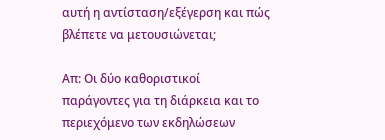αυτή η αντίσταση/εξέγερση και πώς βλέπετε να μετουσιώνεται;

Απ: Οι δύο καθοριστικοί παράγοντες για τη διάρκεια και το περιεχόμενο των εκδηλώσεων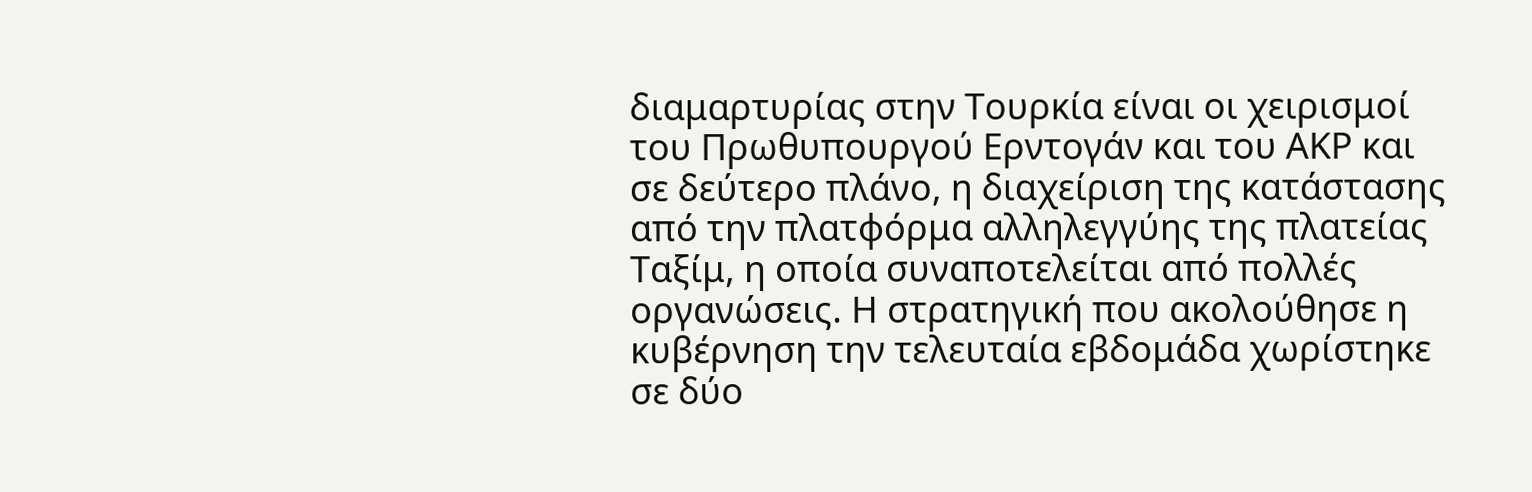διαμαρτυρίας στην Τουρκία είναι οι χειρισμοί του Πρωθυπουργού Ερντογάν και του ΑΚΡ και σε δεύτερο πλάνο, η διαχείριση της κατάστασης από την πλατφόρμα αλληλεγγύης της πλατείας Ταξίμ, η οποία συναποτελείται από πολλές οργανώσεις. Η στρατηγική που ακολούθησε η κυβέρνηση την τελευταία εβδομάδα χωρίστηκε σε δύο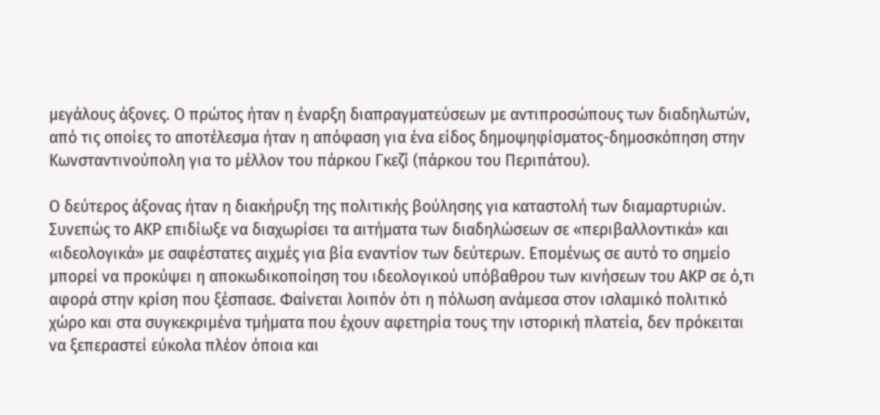μεγάλους άξονες. Ο πρώτος ήταν η έναρξη διαπραγματεύσεων με αντιπροσώπους των διαδηλωτών, από τις οποίες το αποτέλεσμα ήταν η απόφαση για ένα είδος δημοψηφίσματος-δημοσκόπηση στην Κωνσταντινούπολη για το μέλλον του πάρκου Γκεζί (πάρκου του Περιπάτου).

Ο δεύτερος άξονας ήταν η διακήρυξη της πολιτικής βούλησης για καταστολή των διαμαρτυριών. Συνεπώς το ΑΚΡ επιδίωξε να διαχωρίσει τα αιτήματα των διαδηλώσεων σε «περιβαλλοντικά» και «ιδεολογικά» με σαφέστατες αιχμές για βία εναντίον των δεύτερων. Επομένως σε αυτό το σημείο μπορεί να προκύψει η αποκωδικοποίηση του ιδεολογικού υπόβαθρου των κινήσεων του ΑΚΡ σε ό,τι αφορά στην κρίση που ξέσπασε. Φαίνεται λοιπόν ότι η πόλωση ανάμεσα στον ισλαμικό πολιτικό χώρο και στα συγκεκριμένα τμήματα που έχουν αφετηρία τους την ιστορική πλατεία, δεν πρόκειται να ξεπεραστεί εύκολα πλέον όποια και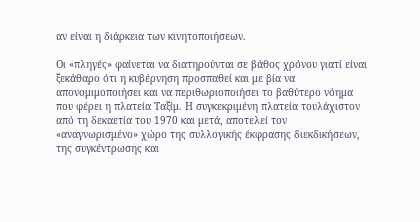αν είναι η διάρκεια των κινητοποιήσεων.

Οι «πληγές» φαίνεται να διατηρούνται σε βάθος χρόνου γιατί είναι ξεκάθαρο ότι η κυβέρνηση προσπαθεί και με βία να απονομιμοποιήσει και να περιθωριοποιήσει το βαθύτερο νόημα που φέρει η πλατεία Ταξίμ. Η συγκεκριμένη πλατεία τουλάχιστον από τη δεκαετία του 1970 και μετά, αποτελεί τον «αναγνωρισμένο» χώρο της συλλογικής έκφρασης διεκδικήσεων, της συγκέντρωσης και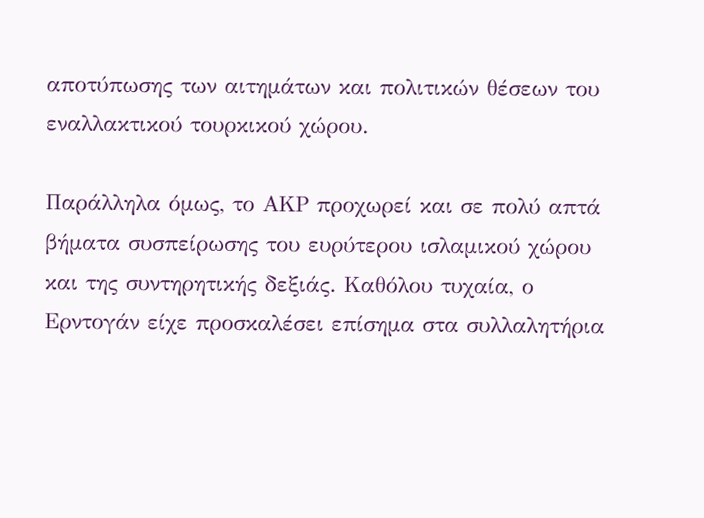αποτύπωσης των αιτημάτων και πολιτικών θέσεων του εναλλακτικού τουρκικού χώρου.

Παράλληλα όμως, το ΑΚΡ προχωρεί και σε πολύ απτά βήματα συσπείρωσης του ευρύτερου ισλαμικού χώρου και της συντηρητικής δεξιάς. Καθόλου τυχαία, ο Ερντογάν είχε προσκαλέσει επίσημα στα συλλαλητήρια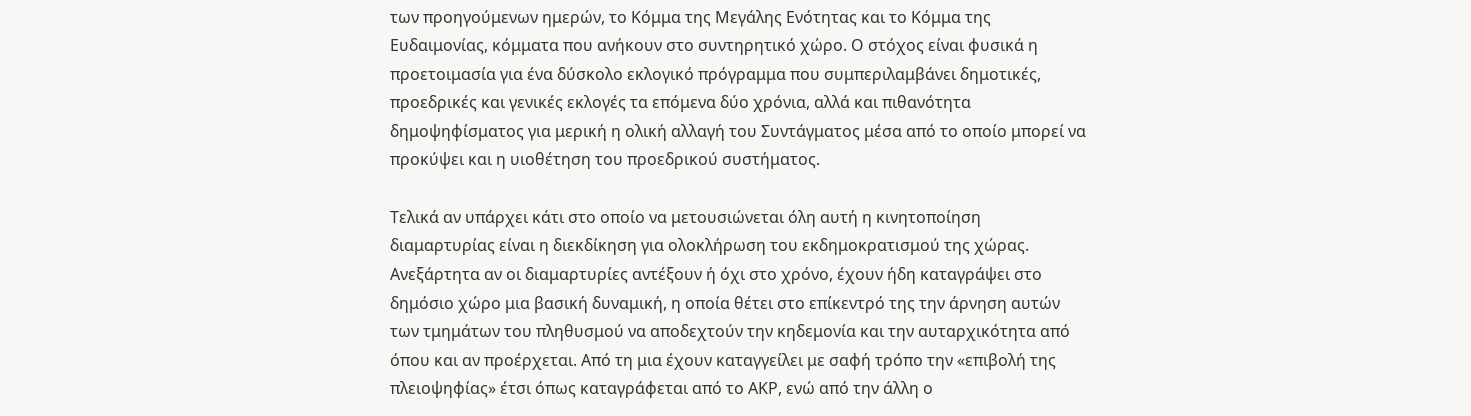των προηγούμενων ημερών, το Κόμμα της Μεγάλης Ενότητας και το Κόμμα της Ευδαιμονίας, κόμματα που ανήκουν στο συντηρητικό χώρο. Ο στόχος είναι φυσικά η προετοιμασία για ένα δύσκολο εκλογικό πρόγραμμα που συμπεριλαμβάνει δημοτικές, προεδρικές και γενικές εκλογές τα επόμενα δύο χρόνια, αλλά και πιθανότητα δημοψηφίσματος για μερική η ολική αλλαγή του Συντάγματος μέσα από το οποίο μπορεί να προκύψει και η υιοθέτηση του προεδρικού συστήματος.

Τελικά αν υπάρχει κάτι στο οποίο να μετουσιώνεται όλη αυτή η κινητοποίηση διαμαρτυρίας είναι η διεκδίκηση για ολοκλήρωση του εκδημοκρατισμού της χώρας. Ανεξάρτητα αν οι διαμαρτυρίες αντέξουν ή όχι στο χρόνο, έχουν ήδη καταγράψει στο δημόσιο χώρο μια βασική δυναμική, η οποία θέτει στο επίκεντρό της την άρνηση αυτών των τμημάτων του πληθυσμού να αποδεχτούν την κηδεμονία και την αυταρχικότητα από όπου και αν προέρχεται. Από τη μια έχουν καταγγείλει με σαφή τρόπο την «επιβολή της πλειοψηφίας» έτσι όπως καταγράφεται από το ΑΚΡ, ενώ από την άλλη ο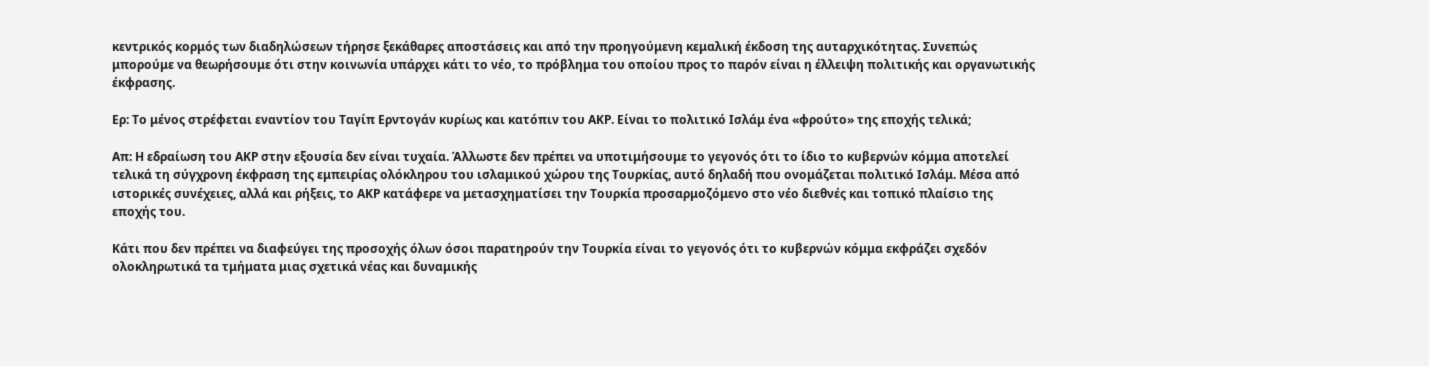κεντρικός κορμός των διαδηλώσεων τήρησε ξεκάθαρες αποστάσεις και από την προηγούμενη κεμαλική έκδοση της αυταρχικότητας. Συνεπώς μπορούμε να θεωρήσουμε ότι στην κοινωνία υπάρχει κάτι το νέο, το πρόβλημα του οποίου προς το παρόν είναι η έλλειψη πολιτικής και οργανωτικής έκφρασης.

Ερ: Το μένος στρέφεται εναντίον του Ταγίπ Ερντογάν κυρίως και κατόπιν του ΑΚΡ. Είναι το πολιτικό Ισλάμ ένα «φρούτο» της εποχής τελικά;

Απ: Η εδραίωση του ΑΚΡ στην εξουσία δεν είναι τυχαία. Άλλωστε δεν πρέπει να υποτιμήσουμε το γεγονός ότι το ίδιο το κυβερνών κόμμα αποτελεί τελικά τη σύγχρονη έκφραση της εμπειρίας ολόκληρου του ισλαμικού χώρου της Τουρκίας, αυτό δηλαδή που ονομάζεται πολιτικό Ισλάμ. Μέσα από ιστορικές συνέχειες, αλλά και ρήξεις, το ΑΚΡ κατάφερε να μετασχηματίσει την Τουρκία προσαρμοζόμενο στο νέο διεθνές και τοπικό πλαίσιο της εποχής του.

Κάτι που δεν πρέπει να διαφεύγει της προσοχής όλων όσοι παρατηρούν την Τουρκία είναι το γεγονός ότι το κυβερνών κόμμα εκφράζει σχεδόν ολοκληρωτικά τα τμήματα μιας σχετικά νέας και δυναμικής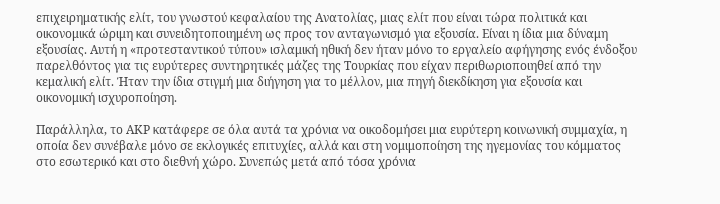επιχειρηματικής ελίτ, του γνωστού κεφαλαίου της Ανατολίας, μιας ελίτ που είναι τώρα πολιτικά και οικονομικά ώριμη και συνειδητοποιημένη ως προς τον ανταγωνισμό για εξουσία. Είναι η ίδια μια δύναμη εξουσίας. Αυτή η «προτεσταντικού τύπου» ισλαμική ηθική δεν ήταν μόνο το εργαλείο αφήγησης ενός ένδοξου παρελθόντος για τις ευρύτερες συντηρητικές μάζες της Τουρκίας που είχαν περιθωριοποιηθεί από την κεμαλική ελίτ. Ήταν την ίδια στιγμή μια διήγηση για το μέλλον, μια πηγή διεκδίκηση για εξουσία και οικονομική ισχυροποίηση.

Παράλληλα, το ΑΚΡ κατάφερε σε όλα αυτά τα χρόνια να οικοδομήσει μια ευρύτερη κοινωνική συμμαχία, η οποία δεν συνέβαλε μόνο σε εκλογικές επιτυχίες, αλλά και στη νομιμοποίηση της ηγεμονίας του κόμματος στο εσωτερικό και στο διεθνή χώρο. Συνεπώς μετά από τόσα χρόνια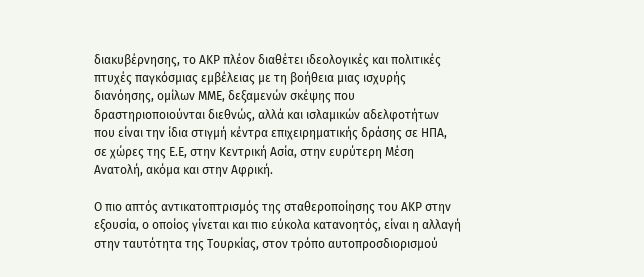διακυβέρνησης, το ΑΚΡ πλέον διαθέτει ιδεολογικές και πολιτικές πτυχές παγκόσμιας εμβέλειας με τη βοήθεια μιας ισχυρής διανόησης, ομίλων ΜΜΕ, δεξαμενών σκέψης που δραστηριοποιούνται διεθνώς, αλλά και ισλαμικών αδελφοτήτων που είναι την ίδια στιγμή κέντρα επιχειρηματικής δράσης σε ΗΠΑ, σε χώρες της Ε.Ε, στην Κεντρική Ασία, στην ευρύτερη Μέση Ανατολή, ακόμα και στην Αφρική.

Ο πιο απτός αντικατοπτρισμός της σταθεροποίησης του ΑΚΡ στην εξουσία, ο οποίος γίνεται και πιο εύκολα κατανοητός, είναι η αλλαγή στην ταυτότητα της Τουρκίας, στον τρόπο αυτοπροσδιορισμού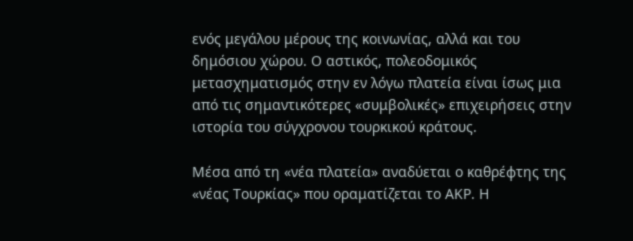ενός μεγάλου μέρους της κοινωνίας, αλλά και του δημόσιου χώρου. Ο αστικός, πολεοδομικός μετασχηματισμός στην εν λόγω πλατεία είναι ίσως μια από τις σημαντικότερες «συμβολικές» επιχειρήσεις στην ιστορία του σύγχρονου τουρκικού κράτους.

Μέσα από τη «νέα πλατεία» αναδύεται ο καθρέφτης της «νέας Τουρκίας» που οραματίζεται το ΑΚΡ. Η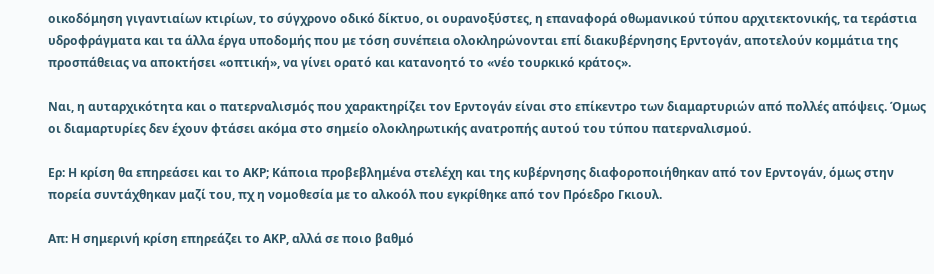οικοδόμηση γιγαντιαίων κτιρίων, το σύγχρονο οδικό δίκτυο, οι ουρανοξύστες, η επαναφορά οθωμανικού τύπου αρχιτεκτονικής, τα τεράστια υδροφράγματα και τα άλλα έργα υποδομής που με τόση συνέπεια ολοκληρώνονται επί διακυβέρνησης Ερντογάν, αποτελούν κομμάτια της προσπάθειας να αποκτήσει «οπτική», να γίνει ορατό και κατανοητό το «νέο τουρκικό κράτος».

Ναι, η αυταρχικότητα και ο πατερναλισμός που χαρακτηρίζει τον Ερντογάν είναι στο επίκεντρο των διαμαρτυριών από πολλές απόψεις. Όμως οι διαμαρτυρίες δεν έχουν φτάσει ακόμα στο σημείο ολοκληρωτικής ανατροπής αυτού του τύπου πατερναλισμού.

Ερ: Η κρίση θα επηρεάσει και το ΑΚΡ; Κάποια προβεβλημένα στελέχη και της κυβέρνησης διαφοροποιήθηκαν από τον Ερντογάν, όμως στην πορεία συντάχθηκαν μαζί του, πχ η νομοθεσία με το αλκοόλ που εγκρίθηκε από τον Πρόεδρο Γκιουλ.

Απ: Η σημερινή κρίση επηρεάζει το ΑΚΡ, αλλά σε ποιο βαθμό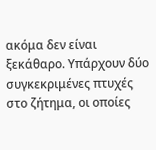ακόμα δεν είναι ξεκάθαρο. Υπάρχουν δύο συγκεκριμένες πτυχές στο ζήτημα, οι οποίες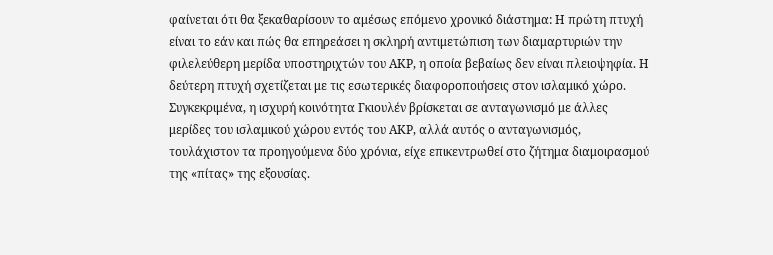φαίνεται ότι θα ξεκαθαρίσουν το αμέσως επόμενο χρονικό διάστημα: Η πρώτη πτυχή είναι το εάν και πώς θα επηρεάσει η σκληρή αντιμετώπιση των διαμαρτυριών την φιλελεύθερη μερίδα υποστηριχτών του ΑΚΡ, η οποία βεβαίως δεν είναι πλειοψηφία. Η δεύτερη πτυχή σχετίζεται με τις εσωτερικές διαφοροποιήσεις στον ισλαμικό χώρο. Συγκεκριμένα, η ισχυρή κοινότητα Γκιουλέν βρίσκεται σε ανταγωνισμό με άλλες μερίδες του ισλαμικού χώρου εντός του ΑΚΡ, αλλά αυτός ο ανταγωνισμός, τουλάχιστον τα προηγούμενα δύο χρόνια, είχε επικεντρωθεί στο ζήτημα διαμοιρασμού της «πίτας» της εξουσίας.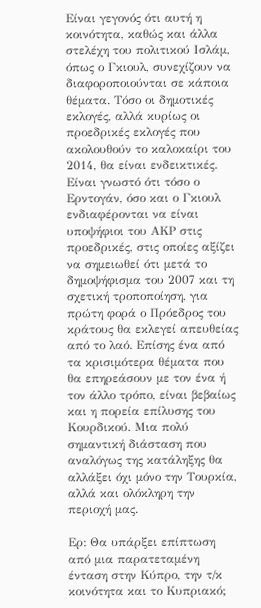Είναι γεγονός ότι αυτή η κοινότητα, καθώς και άλλα στελέχη του πολιτικού Ισλάμ, όπως ο Γκιουλ, συνεχίζουν να διαφοροποιούνται σε κάποια θέματα. Τόσο οι δημοτικές εκλογές, αλλά κυρίως οι προεδρικές εκλογές που ακολουθούν το καλοκαίρι του 2014, θα είναι ενδεικτικές. Είναι γνωστό ότι τόσο ο Ερντογάν, όσο και ο Γκιουλ ενδιαφέρονται να είναι υποψήφιοι του ΑΚΡ στις προεδρικές, στις οποίες αξίζει να σημειωθεί ότι μετά το δημοψήφισμα του 2007 και τη σχετική τροποποίηση, για πρώτη φορά ο Πρόεδρος του κράτους θα εκλεγεί απευθείας από το λαό. Επίσης ένα από τα κρισιμότερα θέματα που θα επηρεάσουν με τον ένα ή τον άλλο τρόπο, είναι βεβαίως και η πορεία επίλυσης του Κουρδικού. Μια πολύ σημαντική διάσταση που αναλόγως της κατάληξης θα αλλάξει όχι μόνο την Τουρκία, αλλά και ολόκληρη την περιοχή μας.

Ερ: Θα υπάρξει επίπτωση από μια παρατεταμένη ένταση στην Κύπρο, την τ/κ κοινότητα και το Κυπριακό;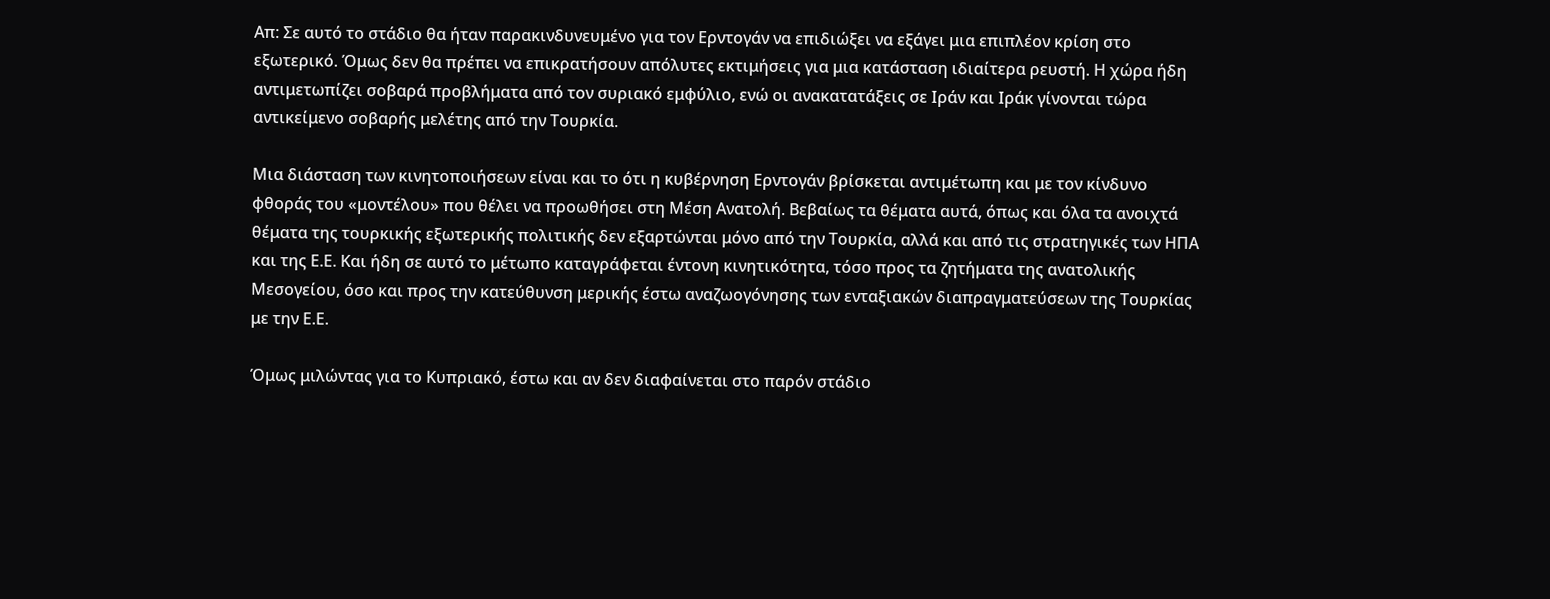Απ: Σε αυτό το στάδιο θα ήταν παρακινδυνευμένο για τον Ερντογάν να επιδιώξει να εξάγει μια επιπλέον κρίση στο εξωτερικό. Όμως δεν θα πρέπει να επικρατήσουν απόλυτες εκτιμήσεις για μια κατάσταση ιδιαίτερα ρευστή. Η χώρα ήδη αντιμετωπίζει σοβαρά προβλήματα από τον συριακό εμφύλιο, ενώ οι ανακατατάξεις σε Ιράν και Ιράκ γίνονται τώρα αντικείμενο σοβαρής μελέτης από την Τουρκία.

Μια διάσταση των κινητοποιήσεων είναι και το ότι η κυβέρνηση Ερντογάν βρίσκεται αντιμέτωπη και με τον κίνδυνο φθοράς του «μοντέλου» που θέλει να προωθήσει στη Μέση Ανατολή. Βεβαίως τα θέματα αυτά, όπως και όλα τα ανοιχτά θέματα της τουρκικής εξωτερικής πολιτικής δεν εξαρτώνται μόνο από την Τουρκία, αλλά και από τις στρατηγικές των ΗΠΑ και της Ε.Ε. Και ήδη σε αυτό το μέτωπο καταγράφεται έντονη κινητικότητα, τόσο προς τα ζητήματα της ανατολικής Μεσογείου, όσο και προς την κατεύθυνση μερικής έστω αναζωογόνησης των ενταξιακών διαπραγματεύσεων της Τουρκίας με την Ε.Ε.

Όμως μιλώντας για το Κυπριακό, έστω και αν δεν διαφαίνεται στο παρόν στάδιο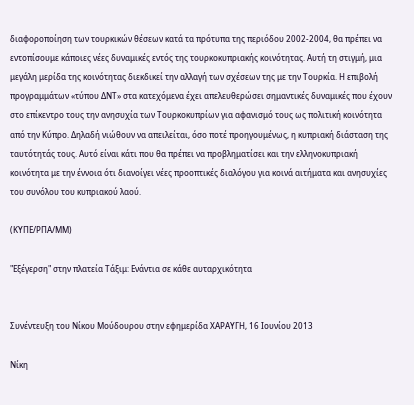διαφοροποίηση των τουρκικών θέσεων κατά τα πρότυπα της περιόδου 2002-2004, θα πρέπει να εντοπίσουμε κάποιες νέες δυναμικές εντός της τουρκοκυπριακής κοινότητας. Αυτή τη στιγμή, μια μεγάλη μερίδα της κοινότητας διεκδικεί την αλλαγή των σχέσεων της με την Τουρκία. Η επιβολή προγραμμάτων «τύπου ΔΝΤ» στα κατεχόμενα έχει απελευθερώσει σημαντικές δυναμικές που έχουν στο επίκεντρο τους την ανησυχία των Τουρκοκυπρίων για αφανισμό τους ως πολιτική κοινότητα από την Κύπρο. Δηλαδή νιώθουν να απειλείται, όσο ποτέ προηγουμένως, η κυπριακή διάσταση της ταυτότητάς τους. Αυτό είναι κάτι που θα πρέπει να προβληματίσει και την ελληνοκυπριακή κοινότητα με την έννοια ότι διανοίγει νέες προοπτικές διαλόγου για κοινά αιτήματα και ανησυχίες του συνόλου του κυπριακού λαού.

(ΚΥΠΕ/ΡΠΑ/ΜΜ)

"Εξέγερση" στην πλατεία Τάξιμ: Ενάντια σε κάθε αυταρχικότητα


Συνέντευξη του Νίκου Μούδουρου στην εφημερίδα ΧΑΡΑΥΓΗ, 16 Ιουνίου 2013

Νίκη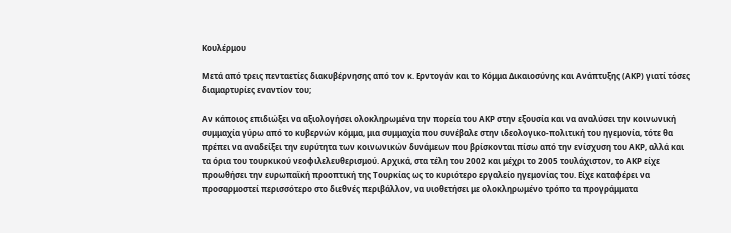Κουλέρμου

Μετά από τρεις πενταετίες διακυβέρνησης από τον κ. Ερντογάν και το Κόμμα Δικαιοσύνης και Ανάπτυξης (ΑΚΡ) γιατί τόσες διαμαρτυρίες εναντίον του;

Αν κάποιος επιδιώξει να αξιολογήσει ολοκληρωμένα την πορεία του ΑΚΡ στην εξουσία και να αναλύσει την κοινωνική συμμαχία γύρω από το κυβερνών κόμμα, μια συμμαχία που συνέβαλε στην ιδεολογικο-πολιτική του ηγεμονία, τότε θα πρέπει να αναδείξει την ευρύτητα των κοινωνικών δυνάμεων που βρίσκονται πίσω από την ενίσχυση του ΑΚΡ, αλλά και τα όρια του τουρκικού νεοφιλελευθερισμού. Αρχικά, στα τέλη του 2002 και μέχρι το 2005 τουλάχιστον, το ΑΚΡ είχε προωθήσει την ευρωπαϊκή προοπτική της Τουρκίας ως το κυριότερο εργαλείο ηγεμονίας του. Είχε καταφέρει να προσαρμοστεί περισσότερο στο διεθνές περιβάλλον, να υιοθετήσει με ολοκληρωμένο τρόπο τα προγράμματα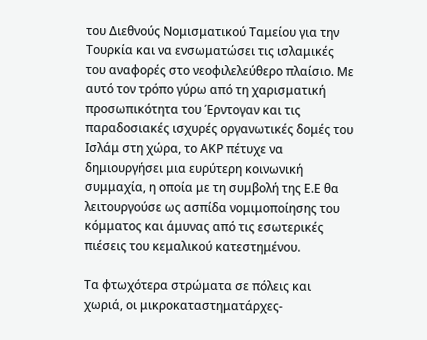του Διεθνούς Νομισματικού Ταμείου για την Τουρκία και να ενσωματώσει τις ισλαμικές του αναφορές στο νεοφιλελεύθερο πλαίσιο. Με αυτό τον τρόπο γύρω από τη χαρισματική προσωπικότητα του Έρντογαν και τις παραδοσιακές ισχυρές οργανωτικές δομές του Ισλάμ στη χώρα, το ΑΚΡ πέτυχε να δημιουργήσει μια ευρύτερη κοινωνική συμμαχία, η οποία με τη συμβολή της Ε.Ε θα λειτουργούσε ως ασπίδα νομιμοποίησης του κόμματος και άμυνας από τις εσωτερικές πιέσεις του κεμαλικού κατεστημένου.

Τα φτωχότερα στρώματα σε πόλεις και χωριά, οι μικροκαταστηματάρχες-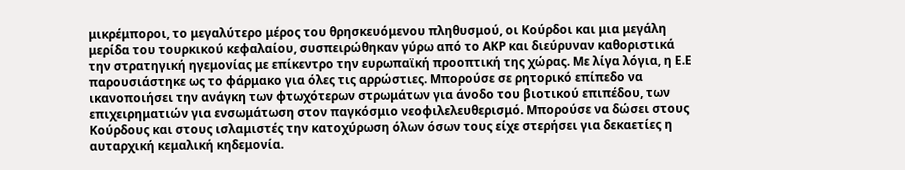μικρέμποροι, το μεγαλύτερο μέρος του θρησκευόμενου πληθυσμού, οι Κούρδοι και μια μεγάλη μερίδα του τουρκικού κεφαλαίου, συσπειρώθηκαν γύρω από το ΑΚΡ και διεύρυναν καθοριστικά την στρατηγική ηγεμονίας με επίκεντρο την ευρωπαϊκή προοπτική της χώρας. Με λίγα λόγια, η Ε.Ε παρουσιάστηκε ως το φάρμακο για όλες τις αρρώστιες. Μπορούσε σε ρητορικό επίπεδο να ικανοποιήσει την ανάγκη των φτωχότερων στρωμάτων για άνοδο του βιοτικού επιπέδου, των επιχειρηματιών για ενσωμάτωση στον παγκόσμιο νεοφιλελευθερισμό. Μπορούσε να δώσει στους Κούρδους και στους ισλαμιστές την κατοχύρωση όλων όσων τους είχε στερήσει για δεκαετίες η αυταρχική κεμαλική κηδεμονία.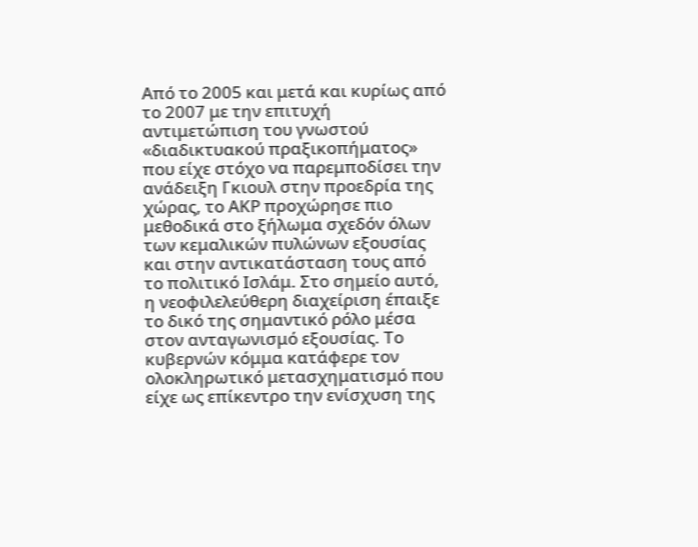Από το 2005 και μετά και κυρίως από το 2007 με την επιτυχή αντιμετώπιση του γνωστού «διαδικτυακού πραξικοπήματος» που είχε στόχο να παρεμποδίσει την ανάδειξη Γκιουλ στην προεδρία της χώρας, το ΑΚΡ προχώρησε πιο μεθοδικά στο ξήλωμα σχεδόν όλων των κεμαλικών πυλώνων εξουσίας και στην αντικατάσταση τους από το πολιτικό Ισλάμ. Στο σημείο αυτό, η νεοφιλελεύθερη διαχείριση έπαιξε το δικό της σημαντικό ρόλο μέσα στον ανταγωνισμό εξουσίας. Το κυβερνών κόμμα κατάφερε τον ολοκληρωτικό μετασχηματισμό που είχε ως επίκεντρο την ενίσχυση της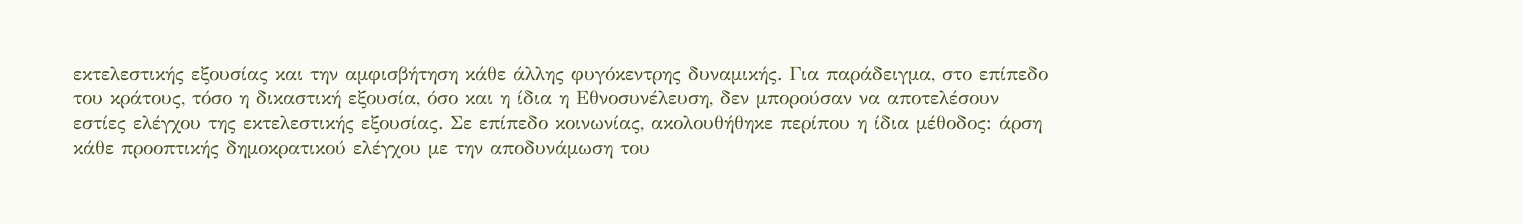εκτελεστικής εξουσίας και την αμφισβήτηση κάθε άλλης φυγόκεντρης δυναμικής. Για παράδειγμα, στο επίπεδο του κράτους, τόσο η δικαστική εξουσία, όσο και η ίδια η Εθνοσυνέλευση, δεν μπορούσαν να αποτελέσουν εστίες ελέγχου της εκτελεστικής εξουσίας. Σε επίπεδο κοινωνίας, ακολουθήθηκε περίπου η ίδια μέθοδος: άρση κάθε προοπτικής δημοκρατικού ελέγχου με την αποδυνάμωση του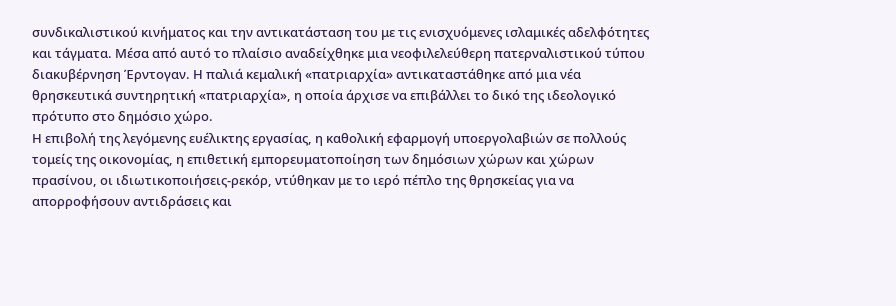συνδικαλιστικού κινήματος και την αντικατάσταση του με τις ενισχυόμενες ισλαμικές αδελφότητες και τάγματα. Μέσα από αυτό το πλαίσιο αναδείχθηκε μια νεοφιλελεύθερη πατερναλιστικού τύπου διακυβέρνηση Έρντογαν. Η παλιά κεμαλική «πατριαρχία» αντικαταστάθηκε από μια νέα θρησκευτικά συντηρητική «πατριαρχία», η οποία άρχισε να επιβάλλει το δικό της ιδεολογικό πρότυπο στο δημόσιο χώρο.
Η επιβολή της λεγόμενης ευέλικτης εργασίας, η καθολική εφαρμογή υποεργολαβιών σε πολλούς τομείς της οικονομίας, η επιθετική εμπορευματοποίηση των δημόσιων χώρων και χώρων πρασίνου, οι ιδιωτικοποιήσεις-ρεκόρ, ντύθηκαν με το ιερό πέπλο της θρησκείας για να απορροφήσουν αντιδράσεις και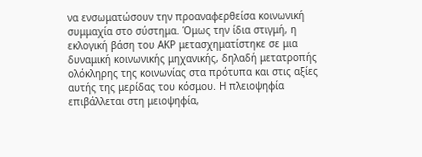να ενσωματώσουν την προαναφερθείσα κοινωνική συμμαχία στο σύστημα. Όμως την ίδια στιγμή, η εκλογική βάση του ΑΚΡ μετασχηματίστηκε σε μια δυναμική κοινωνικής μηχανικής, δηλαδή μετατροπής ολόκληρης της κοινωνίας στα πρότυπα και στις αξίες αυτής της μερίδας του κόσμου. Η πλειοψηφία επιβάλλεται στη μειοψηφία,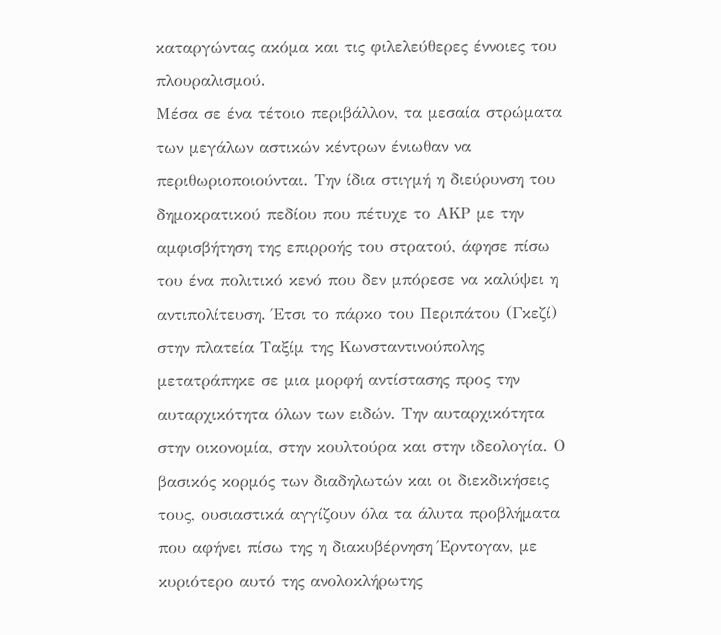καταργώντας ακόμα και τις φιλελεύθερες έννοιες του πλουραλισμού.
Μέσα σε ένα τέτοιο περιβάλλον, τα μεσαία στρώματα των μεγάλων αστικών κέντρων ένιωθαν να περιθωριοποιούνται. Την ίδια στιγμή η διεύρυνση του δημοκρατικού πεδίου που πέτυχε το ΑΚΡ με την αμφισβήτηση της επιρροής του στρατού, άφησε πίσω του ένα πολιτικό κενό που δεν μπόρεσε να καλύψει η αντιπολίτευση. Έτσι το πάρκο του Περιπάτου (Γκεζί) στην πλατεία Ταξίμ της Κωνσταντινούπολης μετατράπηκε σε μια μορφή αντίστασης προς την αυταρχικότητα όλων των ειδών. Την αυταρχικότητα στην οικονομία, στην κουλτούρα και στην ιδεολογία. Ο βασικός κορμός των διαδηλωτών και οι διεκδικήσεις τους, ουσιαστικά αγγίζουν όλα τα άλυτα προβλήματα που αφήνει πίσω της η διακυβέρνηση Έρντογαν, με κυριότερο αυτό της ανολοκλήρωτης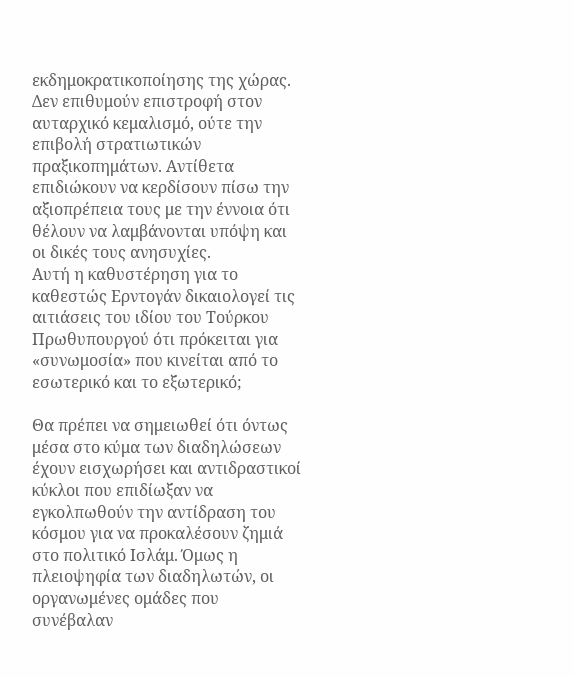εκδημοκρατικοποίησης της χώρας. Δεν επιθυμούν επιστροφή στον αυταρχικό κεμαλισμό, ούτε την επιβολή στρατιωτικών πραξικοπημάτων. Αντίθετα επιδιώκουν να κερδίσουν πίσω την αξιοπρέπεια τους με την έννοια ότι θέλουν να λαμβάνονται υπόψη και οι δικές τους ανησυχίες.
Αυτή η καθυστέρηση για το καθεστώς Ερντογάν δικαιολογεί τις αιτιάσεις του ιδίου του Τούρκου Πρωθυπουργού ότι πρόκειται για «συνωμοσία» που κινείται από το εσωτερικό και το εξωτερικό;

Θα πρέπει να σημειωθεί ότι όντως μέσα στο κύμα των διαδηλώσεων έχουν εισχωρήσει και αντιδραστικοί κύκλοι που επιδίωξαν να εγκολπωθούν την αντίδραση του κόσμου για να προκαλέσουν ζημιά στο πολιτικό Ισλάμ. Όμως η πλειοψηφία των διαδηλωτών, οι οργανωμένες ομάδες που συνέβαλαν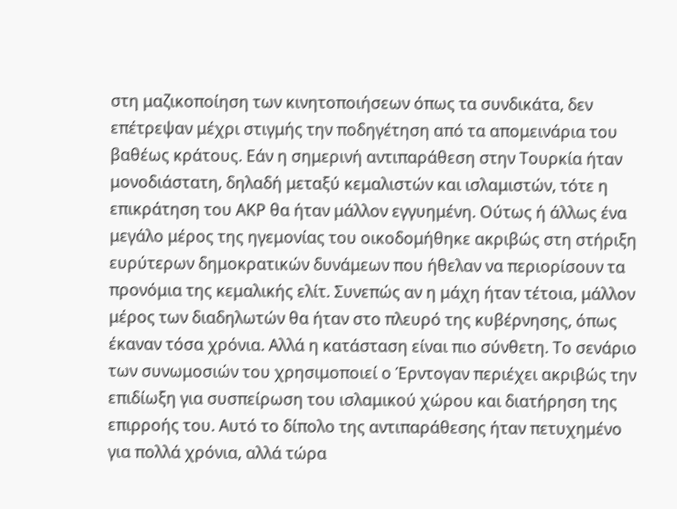στη μαζικοποίηση των κινητοποιήσεων όπως τα συνδικάτα, δεν επέτρεψαν μέχρι στιγμής την ποδηγέτηση από τα απομεινάρια του βαθέως κράτους. Εάν η σημερινή αντιπαράθεση στην Τουρκία ήταν μονοδιάστατη, δηλαδή μεταξύ κεμαλιστών και ισλαμιστών, τότε η επικράτηση του ΑΚΡ θα ήταν μάλλον εγγυημένη. Ούτως ή άλλως ένα μεγάλο μέρος της ηγεμονίας του οικοδομήθηκε ακριβώς στη στήριξη ευρύτερων δημοκρατικών δυνάμεων που ήθελαν να περιορίσουν τα προνόμια της κεμαλικής ελίτ. Συνεπώς αν η μάχη ήταν τέτοια, μάλλον μέρος των διαδηλωτών θα ήταν στο πλευρό της κυβέρνησης, όπως έκαναν τόσα χρόνια. Αλλά η κατάσταση είναι πιο σύνθετη. Το σενάριο των συνωμοσιών του χρησιμοποιεί ο Έρντογαν περιέχει ακριβώς την επιδίωξη για συσπείρωση του ισλαμικού χώρου και διατήρηση της επιρροής του. Αυτό το δίπολο της αντιπαράθεσης ήταν πετυχημένο για πολλά χρόνια, αλλά τώρα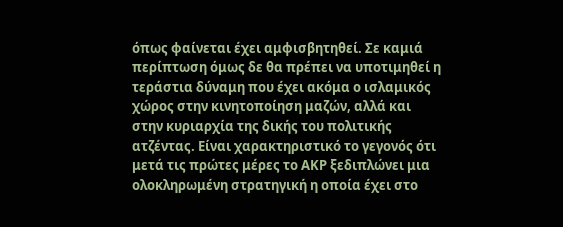όπως φαίνεται έχει αμφισβητηθεί. Σε καμιά περίπτωση όμως δε θα πρέπει να υποτιμηθεί η τεράστια δύναμη που έχει ακόμα ο ισλαμικός χώρος στην κινητοποίηση μαζών, αλλά και στην κυριαρχία της δικής του πολιτικής ατζέντας. Είναι χαρακτηριστικό το γεγονός ότι μετά τις πρώτες μέρες το ΑΚΡ ξεδιπλώνει μια ολοκληρωμένη στρατηγική η οποία έχει στο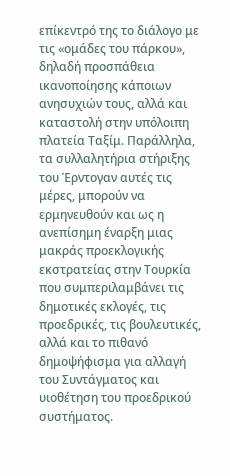επίκεντρό της το διάλογο με τις «ομάδες του πάρκου», δηλαδή προσπάθεια ικανοποίησης κάποιων ανησυχιών τους, αλλά και καταστολή στην υπόλοιπη πλατεία Ταξίμ. Παράλληλα, τα συλλαλητήρια στήριξης του Έρντογαν αυτές τις μέρες, μπορούν να ερμηνευθούν και ως η ανεπίσημη έναρξη μιας μακράς προεκλογικής εκστρατείας στην Τουρκία που συμπεριλαμβάνει τις δημοτικές εκλογές, τις προεδρικές, τις βουλευτικές, αλλά και το πιθανό δημοψήφισμα για αλλαγή του Συντάγματος και υιοθέτηση του προεδρικού συστήματος.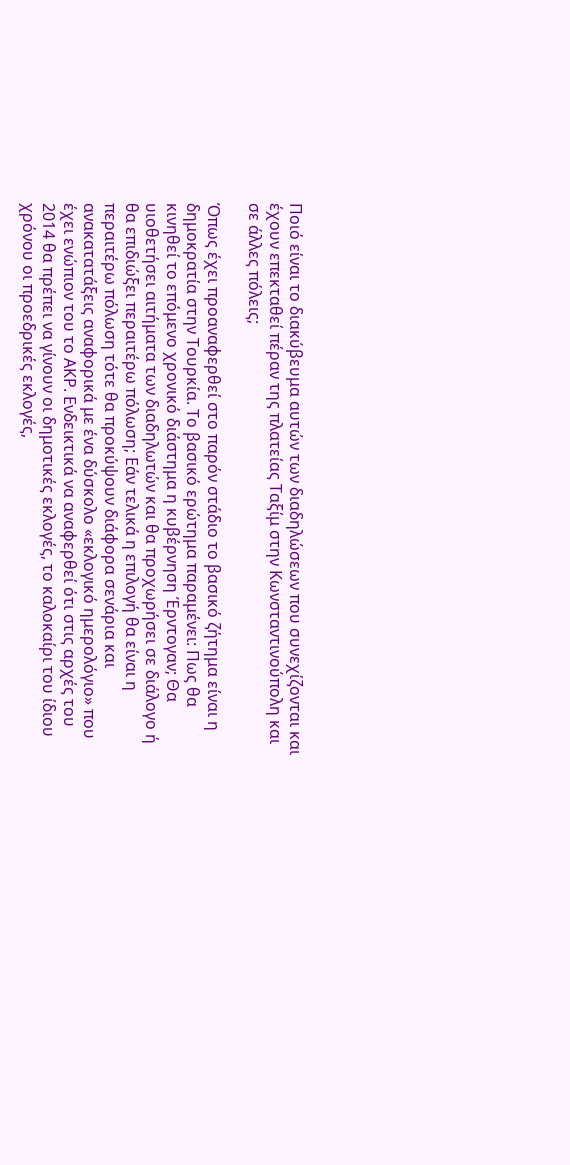Ποιό είναι το διακύβευμα αυτών των διαδηλώσεων που συνεχίζονται και έχουν επεκταθεί πέραν της πλατείας Ταξίμ στην Κωνσταντινούπολη και σε άλλες πόλεις;

Όπως έχει προαναφερθεί στο παρόν στάδιο το βασικό ζήτημα είναι η δημοκρατία στην Τουρκία. Το βασικό ερώτημα παραμένει: Πως θα κινηθεί το επόμενο χρονικό διάστημα η κυβέρνηση Έρντογαν; Θα υιοθετήσει αιτήματα των διαδηλωτών και θα προχωρήσει σε διάλογο ή θα επιδιώξει περαιτέρω πόλωση; Εάν τελικά η επιλογή θα είναι η περαιτέρω πόλωση τότε θα προκύψουν διάφορα σενάρια και ανακατατάξεις αναφορικά με ένα δύσκολο «εκλογικό ημερολόγιο» που έχει ενώπιον του το ΑΚΡ. Ενδεικτικά να αναφερθεί ότι στις αρχές του 2014 θα πρέπει να γίνουν οι δημοτικές εκλογές, το καλοκαίρι του ίδιου χρόνου οι προεδρικές εκλογές,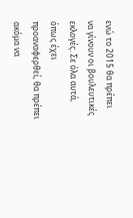ενώ το 2015 θα πρέπει να γίνουν οι βουλευτικές εκλογές. Σε όλα αυτά, όπως έχει προαναφερθεί, θα πρέπει ακόμα να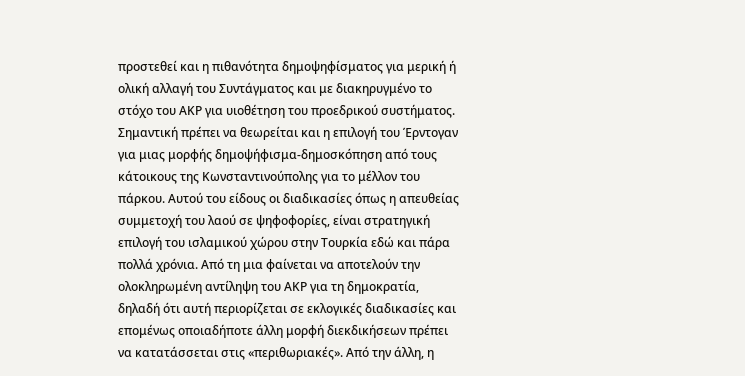προστεθεί και η πιθανότητα δημοψηφίσματος για μερική ή ολική αλλαγή του Συντάγματος και με διακηρυγμένο το στόχο του ΑΚΡ για υιοθέτηση του προεδρικού συστήματος. Σημαντική πρέπει να θεωρείται και η επιλογή του Έρντογαν για μιας μορφής δημοψήφισμα-δημοσκόπηση από τους κάτοικους της Κωνσταντινούπολης για το μέλλον του πάρκου. Αυτού του είδους οι διαδικασίες όπως η απευθείας συμμετοχή του λαού σε ψηφοφορίες, είναι στρατηγική επιλογή του ισλαμικού χώρου στην Τουρκία εδώ και πάρα πολλά χρόνια. Από τη μια φαίνεται να αποτελούν την ολοκληρωμένη αντίληψη του ΑΚΡ για τη δημοκρατία, δηλαδή ότι αυτή περιορίζεται σε εκλογικές διαδικασίες και επομένως οποιαδήποτε άλλη μορφή διεκδικήσεων πρέπει να κατατάσσεται στις «περιθωριακές». Από την άλλη, η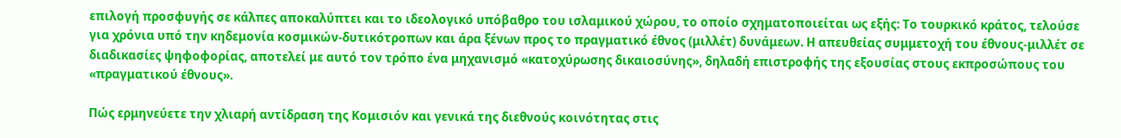επιλογή προσφυγής σε κάλπες αποκαλύπτει και το ιδεολογικό υπόβαθρο του ισλαμικού χώρου, το οποίο σχηματοποιείται ως εξής: Το τουρκικό κράτος, τελούσε για χρόνια υπό την κηδεμονία κοσμικών-δυτικότροπων και άρα ξένων προς το πραγματικό έθνος (μιλλέτ) δυνάμεων. Η απευθείας συμμετοχή του έθνους-μιλλέτ σε διαδικασίες ψηφοφορίας, αποτελεί με αυτό τον τρόπο ένα μηχανισμό «κατοχύρωσης δικαιοσύνης», δηλαδή επιστροφής της εξουσίας στους εκπροσώπους του «πραγματικού έθνους».

Πώς ερμηνεύετε την χλιαρή αντίδραση της Κομισιόν και γενικά της διεθνούς κοινότητας στις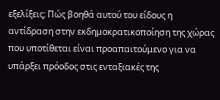εξελίξεις; Πώς βοηθά αυτού του είδους η αντίδραση στην εκδημοκρατικοποίηση της χώρας που υποτίθεται είναι προαπαιτούμενο για να υπάρξει πρόοδος στις ενταξιακές της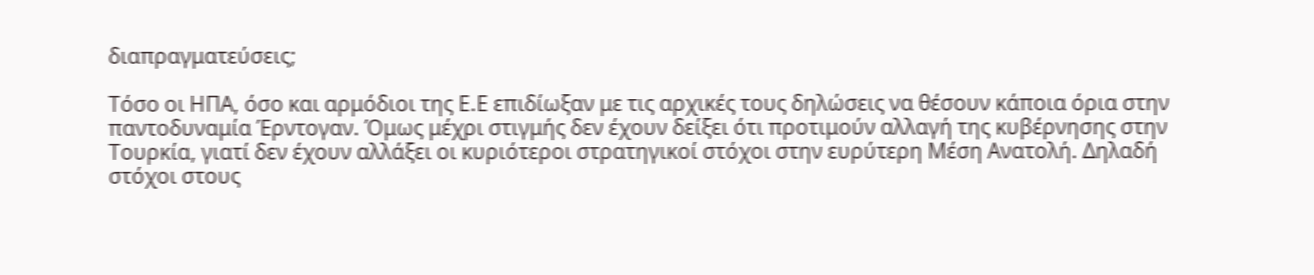διαπραγματεύσεις;

Τόσο οι ΗΠΑ, όσο και αρμόδιοι της Ε.Ε επιδίωξαν με τις αρχικές τους δηλώσεις να θέσουν κάποια όρια στην παντοδυναμία Έρντογαν. Όμως μέχρι στιγμής δεν έχουν δείξει ότι προτιμούν αλλαγή της κυβέρνησης στην Τουρκία, γιατί δεν έχουν αλλάξει οι κυριότεροι στρατηγικοί στόχοι στην ευρύτερη Μέση Ανατολή. Δηλαδή στόχοι στους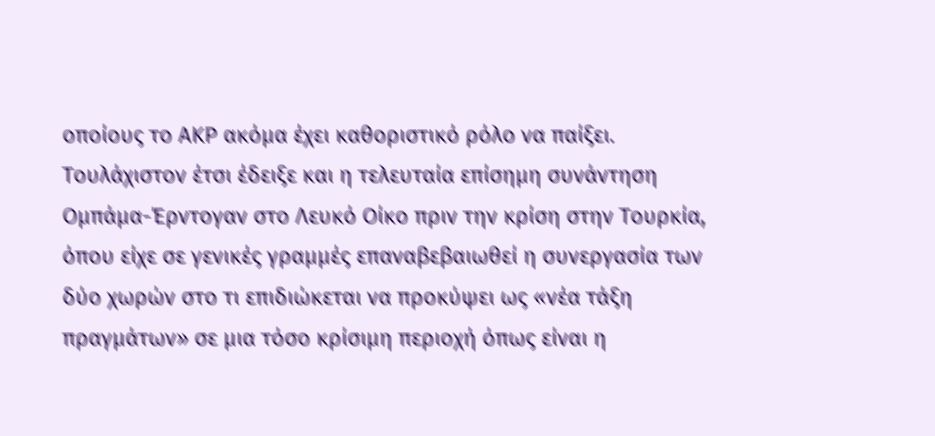οποίους το ΑΚΡ ακόμα έχει καθοριστικό ρόλο να παίξει. Τουλάχιστον έτσι έδειξε και η τελευταία επίσημη συνάντηση Ομπάμα-Έρντογαν στο Λευκό Οίκο πριν την κρίση στην Τουρκία, όπου είχε σε γενικές γραμμές επαναβεβαιωθεί η συνεργασία των δύο χωρών στο τι επιδιώκεται να προκύψει ως «νέα τάξη πραγμάτων» σε μια τόσο κρίσιμη περιοχή όπως είναι η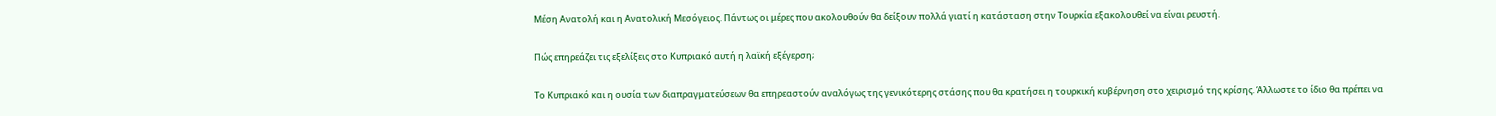Μέση Ανατολή και η Ανατολική Μεσόγειος. Πάντως οι μέρες που ακολουθούν θα δείξουν πολλά γιατί η κατάσταση στην Τουρκία εξακολουθεί να είναι ρευστή.

Πώς επηρεάζει τις εξελίξεις στο Κυπριακό αυτή η λαϊκή εξέγερση;

Το Κυπριακό και η ουσία των διαπραγματεύσεων θα επηρεαστούν αναλόγως της γενικότερης στάσης που θα κρατήσει η τουρκική κυβέρνηση στο χειρισμό της κρίσης. Άλλωστε το ίδιο θα πρέπει να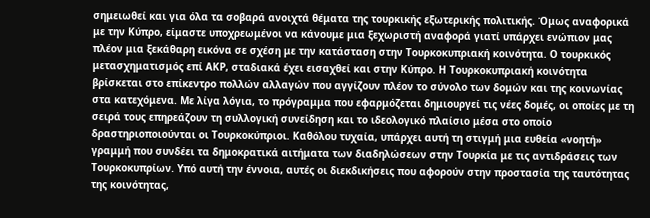σημειωθεί και για όλα τα σοβαρά ανοιχτά θέματα της τουρκικής εξωτερικής πολιτικής. Όμως αναφορικά με την Κύπρο, είμαστε υποχρεωμένοι να κάνουμε μια ξεχωριστή αναφορά γιατί υπάρχει ενώπιον μας πλέον μια ξεκάθαρη εικόνα σε σχέση με την κατάσταση στην Τουρκοκυπριακή κοινότητα. Ο τουρκικός μετασχηματισμός επί ΑΚΡ, σταδιακά έχει εισαχθεί και στην Κύπρο. Η Τουρκοκυπριακή κοινότητα βρίσκεται στο επίκεντρο πολλών αλλαγών που αγγίζουν πλέον το σύνολο των δομών και της κοινωνίας στα κατεχόμενα. Με λίγα λόγια, το πρόγραμμα που εφαρμόζεται δημιουργεί τις νέες δομές, οι οποίες με τη σειρά τους επηρεάζουν τη συλλογική συνείδηση και το ιδεολογικό πλαίσιο μέσα στο οποίο δραστηριοποιούνται οι Τουρκοκύπριοι. Καθόλου τυχαία, υπάρχει αυτή τη στιγμή μια ευθεία «νοητή» γραμμή που συνδέει τα δημοκρατικά αιτήματα των διαδηλώσεων στην Τουρκία με τις αντιδράσεις των Τουρκοκυπρίων. Υπό αυτή την έννοια, αυτές οι διεκδικήσεις που αφορούν στην προστασία της ταυτότητας της κοινότητας,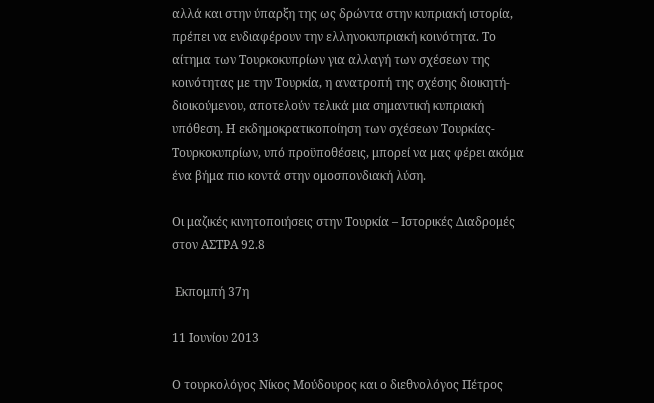αλλά και στην ύπαρξη της ως δρώντα στην κυπριακή ιστορία, πρέπει να ενδιαφέρουν την ελληνοκυπριακή κοινότητα. Το αίτημα των Τουρκοκυπρίων για αλλαγή των σχέσεων της κοινότητας με την Τουρκία, η ανατροπή της σχέσης διοικητή-διοικούμενου, αποτελούν τελικά μια σημαντική κυπριακή υπόθεση. Η εκδημοκρατικοποίηση των σχέσεων Τουρκίας-Τουρκοκυπρίων, υπό προϋποθέσεις, μπορεί να μας φέρει ακόμα ένα βήμα πιο κοντά στην ομοσπονδιακή λύση.

Οι μαζικές κινητοποιήσεις στην Τουρκία – Ιστορικές Διαδρομές στον ΑΣΤΡΑ 92.8

 Εκπομπή 37η

11 Ιουνίου 2013

Ο τουρκολόγος Νίκος Μούδουρος και ο διεθνολόγος Πέτρος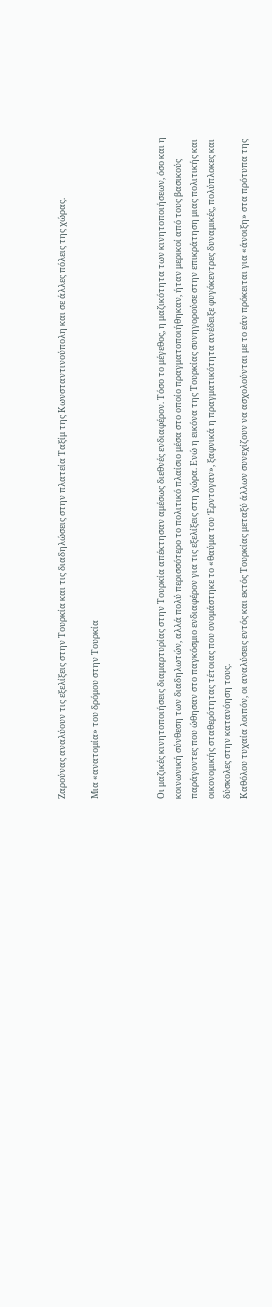Ζαρούνας αναλύουν τις εξελίξεις στην Τουρκία και τις διαδηλώσεις στην πλατεία Ταξίμ της Κωνσταντινούπολη και σε άλλες πόλεις της χώρας.

Μια «ανατομία» του δρόμου στην Τουρκία



Οι μαζικές κινητοποιήσεις διαμαρτυρίας στην Τουρκία απέκτησαν αμέσως διεθνές ενδιαφέρον. Τόσο το μέγεθος, η μαζικότητα των κινητοποιήσεων, όσο και η κοινωνική σύνθεση των διαδηλωτών, αλλά πολύ περισσότερο το πολιτικό πλαίσιο μέσα στο οποίο πραγματοποιήθηκαν, ήταν μερικοί από τους βασικούς παράγοντες που ώθησαν στο παγκόσμιο ενδιαφέρον για τις εξελίξεις στη χώρα. Ενώ η εικόνα της Τουρκίας συνηγορούσε στην επικράτηση μιας πολιτικής και οικονομικής σταθερότητας τέτοιας που ονομάστηκε το «θαύμα του Έρντογαν», ξαφνικά η πραγματικότητα ανέδειξε φυγόκεντρες δυναμικές, πολύπλοκες και δύσκολες στην κατανόηση τους.
Καθόλου τυχαία λοιπόν, οι αναλύσεις εντός και εκτός Τουρκίας μεταξύ άλλων συνεχίζουν να ασχολούνται με το εάν πρόκειται για «άνοιξη» στα πρότυπα της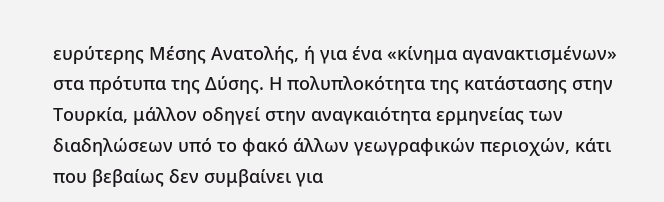ευρύτερης Μέσης Ανατολής, ή για ένα «κίνημα αγανακτισμένων» στα πρότυπα της Δύσης. Η πολυπλοκότητα της κατάστασης στην Τουρκία, μάλλον οδηγεί στην αναγκαιότητα ερμηνείας των διαδηλώσεων υπό το φακό άλλων γεωγραφικών περιοχών, κάτι που βεβαίως δεν συμβαίνει για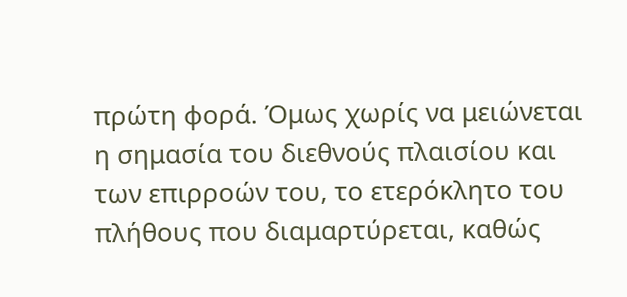πρώτη φορά. Όμως χωρίς να μειώνεται η σημασία του διεθνούς πλαισίου και των επιρροών του, το ετερόκλητο του πλήθους που διαμαρτύρεται, καθώς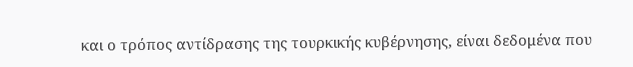και ο τρόπος αντίδρασης της τουρκικής κυβέρνησης, είναι δεδομένα που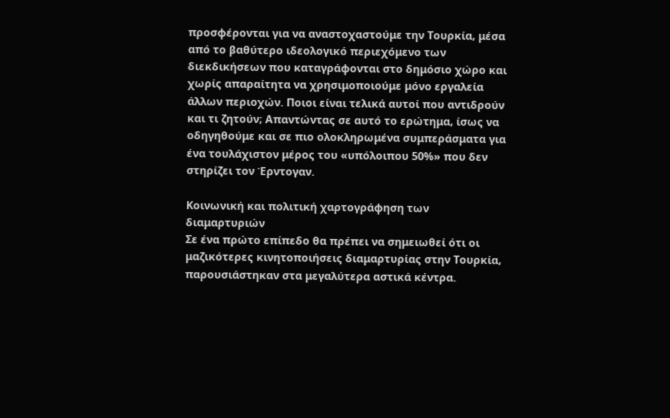προσφέρονται για να αναστοχαστούμε την Τουρκία, μέσα από το βαθύτερο ιδεολογικό περιεχόμενο των διεκδικήσεων που καταγράφονται στο δημόσιο χώρο και χωρίς απαραίτητα να χρησιμοποιούμε μόνο εργαλεία άλλων περιοχών. Ποιοι είναι τελικά αυτοί που αντιδρούν και τι ζητούν; Απαντώντας σε αυτό το ερώτημα, ίσως να οδηγηθούμε και σε πιο ολοκληρωμένα συμπεράσματα για ένα τουλάχιστον μέρος του «υπόλοιπου 50%» που δεν στηρίζει τον Έρντογαν.

Κοινωνική και πολιτική χαρτογράφηση των διαμαρτυριών
Σε ένα πρώτο επίπεδο θα πρέπει να σημειωθεί ότι οι μαζικότερες κινητοποιήσεις διαμαρτυρίας στην Τουρκία, παρουσιάστηκαν στα μεγαλύτερα αστικά κέντρα.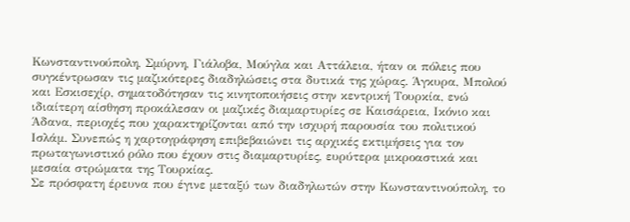Κωνσταντινούπολη, Σμύρνη, Γιάλοβα, Μούγλα και Αττάλεια, ήταν οι πόλεις που συγκέντρωσαν τις μαζικότερες διαδηλώσεις στα δυτικά της χώρας. Άγκυρα, Μπολού και Εσκισεχίρ, σηματοδότησαν τις κινητοποιήσεις στην κεντρική Τουρκία, ενώ ιδιαίτερη αίσθηση προκάλεσαν οι μαζικές διαμαρτυρίες σε Καισάρεια, Ικόνιο και Άδανα, περιοχές που χαρακτηρίζονται από την ισχυρή παρουσία του πολιτικού Ισλάμ. Συνεπώς η χαρτογράφηση επιβεβαιώνει τις αρχικές εκτιμήσεις για τον πρωταγωνιστικό ρόλο που έχουν στις διαμαρτυρίες, ευρύτερα μικροαστικά και μεσαία στρώματα της Τουρκίας.
Σε πρόσφατη έρευνα που έγινε μεταξύ των διαδηλωτών στην Κωνσταντινούπολη, το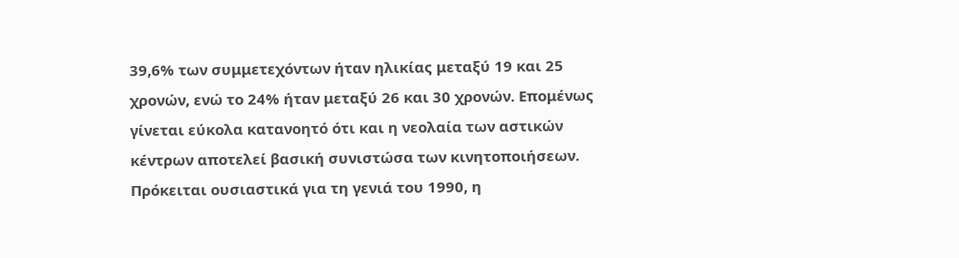39,6% των συμμετεχόντων ήταν ηλικίας μεταξύ 19 και 25 χρονών, ενώ το 24% ήταν μεταξύ 26 και 30 χρονών. Επομένως γίνεται εύκολα κατανοητό ότι και η νεολαία των αστικών κέντρων αποτελεί βασική συνιστώσα των κινητοποιήσεων. Πρόκειται ουσιαστικά για τη γενιά του 1990, η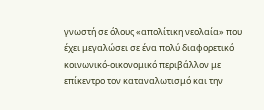γνωστή σε όλους «απολίτικη νεολαία» που έχει μεγαλώσει σε ένα πολύ διαφορετικό κοινωνικό-οικονομικό περιβάλλον με επίκεντρο τον καταναλωτισμό και την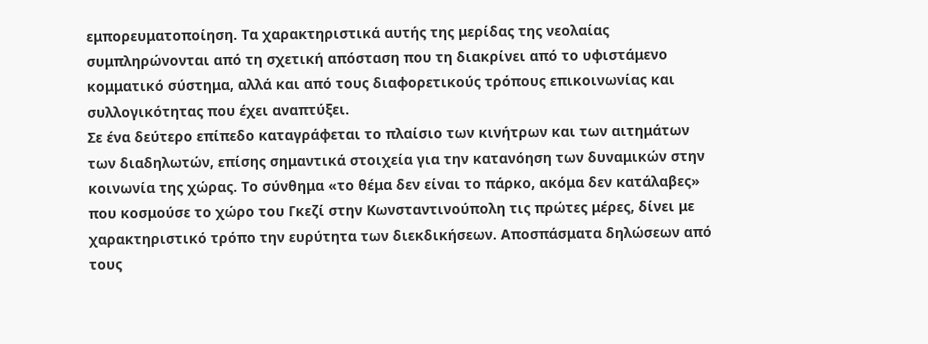εμπορευματοποίηση. Τα χαρακτηριστικά αυτής της μερίδας της νεολαίας συμπληρώνονται από τη σχετική απόσταση που τη διακρίνει από το υφιστάμενο κομματικό σύστημα, αλλά και από τους διαφορετικούς τρόπους επικοινωνίας και συλλογικότητας που έχει αναπτύξει.
Σε ένα δεύτερο επίπεδο καταγράφεται το πλαίσιο των κινήτρων και των αιτημάτων των διαδηλωτών, επίσης σημαντικά στοιχεία για την κατανόηση των δυναμικών στην κοινωνία της χώρας. Το σύνθημα «το θέμα δεν είναι το πάρκο, ακόμα δεν κατάλαβες» που κοσμούσε το χώρο του Γκεζί στην Κωνσταντινούπολη τις πρώτες μέρες, δίνει με χαρακτηριστικό τρόπο την ευρύτητα των διεκδικήσεων. Αποσπάσματα δηλώσεων από τους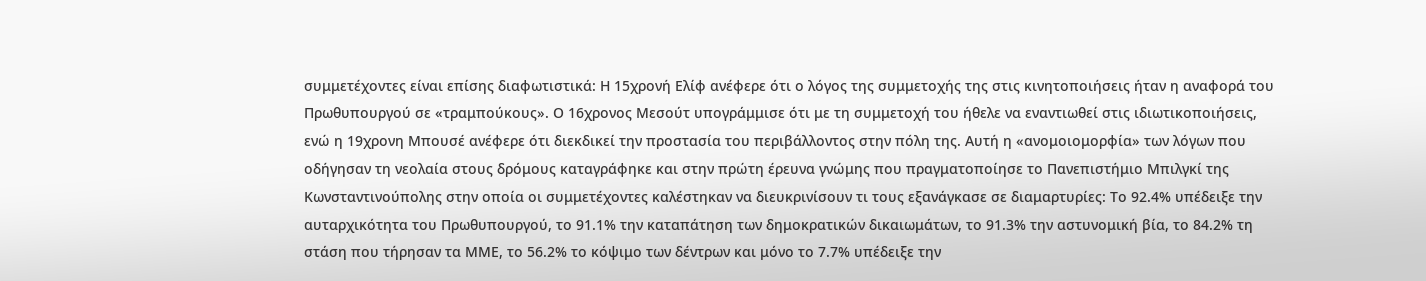συμμετέχοντες είναι επίσης διαφωτιστικά: Η 15χρονή Ελίφ ανέφερε ότι ο λόγος της συμμετοχής της στις κινητοποιήσεις ήταν η αναφορά του Πρωθυπουργού σε «τραμπούκους». Ο 16χρονος Μεσούτ υπογράμμισε ότι με τη συμμετοχή του ήθελε να εναντιωθεί στις ιδιωτικοποιήσεις, ενώ η 19χρονη Μπουσέ ανέφερε ότι διεκδικεί την προστασία του περιβάλλοντος στην πόλη της. Αυτή η «ανομοιομορφία» των λόγων που οδήγησαν τη νεολαία στους δρόμους καταγράφηκε και στην πρώτη έρευνα γνώμης που πραγματοποίησε το Πανεπιστήμιο Μπιλγκί της Κωνσταντινούπολης στην οποία οι συμμετέχοντες καλέστηκαν να διευκρινίσουν τι τους εξανάγκασε σε διαμαρτυρίες: Το 92.4% υπέδειξε την αυταρχικότητα του Πρωθυπουργού, το 91.1% την καταπάτηση των δημοκρατικών δικαιωμάτων, το 91.3% την αστυνομική βία, το 84.2% τη στάση που τήρησαν τα ΜΜΕ, το 56.2% το κόψιμο των δέντρων και μόνο το 7.7% υπέδειξε την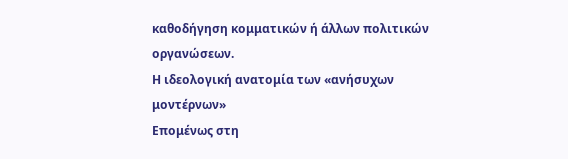καθοδήγηση κομματικών ή άλλων πολιτικών οργανώσεων.
Η ιδεολογική ανατομία των «ανήσυχων μοντέρνων»
Επομένως στη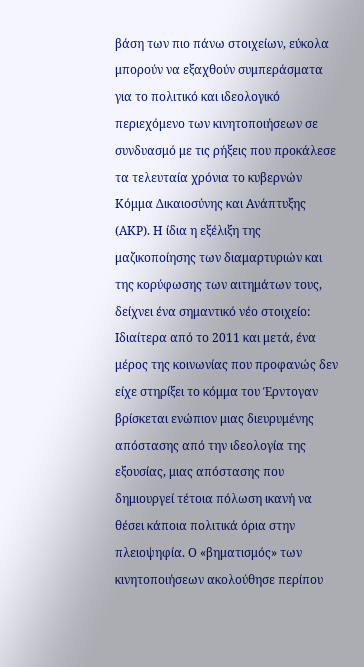βάση των πιο πάνω στοιχείων, εύκολα μπορούν να εξαχθούν συμπεράσματα για το πολιτικό και ιδεολογικό περιεχόμενο των κινητοποιήσεων σε συνδυασμό με τις ρήξεις που προκάλεσε τα τελευταία χρόνια το κυβερνών Κόμμα Δικαιοσύνης και Ανάπτυξης (ΑΚΡ). Η ίδια η εξέλιξη της μαζικοποίησης των διαμαρτυριών και της κορύφωσης των αιτημάτων τους, δείχνει ένα σημαντικό νέο στοιχείο: Ιδιαίτερα από το 2011 και μετά, ένα μέρος της κοινωνίας που προφανώς δεν είχε στηρίξει το κόμμα του Έρντογαν βρίσκεται ενώπιον μιας διευρυμένης απόστασης από την ιδεολογία της εξουσίας, μιας απόστασης που δημιουργεί τέτοια πόλωση ικανή να θέσει κάποια πολιτικά όρια στην πλειοψηφία. Ο «βηματισμός» των κινητοποιήσεων ακολούθησε περίπου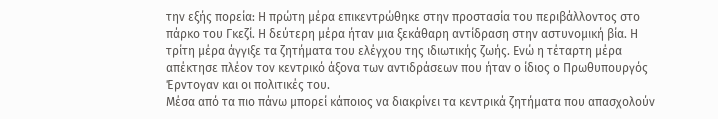την εξής πορεία: Η πρώτη μέρα επικεντρώθηκε στην προστασία του περιβάλλοντος στο πάρκο του Γκεζί. Η δεύτερη μέρα ήταν μια ξεκάθαρη αντίδραση στην αστυνομική βία. Η τρίτη μέρα άγγιξε τα ζητήματα του ελέγχου της ιδιωτικής ζωής. Ενώ η τέταρτη μέρα απέκτησε πλέον τον κεντρικό άξονα των αντιδράσεων που ήταν ο ίδιος ο Πρωθυπουργός Έρντογαν και οι πολιτικές του.
Μέσα από τα πιο πάνω μπορεί κάποιος να διακρίνει τα κεντρικά ζητήματα που απασχολούν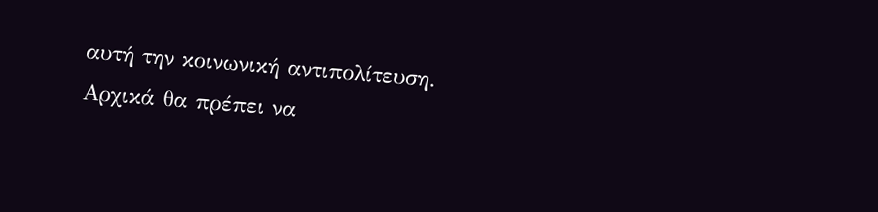αυτή την κοινωνική αντιπολίτευση. Αρχικά θα πρέπει να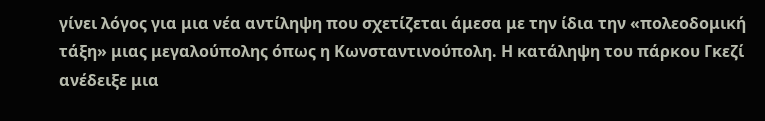γίνει λόγος για μια νέα αντίληψη που σχετίζεται άμεσα με την ίδια την «πολεοδομική τάξη» μιας μεγαλούπολης όπως η Κωνσταντινούπολη. Η κατάληψη του πάρκου Γκεζί ανέδειξε μια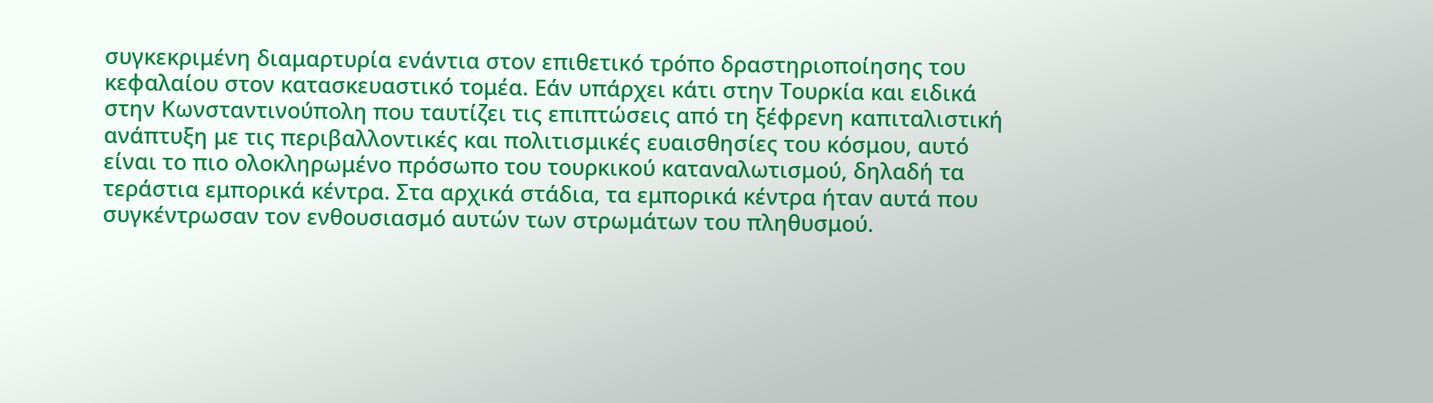συγκεκριμένη διαμαρτυρία ενάντια στον επιθετικό τρόπο δραστηριοποίησης του κεφαλαίου στον κατασκευαστικό τομέα. Εάν υπάρχει κάτι στην Τουρκία και ειδικά στην Κωνσταντινούπολη που ταυτίζει τις επιπτώσεις από τη ξέφρενη καπιταλιστική ανάπτυξη με τις περιβαλλοντικές και πολιτισμικές ευαισθησίες του κόσμου, αυτό είναι το πιο ολοκληρωμένο πρόσωπο του τουρκικού καταναλωτισμού, δηλαδή τα τεράστια εμπορικά κέντρα. Στα αρχικά στάδια, τα εμπορικά κέντρα ήταν αυτά που συγκέντρωσαν τον ενθουσιασμό αυτών των στρωμάτων του πληθυσμού.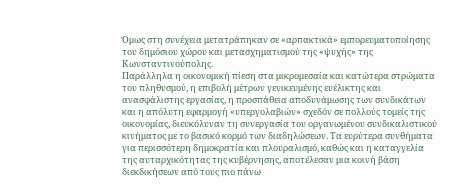Όμως στη συνέχεια μετατράπηκαν σε «αρπακτικά» εμπορευματοποίησης του δημόσιου χώρου και μετασχηματισμού της «ψυχής» της Κωνσταντινούπολης.
Παράλληλα η οικονομική πίεση στα μικρομεσαία και κατώτερα στρώματα του πληθυσμού, η επιβολή μέτρων γενικευμένης ευέλικτης και ανασφάλιστης εργασίας, η προσπάθεια αποδυνάμωσης των συνδικάτων και η απόλυτη εφαρμογή «υπεργολαβιών» σχεδόν σε πολλούς τομείς της οικονομίας, διευκόλυναν τη συνεργασία του οργανωμένου συνδικαλιστικού κινήματος με το βασικό κορμό των διαδηλώσεων. Τα ευρύτερα συνθήματα για περισσότερη δημοκρατία και πλουραλισμό, καθώς και η καταγγελία της αυταρχικότητας της κυβέρνησης, αποτέλεσαν μια κοινή βάση διεκδικήσεων από τους πιο πάνω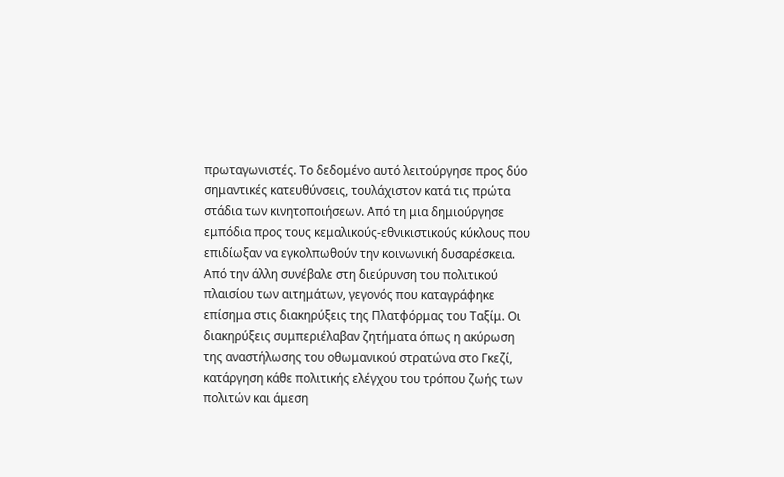πρωταγωνιστές. Το δεδομένο αυτό λειτούργησε προς δύο σημαντικές κατευθύνσεις, τουλάχιστον κατά τις πρώτα στάδια των κινητοποιήσεων. Από τη μια δημιούργησε εμπόδια προς τους κεμαλικούς-εθνικιστικούς κύκλους που επιδίωξαν να εγκολπωθούν την κοινωνική δυσαρέσκεια. Από την άλλη συνέβαλε στη διεύρυνση του πολιτικού πλαισίου των αιτημάτων, γεγονός που καταγράφηκε επίσημα στις διακηρύξεις της Πλατφόρμας του Ταξίμ. Οι διακηρύξεις συμπεριέλαβαν ζητήματα όπως η ακύρωση της αναστήλωσης του οθωμανικού στρατώνα στο Γκεζί, κατάργηση κάθε πολιτικής ελέγχου του τρόπου ζωής των πολιτών και άμεση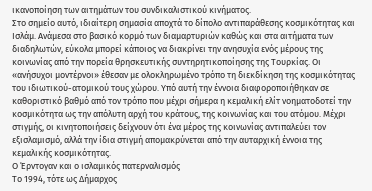ικανοποίηση των αιτημάτων του συνδικαλιστικού κινήματος.
Στο σημείο αυτό, ιδιαίτερη σημασία αποχτά το δίπολο αντιπαράθεσης κοσμικότητας και Ισλάμ. Ανάμεσα στο βασικό κορμό των διαμαρτυριών καθώς και στα αιτήματα των διαδηλωτών, εύκολα μπορεί κάποιος να διακρίνει την ανησυχία ενός μέρους της κοινωνίας από την πορεία θρησκευτικής συντηρητικοποίησης της Τουρκίας. Οι «ανήσυχοι μοντέρνοι» έθεσαν με ολοκληρωμένο τρόπο τη διεκδίκηση της κοσμικότητας του ιδιωτικού-ατομικού τους χώρου. Υπό αυτή την έννοια διαφοροποιήθηκαν σε καθοριστικό βαθμό από τον τρόπο που μέχρι σήμερα η κεμαλική ελίτ νοηματοδοτεί την κοσμικότητα ως την απόλυτη αρχή του κράτους, της κοινωνίας και του ατόμου. Μέχρι στιγμής, οι κινητοποιήσεις δείχνουν ότι ένα μέρος της κοινωνίας αντιπαλεύει τον εξισλαμισμό, αλλά την ίδια στιγμή απομακρύνεται από την αυταρχική έννοια της κεμαλικής κοσμικότητας.
Ο Έρντογαν και ο ισλαμικός πατερναλισμός
Το 1994, τότε ως Δήμαρχος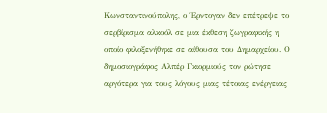Κωνσταντινούπολης, ο Έρντογαν δεν επέτρεψε το σερβίρισμα αλκοόλ σε μια έκθεση ζωγραφικής η οποίο φιλοξενήθηκε σε αίθουσα του Δημαρχείου. Ο δημοσιογράφος Αλπέρ Γκιορμιούς τον ρώτησε αργότερα για τους λόγους μιας τέτοιας ενέργειας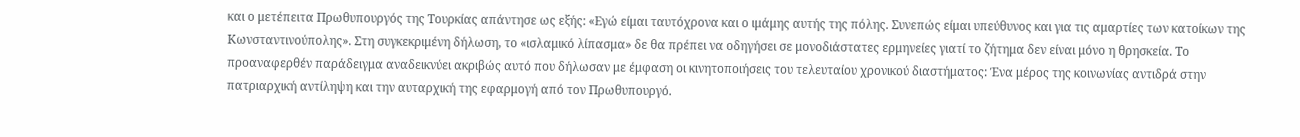και ο μετέπειτα Πρωθυπουργός της Τουρκίας απάντησε ως εξής: «Εγώ είμαι ταυτόχρονα και ο ιμάμης αυτής της πόλης. Συνεπώς είμαι υπεύθυνος και για τις αμαρτίες των κατοίκων της Κωνσταντινούπολης». Στη συγκεκριμένη δήλωση, το «ισλαμικό λίπασμα» δε θα πρέπει να οδηγήσει σε μονοδιάστατες ερμηνείες γιατί το ζήτημα δεν είναι μόνο η θρησκεία. Το προαναφερθέν παράδειγμα αναδεικνύει ακριβώς αυτό που δήλωσαν με έμφαση οι κινητοποιήσεις του τελευταίου χρονικού διαστήματος: Ένα μέρος της κοινωνίας αντιδρά στην πατριαρχική αντίληψη και την αυταρχική της εφαρμογή από τον Πρωθυπουργό.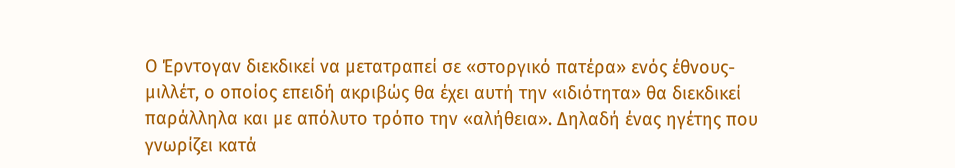Ο Έρντογαν διεκδικεί να μετατραπεί σε «στοργικό πατέρα» ενός έθνους-μιλλέτ, ο οποίος επειδή ακριβώς θα έχει αυτή την «ιδιότητα» θα διεκδικεί παράλληλα και με απόλυτο τρόπο την «αλήθεια». Δηλαδή ένας ηγέτης που γνωρίζει κατά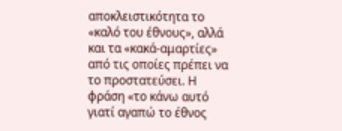αποκλειστικότητα το «καλό του έθνους», αλλά και τα «κακά-αμαρτίες» από τις οποίες πρέπει να το προστατεύσει. Η φράση «το κάνω αυτό γιατί αγαπώ το έθνος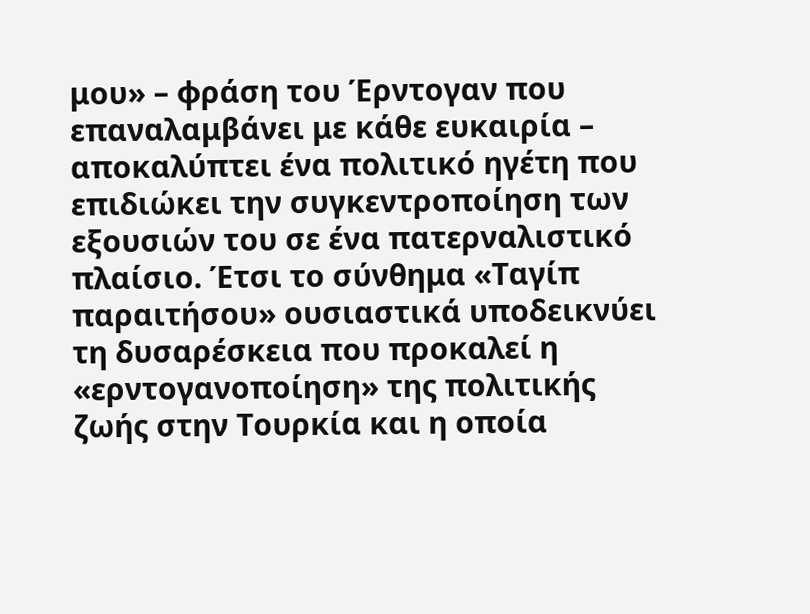μου» – φράση του Έρντογαν που επαναλαμβάνει με κάθε ευκαιρία – αποκαλύπτει ένα πολιτικό ηγέτη που επιδιώκει την συγκεντροποίηση των εξουσιών του σε ένα πατερναλιστικό πλαίσιο. Έτσι το σύνθημα «Ταγίπ παραιτήσου» ουσιαστικά υποδεικνύει τη δυσαρέσκεια που προκαλεί η «ερντογανοποίηση» της πολιτικής ζωής στην Τουρκία και η οποία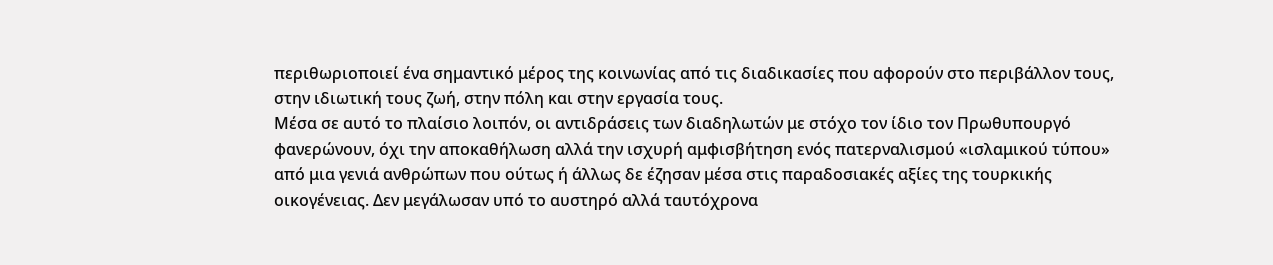περιθωριοποιεί ένα σημαντικό μέρος της κοινωνίας από τις διαδικασίες που αφορούν στο περιβάλλον τους, στην ιδιωτική τους ζωή, στην πόλη και στην εργασία τους.
Μέσα σε αυτό το πλαίσιο λοιπόν, οι αντιδράσεις των διαδηλωτών με στόχο τον ίδιο τον Πρωθυπουργό φανερώνουν, όχι την αποκαθήλωση αλλά την ισχυρή αμφισβήτηση ενός πατερναλισμού «ισλαμικού τύπου» από μια γενιά ανθρώπων που ούτως ή άλλως δε έζησαν μέσα στις παραδοσιακές αξίες της τουρκικής οικογένειας. Δεν μεγάλωσαν υπό το αυστηρό αλλά ταυτόχρονα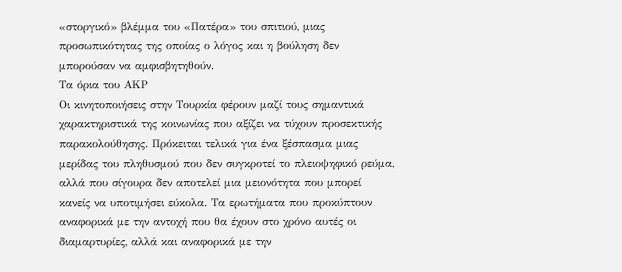«στοργικό» βλέμμα του «Πατέρα» του σπιτιού, μιας προσωπικότητας της οποίας ο λόγος και η βούληση δεν μπορούσαν να αμφισβητηθούν.
Τα όρια του ΑΚΡ
Οι κινητοποιήσεις στην Τουρκία φέρουν μαζί τους σημαντικά χαρακτηριστικά της κοινωνίας που αξίζει να τύχουν προσεκτικής παρακολούθησης. Πρόκειται τελικά για ένα ξέσπασμα μιας μερίδας του πληθυσμού που δεν συγκροτεί το πλειοψηφικό ρεύμα, αλλά που σίγουρα δεν αποτελεί μια μειονότητα που μπορεί κανείς να υποτιμήσει εύκολα. Τα ερωτήματα που προκύπτουν αναφορικά με την αντοχή που θα έχουν στο χρόνο αυτές οι διαμαρτυρίες, αλλά και αναφορικά με την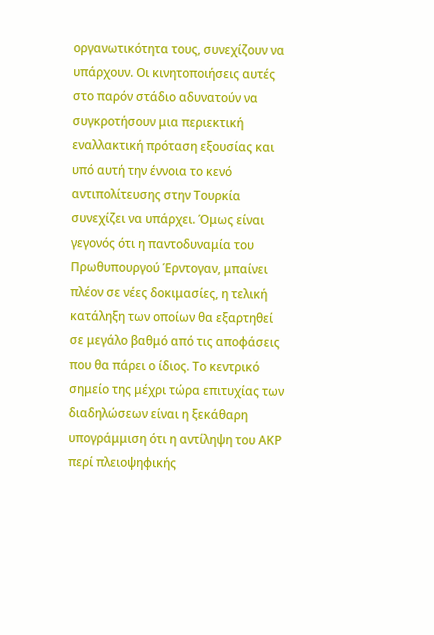οργανωτικότητα τους, συνεχίζουν να υπάρχουν. Οι κινητοποιήσεις αυτές στο παρόν στάδιο αδυνατούν να συγκροτήσουν μια περιεκτική εναλλακτική πρόταση εξουσίας και υπό αυτή την έννοια το κενό αντιπολίτευσης στην Τουρκία συνεχίζει να υπάρχει. Όμως είναι γεγονός ότι η παντοδυναμία του Πρωθυπουργού Έρντογαν, μπαίνει πλέον σε νέες δοκιμασίες, η τελική κατάληξη των οποίων θα εξαρτηθεί σε μεγάλο βαθμό από τις αποφάσεις που θα πάρει ο ίδιος. Το κεντρικό σημείο της μέχρι τώρα επιτυχίας των διαδηλώσεων είναι η ξεκάθαρη υπογράμμιση ότι η αντίληψη του ΑΚΡ περί πλειοψηφικής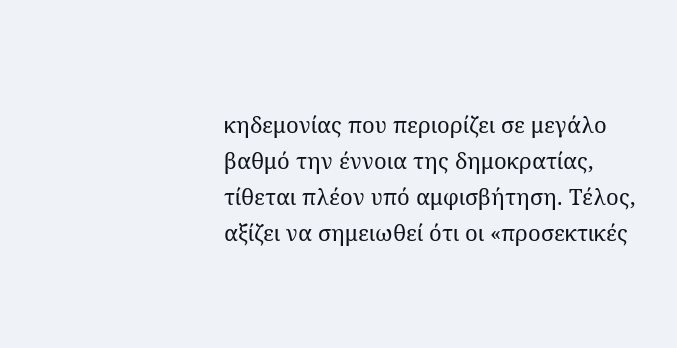κηδεμονίας που περιορίζει σε μεγάλο βαθμό την έννοια της δημοκρατίας, τίθεται πλέον υπό αμφισβήτηση. Τέλος, αξίζει να σημειωθεί ότι οι «προσεκτικές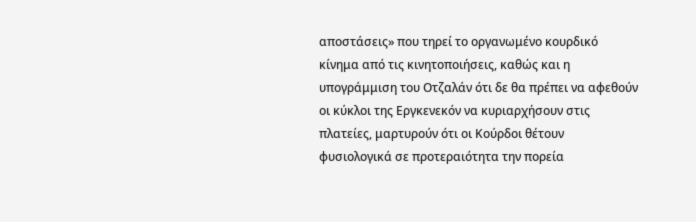αποστάσεις» που τηρεί το οργανωμένο κουρδικό κίνημα από τις κινητοποιήσεις, καθώς και η υπογράμμιση του Οτζαλάν ότι δε θα πρέπει να αφεθούν οι κύκλοι της Εργκενεκόν να κυριαρχήσουν στις πλατείες, μαρτυρούν ότι οι Κούρδοι θέτουν φυσιολογικά σε προτεραιότητα την πορεία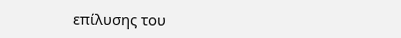επίλυσης του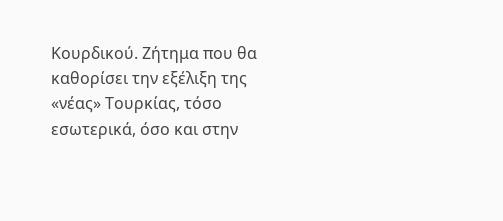Κουρδικού. Ζήτημα που θα καθορίσει την εξέλιξη της «νέας» Τουρκίας, τόσο εσωτερικά, όσο και στην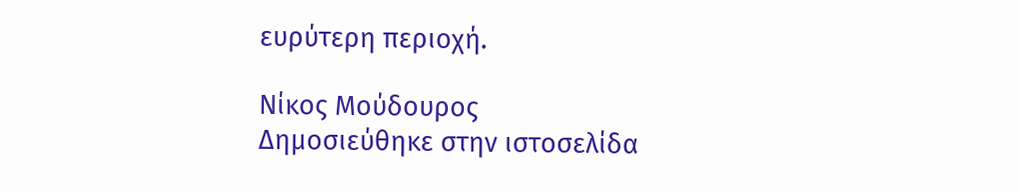ευρύτερη περιοχή.

Νίκος Μούδουρος
Δημοσιεύθηκε στην ιστοσελίδα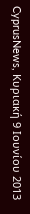CyprusNews, Κυριακή 9 Ιουνίου 2013